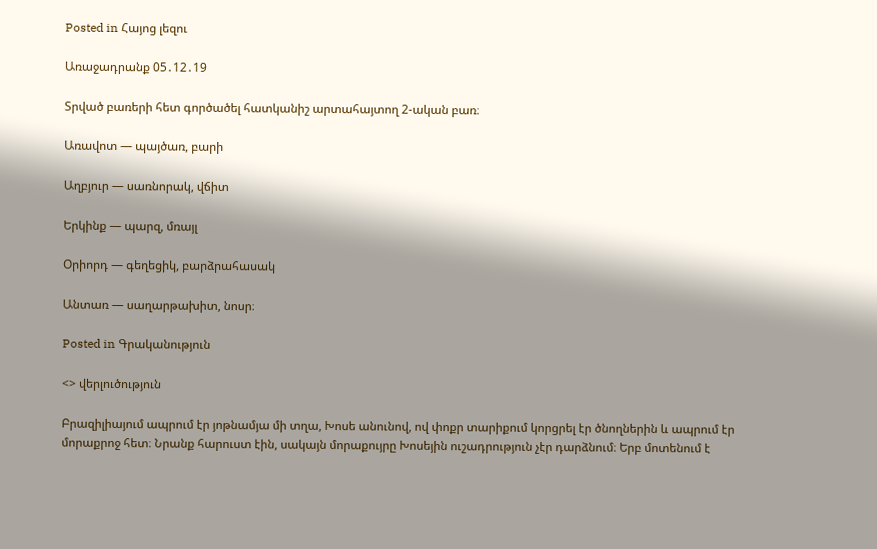Posted in Հայոց լեզու

Առաջադրանք 05․12․19

Տրված բառերի հետ գործածել հատկանիշ արտահայտող 2-ական բառ։

Առավոտ — պայծառ, բարի

Աղբյուր — սառնորակ, վճիտ

Երկինք — պարզ, մռայլ

Օրիորդ — գեղեցիկ, բարձրահասակ

Անտառ — սաղարթախիտ, նոսր։

Posted in Գրականություն

<> վերլուծություն

Բրազիլիայում ապրում էր յոթնամյա մի տղա, Խոսե անունով, ով փոքր տարիքում կորցրել էր ծնողներին և ապրում էր մորաքրոջ հետ։ Նրանք հարուստ էին, սակայն մորաքույրը Խոսեյին ուշադրություն չէր դարձնում։ Երբ մոտենում է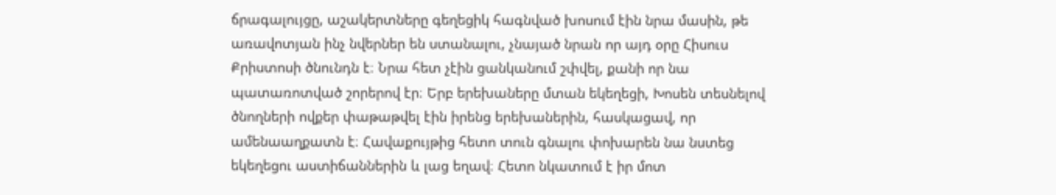ճրագալույցը, աշակերտները գեղեցիկ հագնված խոսում էին նրա մասին, թե առավոտյան ինչ նվերներ են ստանալու, չնայած նրան որ այդ օրը Հիսուս Քրիստոսի ծնունդն է։ Նրա հետ չէին ցանկանում շփվել, քանի որ նա պատառոտված շորերով էր։ Երբ երեխաները մտան եկեղեցի, Խոսեն տեսնելով ծնողների ովքեր փաթաթվել էին իրենց երեխաներին, հասկացավ, որ ամենաաղքատն է։ Հավաքույթից հետո տուն գնալու փոխարեն նա նստեց եկեղեցու աստիճաններին և լաց եղավ։ Հետո նկատում է իր մոտ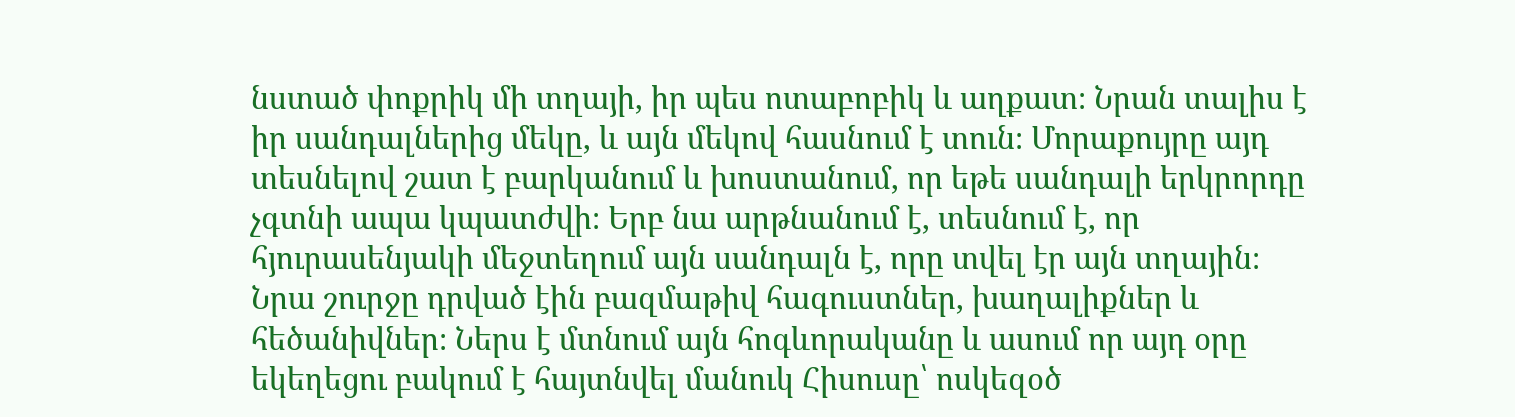նստած փոքրիկ մի տղայի, իր պես ոտաբոբիկ և աղքատ։ Նրան տալիս է իր սանդալներից մեկը, և այն մեկով հասնում է տուն։ Մորաքույրը այդ տեսնելով շատ է բարկանում և խոստանում, որ եթե սանդալի երկրորդը չգտնի ապա կպատժվի։ Երբ նա արթնանում է, տեսնում է, որ հյուրասենյակի մեջտեղում այն սանդալն է, որը տվել էր այն տղային։ Նրա շուրջը դրված էին բազմաթիվ հագուստներ, խաղալիքներ և հեծանիվներ։ Ներս է մտնում այն հոգևորականը և ասում որ այդ օրը եկեղեցու բակում է հայտնվել մանուկ Հիսուսը՝ ոսկեզօծ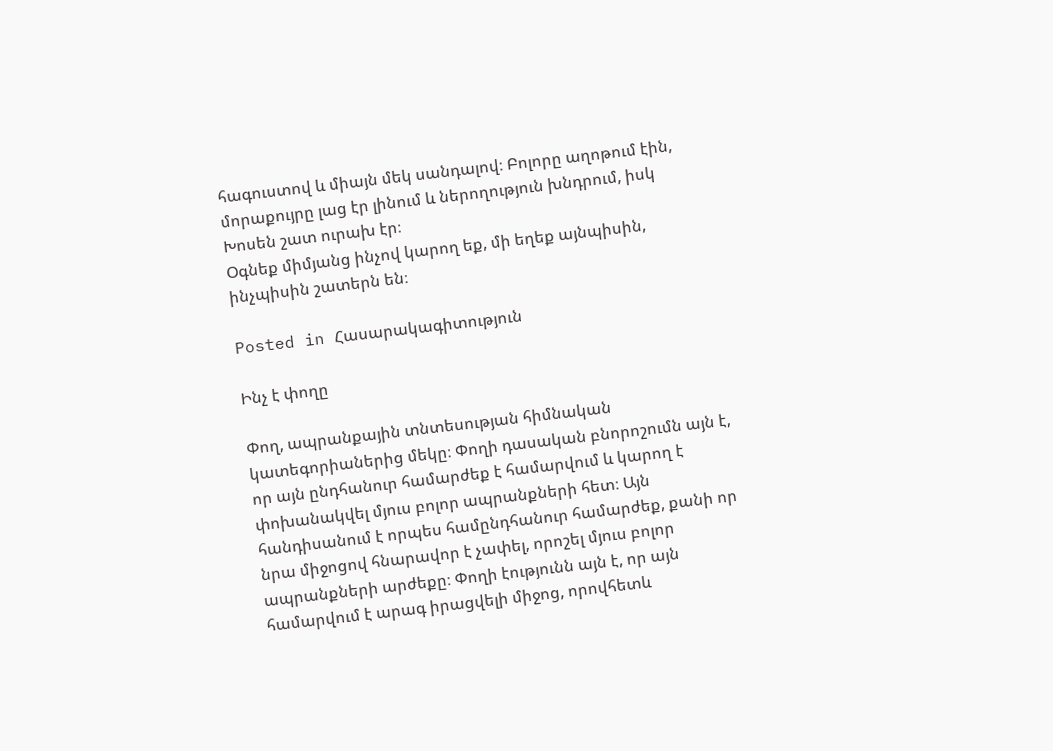հագուստով և միայն մեկ սանդալով։ Բոլորը աղոթում էին, մորաքույրը լաց էր լինում և ներողություն խնդրում, իսկ Խոսեն շատ ուրախ էր։
Օգնեք միմյանց ինչով կարող եք, մի եղեք այնպիսին, ինչպիսին շատերն են։

Posted in Հասարակագիտություն

Ինչ է փողը

Փող, ապրանքային տնտեսության հիմնական կատեգորիաներից մեկը։ Փողի դասական բնորոշումն այն է, որ այն ընդհանուր համարժեք է համարվում և կարող է փոխանակվել մյուս բոլոր ապրանքների հետ։ Այն հանդիսանում է որպես համընդհանուր համարժեք, քանի որ նրա միջոցով հնարավոր է չափել, որոշել մյուս բոլոր ապրանքների արժեքը։ Փողի էությունն այն է, որ այն համարվում է արագ իրացվելի միջոց, որովհետև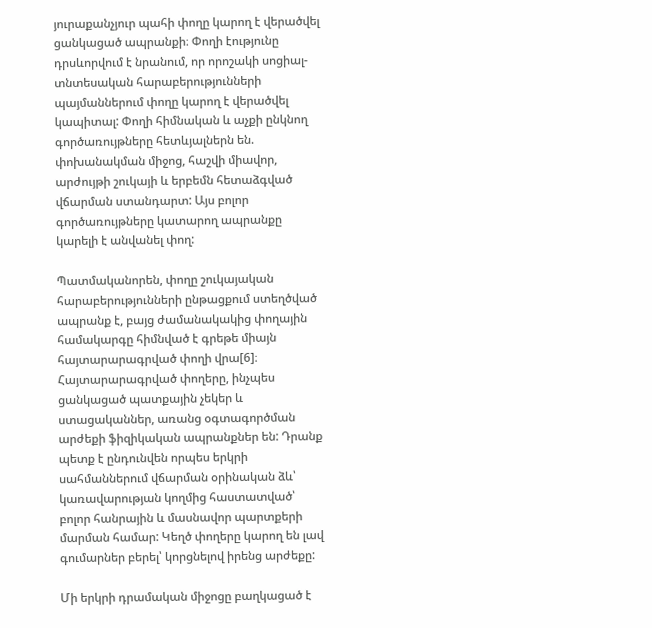յուրաքանչյուր պահի փողը կարող է վերածվել ցանկացած ապրանքի։ Փողի էությունը դրսևորվում է նրանում, որ որոշակի սոցիալ-տնտեսական հարաբերությունների պայմաններում փողը կարող է վերածվել կապիտալ: Փողի հիմնական և աչքի ընկնող գործառույթները հետևյալներն են. փոխանակման միջոց, հաշվի միավոր, արժույթի շուկայի և երբեմն հետաձգված վճարման ստանդարտ: Այս բոլոր գործառույթները կատարող ապրանքը կարելի է անվանել փող:

Պատմականորեն, փողը շուկայական հարաբերությունների ընթացքում ստեղծված ապրանք է, բայց ժամանակակից փողային համակարգը հիմնված է գրեթե միայն հայտարարագրված փողի վրա[6]։ Հայտարարագրված փողերը, ինչպես ցանկացած պատքային չեկեր և ստացականներ, առանց օգտագործման արժեքի ֆիզիկական ապրանքներ են: Դրանք պետք է ընդունվեն որպես երկրի սահմաններում վճարման օրինական ձև՝ կառավարության կողմից հաստատված՝ բոլոր հանրային և մասնավոր պարտքերի մարման համար: Կեղծ փողերը կարող են լավ գումարներ բերել՝ կորցնելով իրենց արժեքը:

Մի երկրի դրամական միջոցը բաղկացած է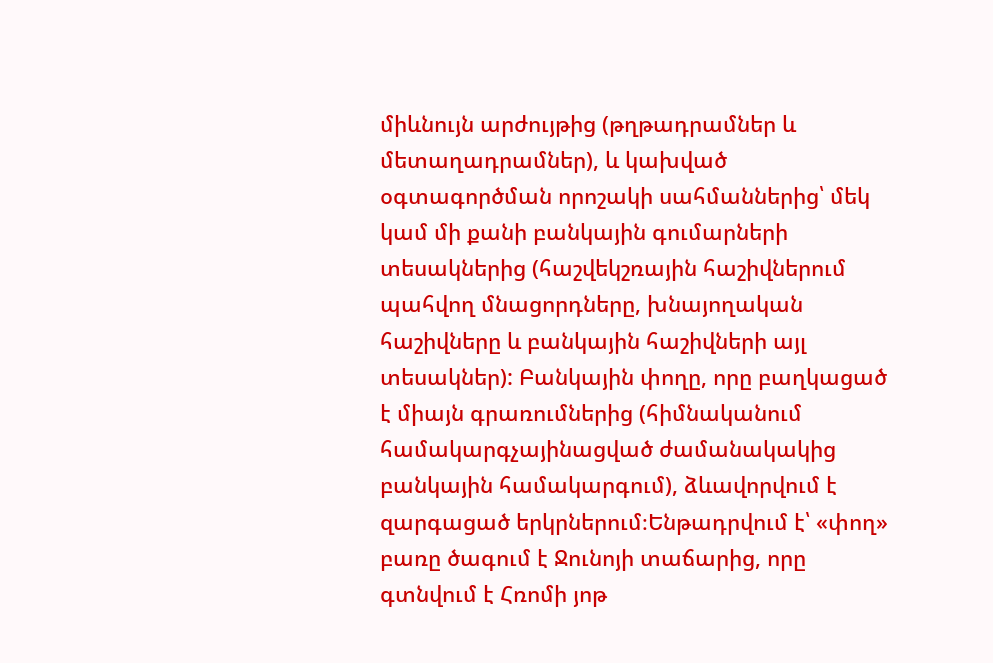միևնույն արժույթից (թղթադրամներ և մետաղադրամներ), և կախված օգտագործման որոշակի սահմաններից՝ մեկ կամ մի քանի բանկային գումարների տեսակներից (հաշվեկշռային հաշիվներում պահվող մնացորդները, խնայողական հաշիվները և բանկային հաշիվների այլ տեսակներ): Բանկային փողը, որը բաղկացած է միայն գրառումներից (հիմնականում համակարգչայինացված ժամանակակից բանկային համակարգում), ձևավորվում է զարգացած երկրներում։Ենթադրվում է՝ «փող» բառը ծագում է Ջունոյի տաճարից, որը գտնվում է Հռոմի յոթ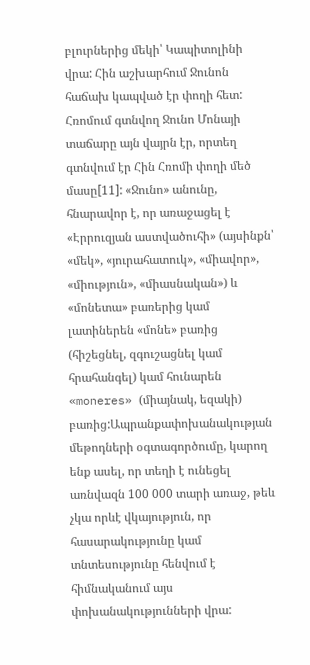բլուրներից մեկի՝ Կապիտոլինի վրա: Հին աշխարհում Ջունոն հաճախ կապված էր փողի հետ: Հռոմում գտնվող Ջունո Մոնայի տաճարը այն վայրն էր, որտեղ գտնվում էր Հին Հռոմի փողի մեծ մասը[11]: «Ջունո» անունը, հնարավոր է, որ առաջացել է «Էրրուզյան աստվածուհի» (այսինքն՝ «մեկ», «յուրահատուկ», «միավոր», «միություն», «միասնական») և «մոնետա» բառերից կամ լատիներեն «մոնե» բառից (հիշեցնել, զգուշացնել կամ հրահանգել) կամ հունարեն «moneres» (միայնակ, եզակի) բառից:Ապրանքափոխանակության մեթոդների օգտագործումը, կարող ենք ասել, որ տեղի է ունեցել առնվազն 100 000 տարի առաջ, թեև չկա որևէ վկայություն, որ հասարակությունը կամ տնտեսությունը հենվում է հիմնականում այս փոխանակությունների վրա: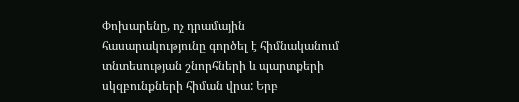Փոխարենը, ոչ դրամային հասարակությունը գործել է հիմնականում տնտեսության շնորհների և պարտքերի սկզբունքների հիման վրա: Երբ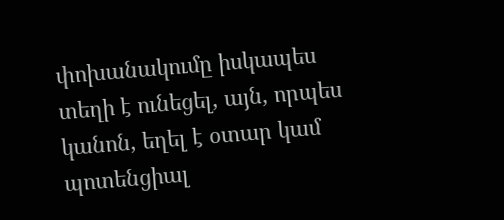փոխանակումը իսկապես տեղի է ունեցել, այն, որպես կանոն, եղել է օտար կամ պոտենցիալ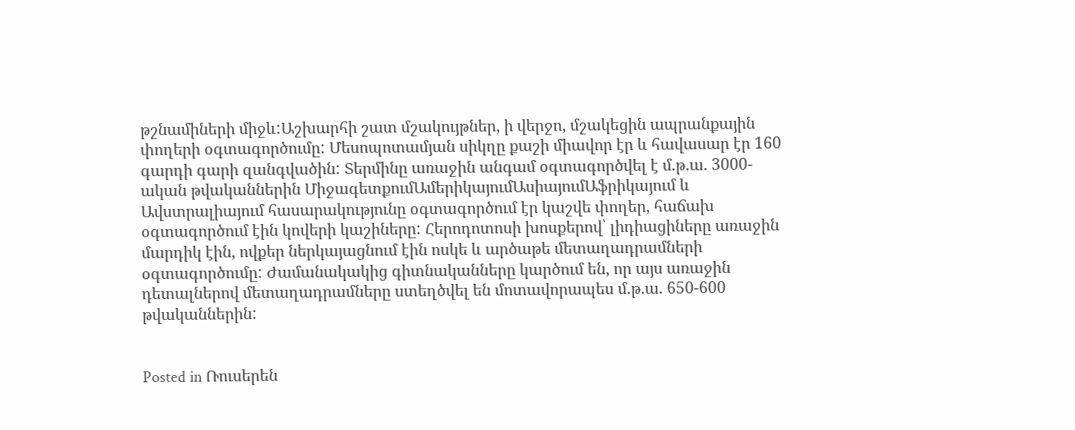թշնամիների միջև:Աշխարհի շատ մշակույթներ, ի վերջո, մշակեցին ապրանքային փողերի օգտագործումը: Մեսոպոտամյան սիկղը քաշի միավոր էր և հավասար էր 160 գարդի գարի զանգվածին: Տերմինը առաջին անգամ օգտագործվել է մ.թ.ա. 3000-ական թվականներին ՄիջագետքումԱմերիկայումԱսիայումԱֆրիկայում և Ավստրալիայում հասարակությունը օգտագործում էր կաշվե փողեր, հաճախ օգտագործում էին կովերի կաշիները: Հերոդոտոսի խոսքերով՝ լիդիացիները առաջին մարդիկ էին, ովքեր ներկայացնում էին ոսկե և արծաթե մետաղադրամների օգտագործումը: Ժամանակակից գիտնականները կարծում են, որ այս առաջին դետալներով մետաղադրամները ստեղծվել են մոտավորապես մ.թ.ա. 650-600 թվականներին:


Posted in Ռուսերեն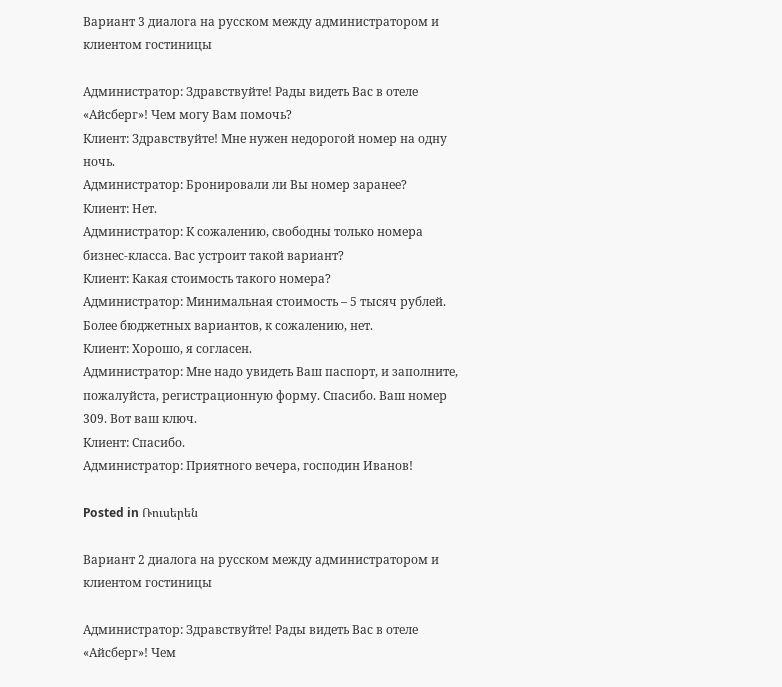Вариант 3 диалога на русском между администратором и клиентом гостиницы

Администратор: Здравствуйте! Рады видеть Вас в отеле «Айсберг»! Чем могу Вам помочь?
Клиент: Здравствуйте! Мне нужен недорогой номер на одну ночь.
Администратор: Бронировали ли Вы номер заранее?
Клиент: Нет.
Администратор: К сожалению, свободны только номера бизнес-класса. Вас устроит такой вариант?
Клиент: Какая стоимость такого номера?
Администратор: Минимальная стоимость – 5 тысяч рублей. Более бюджетных вариантов, к сожалению, нет.
Клиент: Хорошо, я согласен.
Администратор: Мне надо увидеть Ваш паспорт, и заполните, пожалуйста, регистрационную форму. Спасибо. Ваш номер 309. Вот ваш ключ.
Клиент: Спасибо.
Администратор: Приятного вечера, господин Иванов!

Posted in Ռուսերեն

Вариант 2 диалога на русском между администратором и клиентом гостиницы

Администратор: Здравствуйте! Рады видеть Вас в отеле «Айсберг»! Чем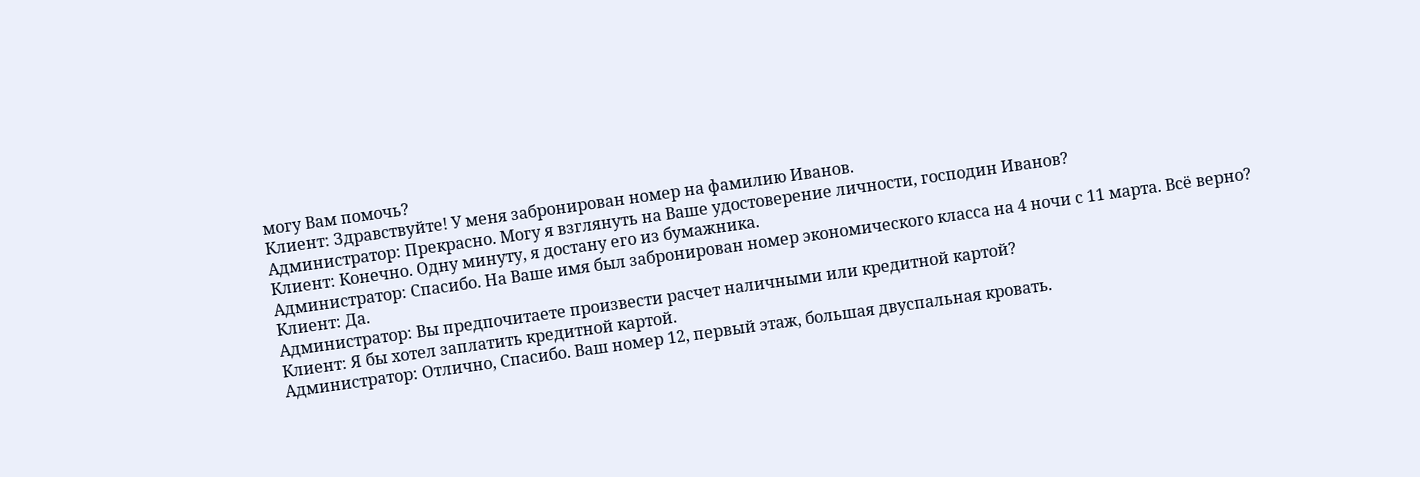могу Вам помочь?
Клиент: Здравствуйте! У меня забронирован номер на фамилию Иванов.
Администратор: Прекрасно. Могу я взглянуть на Ваше удостоверение личности, господин Иванов?
Клиент: Конечно. Одну минуту, я достану его из бумажника.
Администратор: Спасибо. На Ваше имя был забронирован номер экономического класса на 4 ночи с 11 марта. Всё верно?
Клиент: Да.
Администратор: Вы предпочитаете произвести расчет наличными или кредитной картой?
Клиент: Я бы хотел заплатить кредитной картой.
Администратор: Отлично, Спасибо. Ваш номер 12, первый этаж, большая двуспальная кровать.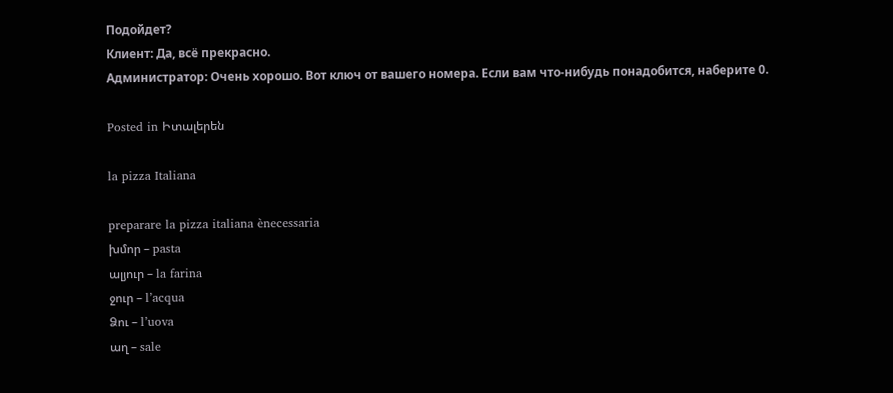Подойдет?
Клиент: Да, всё прекрасно.
Администратор: Очень хорошо. Вот ключ от вашего номера. Если вам что-нибудь понадобится, наберите 0.

Posted in Իտալերեն

la pizza Italiana

preparare la pizza italiana ènecessaria
խմոր – pasta
ալյուր – la farina
ջուր – l’acqua
Ձու – l’uova
աղ – sale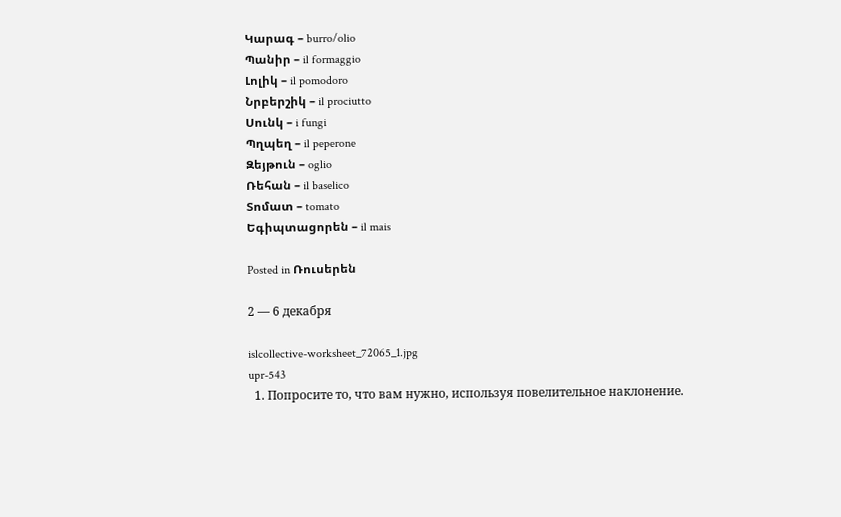Կարագ – burro/olio
Պանիր – il formaggio
Լոլիկ – il pomodoro
Նրբերշիկ – il prociutto
Սունկ – i fungi
Պղպեղ – il peperone
Զեյթուն – oglio
Ռեհան – il baselico
Տոմատ – tomato
Եգիպտացորեն – il mais

Posted in Ռուսերեն

2 — 6 декабря

islcollective-worksheet_72065_1.jpg
upr-543
  1. Попросите то, что вам нужно, используя повелительное наклонение.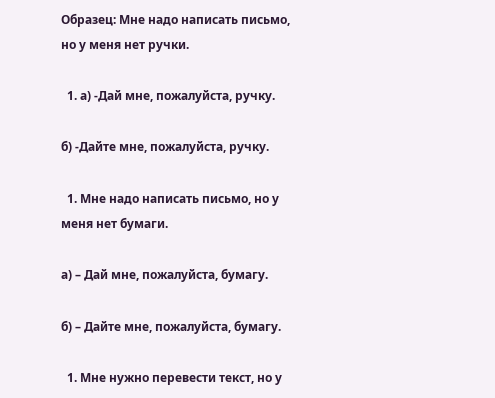Образец: Мне надо написать письмо, но у меня нет ручки.

  1. a) -Дай мне, пожалуйста, ручку.

б) -Дайте мне, пожалуйста, ручку.

  1. Мне надо написать письмо, но у меня нет бумаги.

а) – Дай мне, пожалуйста, бумагу.

б) – Дайте мне, пожалуйста, бумагу.

  1. Мне нужно перевести текст, но у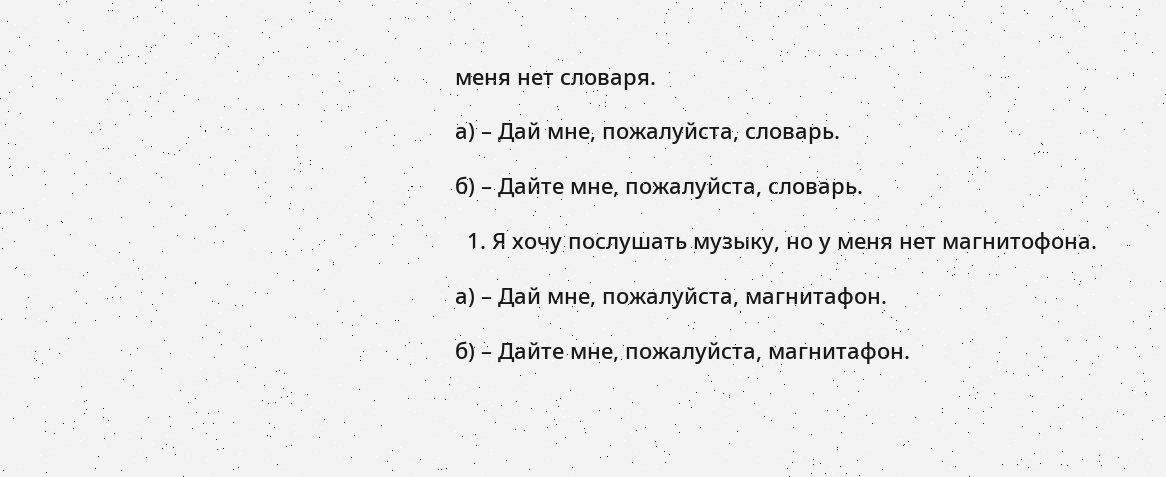меня нет словаря.

а) – Дай мне, пожалуйста, словарь.

б) – Дайте мне, пожалуйста, словарь.

  1. Я хочу послушать музыку, но у меня нет магнитофона.

а) – Дай мне, пожалуйста, магнитафон.

б) – Дайте мне, пожалуйста, магнитафон.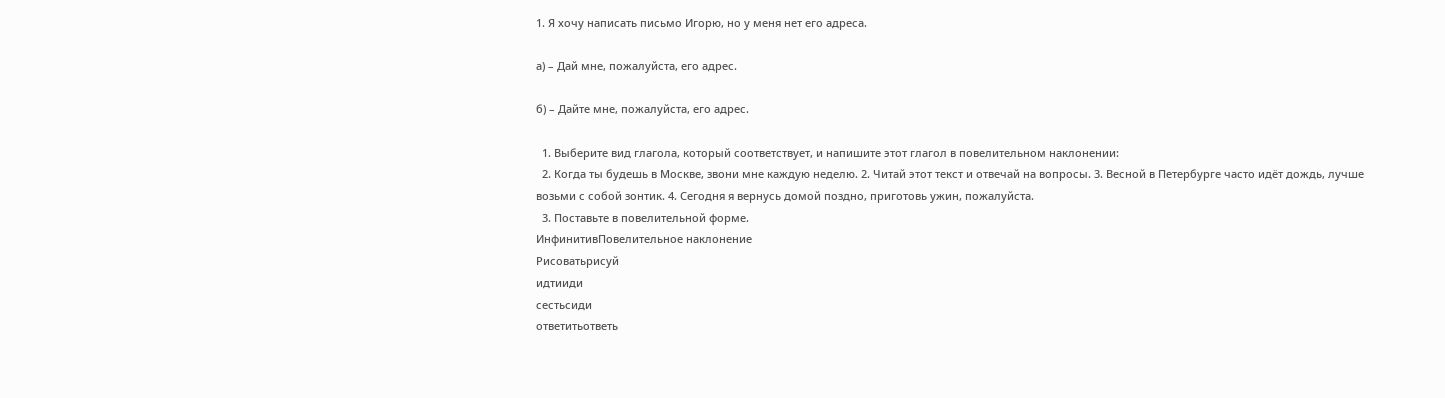1. Я хочу написать письмо Игорю, но у меня нет его адреса.

а) – Дай мне, пожалуйста, его адрес.

б) – Дайте мне, пожалуйста, его адрес.

  1. Выберите вид глагола, который соответствует, и напишите этот глагол в повелительном наклонении:
  2. Когда ты будешь в Москве, звони мне каждую неделю. 2. Читай этот текст и отвечай на вопросы. 3. Весной в Петербурге часто идёт дождь, лучше возьми с собой зонтик. 4. Сегодня я вернусь домой поздно, приготовь ужин, пожалуйста.
  3. Поставьте в повелительной форме.
ИнфинитивПовелительное наклонение
Рисоватьрисуй
идтииди
сестьсиди
ответитьответь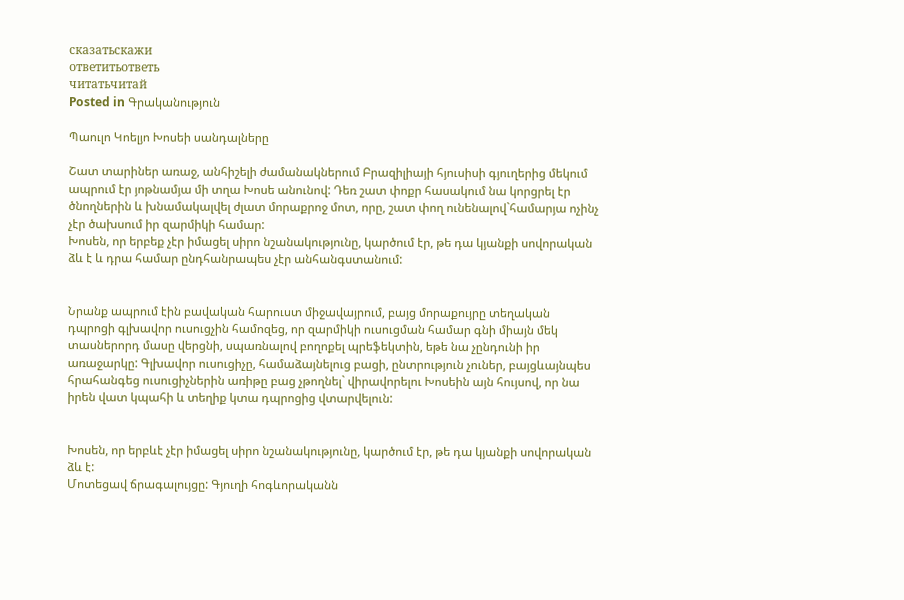сказатьскажи
ответитьответь
читатьчитай
Posted in Գրականություն

Պաուլո Կոելյո Խոսեի սանդալները

Շատ տարիներ առաջ, անհիշելի ժամանակներում Բրազիլիայի հյուսիսի գյուղերից մեկում ապրում էր յոթնամյա մի տղա Խոսե անունով: Դեռ շատ փոքր հասակում նա կորցրել էր ծնողներին և խնամակալվել ժլատ մորաքրոջ մոտ, որը, շատ փող ունենալով`համարյա ոչինչ չէր ծախսում իր զարմիկի համար:
Խոսեն, որ երբեք չէր իմացել սիրո նշանակությունը, կարծում էր, թե դա կյանքի սովորական ձև է և դրա համար ընդհանրապես չէր անհանգստանում:


Նրանք ապրում էին բավական հարուստ միջավայրում, բայց մորաքույրը տեղական դպրոցի գլխավոր ուսուցչին համոզեց, որ զարմիկի ուսուցման համար գնի միայն մեկ տասներորդ մասը վերցնի, սպառնալով բողոքել պրեֆեկտին, եթե նա չընդունի իր առաջարկը: Գլխավոր ուսուցիչը, համաձայնելուց բացի, ընտրություն չուներ, բայցևայնպես հրահանգեց ուսուցիչներին առիթը բաց չթողնել` վիրավորելու Խոսեին այն հույսով, որ նա իրեն վատ կպահի և տեղիք կտա դպրոցից վտարվելուն:


Խոսեն, որ երբևէ չէր իմացել սիրո նշանակությունը, կարծում էր, թե դա կյանքի սովորական ձև է:
Մոտեցավ ճրագալույցը: Գյուղի հոգևորականն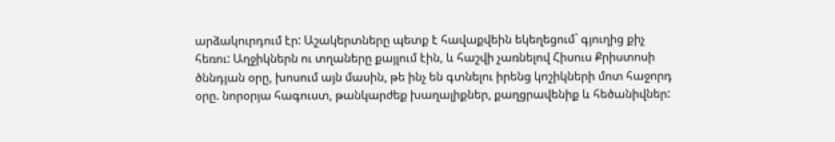արձակուրդում էր: Աշակերտները պետք է հավաքվեին եկեղեցում` գյուղից քիչ հեռու: Աղջիկներն ու տղաները քայլում էին, և հաշվի չառնելով Հիսուս Քրիստոսի ծննդյան օրը, խոսում այն մասին, թե ինչ են գտնելու իրենց կոշիկների մոտ հաջորդ օրը. նորօրյա հագուստ, թանկարժեք խաղալիքներ, քաղցրավենիք և հեծանիվներ: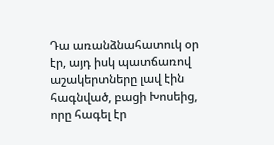Դա առանձնահատուկ օր էր, այդ իսկ պատճառով աշակերտները լավ էին հագնված, բացի Խոսեից, որը հագել էր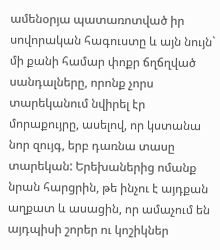ամենօրյա պատառոտված իր սովորական հագուստը և այն նույն` մի քանի համար փոքր ճղճղված սանդալները, որոնք չորս տարեկանում նվիրել էր մորաքույրը, ասելով, որ կստանա նոր զույգ, երբ դառնա տասը տարեկան: Երեխաներից ոմանք նրան հարցրին, թե ինչու է այդքան աղքատ և ասացին, որ ամաչում են այդպիսի շորեր ու կոշիկներ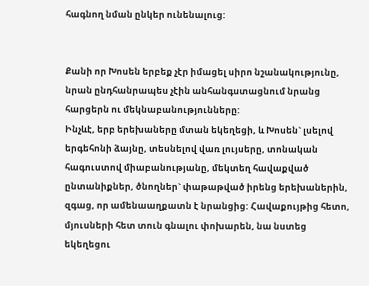հագնող նման ընկեր ունենալուց:


Քանի որ Խոսեն երբեք չէր իմացել սիրո նշանակությունը, նրան ընդհանրապես չէին անհանգստացնում նրանց հարցերն ու մեկնաբանությունները:
Ինչևէ, երբ երեխաները մտան եկեղեցի, և Խոսեն` լսելով երգեհոնի ձայնը, տեսնելով վառ լույսերը, տոնական հագուստով միաբանությանը, մեկտեղ հավաքված ընտանիքներ, ծնողներ` փաթաթված իրենց երեխաներին, զգաց, որ ամենաաղքատն է նրանցից: Հավաքույթից հետո, մյուսների հետ տուն գնալու փոխարեն, նա նստեց եկեղեցու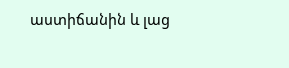աստիճանին և լաց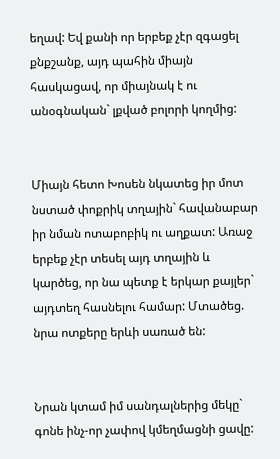եղավ: Եվ քանի որ երբեք չէր զգացել քնքշանք, այդ պահին միայն հասկացավ, որ միայնակ է ու անօգնական` լքված բոլորի կողմից:


Միայն հետո Խոսեն նկատեց իր մոտ նստած փոքրիկ տղային` հավանաբար իր նման ոտաբոբիկ ու աղքատ: Առաջ երբեք չէր տեսել այդ տղային և կարծեց, որ նա պետք է երկար քայլեր` այդտեղ հասնելու համար: Մտածեց. նրա ոտքերը երևի սառած են:


Նրան կտամ իմ սանդալներից մեկը` գոնե ինչ-որ չափով կմեղմացնի ցավը: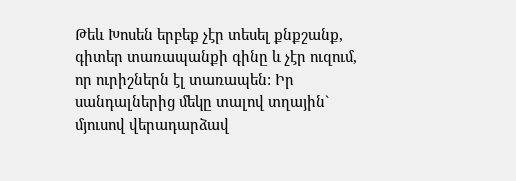Թեև Խոսեն երբեք չէր տեսել քնքշանք, գիտեր տառապանքի գինը և չէր ուզում, որ ուրիշներն էլ տառապեն: Իր սանդալներից մեկը տալով տղային` մյուսով վերադարձավ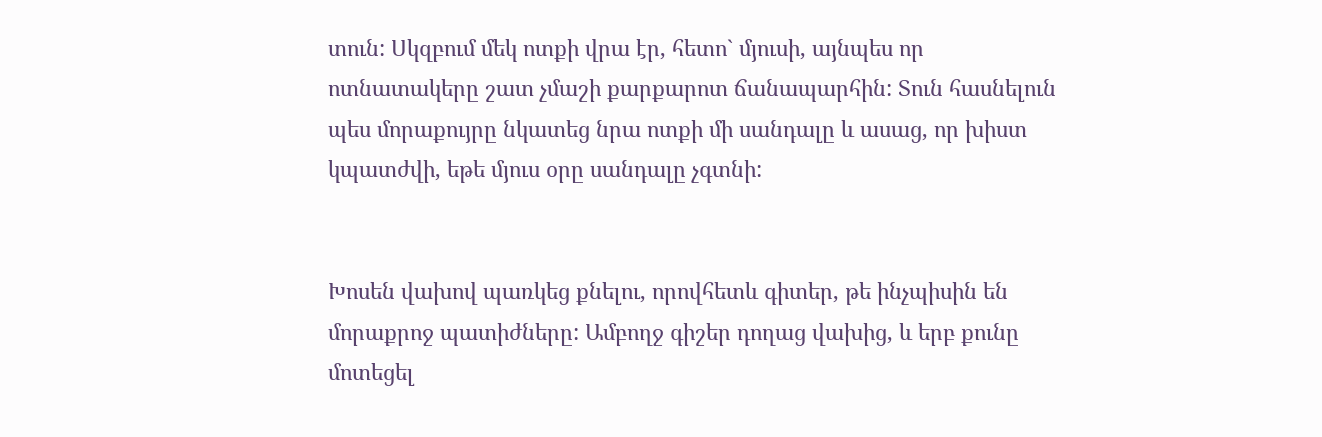տուն: Սկզբում մեկ ոտքի վրա էր, հետո` մյուսի, այնպես որ ոտնատակերը շատ չմաշի քարքարոտ ճանապարհին: Տուն հասնելուն պես մորաքույրը նկատեց նրա ոտքի մի սանդալը և ասաց, որ խիստ կպատժվի, եթե մյուս օրը սանդալը չգտնի:


Խոսեն վախով պառկեց քնելու, որովհետև գիտեր, թե ինչպիսին են մորաքրոջ պատիժները: Ամբողջ գիշեր դողաց վախից, և երբ քունը մոտեցել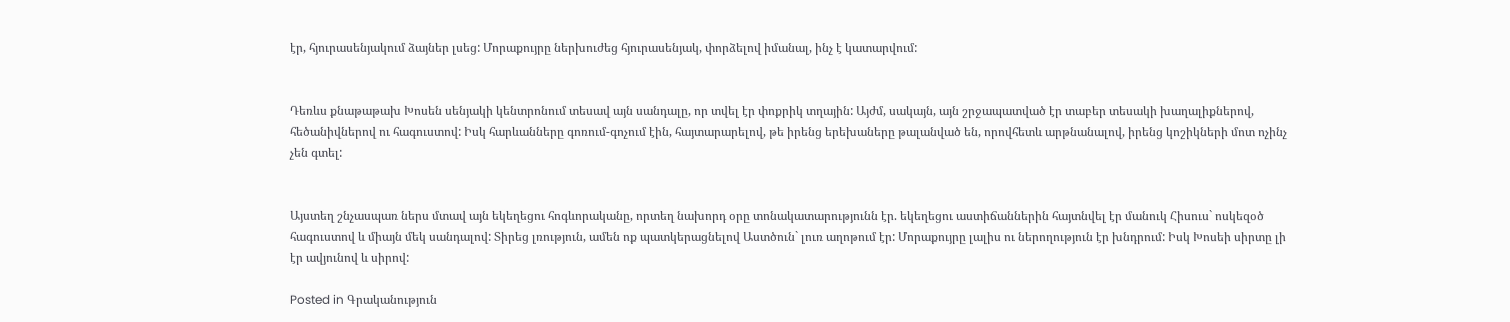էր, հյուրասենյակում ձայներ լսեց: Մորաքույրը ներխուժեց հյուրասենյակ, փորձելով իմանալ, ինչ է կատարվում:


Դեռևս քնաթաթախ Խոսեն սենյակի կենտրոնում տեսավ այն սանդալը, որ տվել էր փոքրիկ տղային: Այժմ, սակայն, այն շրջապատված էր տաբեր տեսակի խաղալիքներով, հեծանիվներով ու հագուստով: Իսկ հարևանները գոռում-գոչում էին, հայտարարելով, թե իրենց երեխաները թալանված են, որովհետև արթնանալով, իրենց կոշիկների մոտ ոչինչ չեն գտել:


Այստեղ շնչասպառ ներս մտավ այն եկեղեցու հոգևորականը, որտեղ նախորդ օրը տոնակատարությունն էր. եկեղեցու աստիճաններին հայտնվել էր մանուկ Հիսուս` ոսկեզօծ հագուստով և միայն մեկ սանդալով: Տիրեց լռություն, ամեն ոք պատկերացնելով Աստծուն` լուռ աղոթում էր: Մորաքույրը լալիս ու ներողություն էր խնդրում: Իսկ Խոսեի սիրտը լի էր ավյունով և սիրով:

Posted in Գրականություն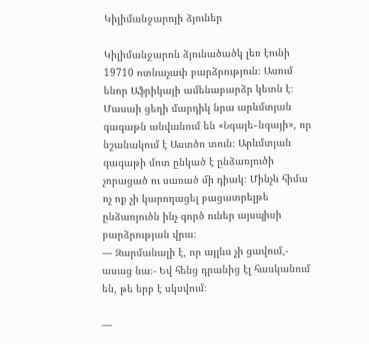Կիլիմանջարոյի ձյուներ

Կիլիմանջարոն ձյունածածկ լեռ էունի 19710 ոտնաչափ բարձրություն։ Ասում ենոր Աֆրիկայի ամենաբարձր կետն է։ Մասաի ցեղի մարդիկ նրա արևմտյան գագաթն անվանում են «Նգայե֊նգայի», որ նշանակում է Աստծո տուն։ Արևմտյան գագաթի մոտ ընկած է ընձառյուծի չորացած ու սառած մի դիակ։ Մինչև հիմա ոչ ոք չի կարողացել բացատրելթե ընձառյուծն ինչ գործ ուներ այսպիսի բարձրության վրա։
— Զարմանալի է, որ այլևս չի ցավում,- ասաց նա։- Եվ հենց դրանից էլ հասկանում են, թե երբ է սկսվում։

—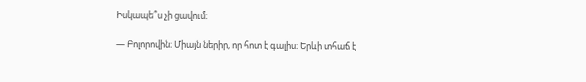Իսկապե՞ս չի ցավում։

— Բոլորովին։ Միայն ներիր, որ հոտ է գալիս։ Երևի տհաճ է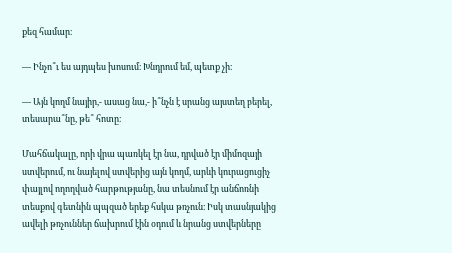քեզ համար։

— Ինչո՞ւ ես այդպես խոսում։ Խնդրում եմ, պետք չի։

— Այն կողմ նայիր,- ասաց նա,- ի՞նչն է սրանց այստեղ բերել, տեսարա՞նը, թե՞ հոտը։

Մահճակալը, որի վրա պառկել էր նա, դրված էր միմոզայի ստվերում, ու նայելով ստվերից այն կողմ, արևի կուրացուցիչ փայլով ողողված հարթությանը, նա տեսնում էր անճոռնի տեսքով գետնին պպզած երեք հսկա թռչուն։ Իսկ տասնյակից ավելի թռչուններ ճախրում էին օդում և նրանց ստվերները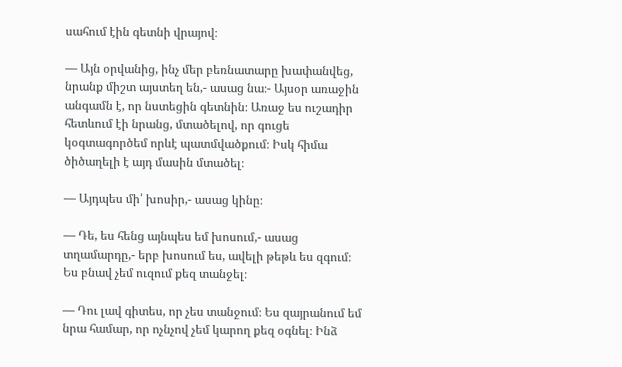սահում էին գետնի վրայով։

— Այն օրվանից, ինչ մեր բեռնատարը խափանվեց, նրանք միշտ այստեղ են,- ասաց նա։- Այսօր առաջին անգամն է, որ նստեցին գետնին։ Առաջ ես ուշադիր հետևում էի նրանց, մտածելով, որ գուցե կօգտագործեմ որևէ պատմվածքում։ Իսկ հիմա ծիծաղելի է այդ մասին մտածել։

— Այդպես մի՛ խոսիր,- ասաց կինը։

— Դե, ես հենց այնպես եմ խոսում,- ասաց տղամարդը,- երբ խոսում ես, ավելի թեթև ես զգում։ Ես բնավ չեմ ուզում քեզ տանջել։

— Դու լավ գիտես, որ չես տանջում։ Ես զայրանում եմ նրա համար, որ ոչնչով չեմ կարող քեզ օգնել։ Ինձ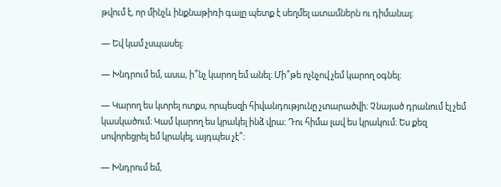թվում է, որ մինչև ինքնաթիռի գալը պետք է սեղմել ատամներն ու դիմանալ։

— Եվ կամ չսպասել։

— Խնդրում եմ, ասա, ի՞նչ կարող եմ անել։ Մի՞թե ոչնչով չեմ կարող օգնել։

— Կարող ես կտրել ոտքս, որպեսզի հիվանդությունը չտարածվի։ Չնայած դրանում էլ չեմ կասկածում։ Կամ կարող ես կրակել ինձ վրա։ Դու հիմա լավ ես կրակում։ Ես քեզ սովորեցրել եմ կրակել, այդպես չէ՞։

— Խնդրում եմ,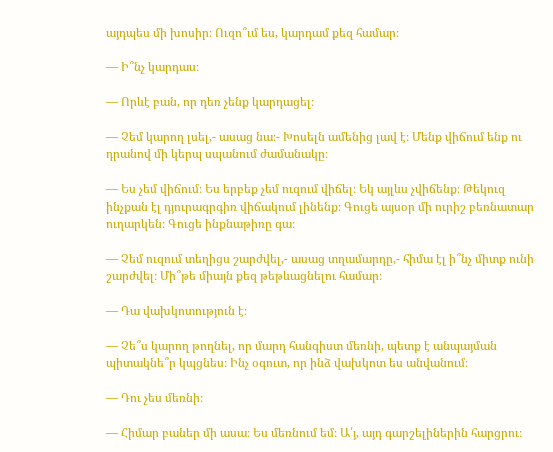այդպես մի խոսիր։ Ուզո՞ւմ ես, կարդամ քեզ համար։

— Ի՞նչ կարդաս։

— Որևէ բան, որ դեռ չենք կարդացել։

— Չեմ կարող լսել,- ասաց նա։- Խոսելն ամենից լավ է։ Մենք վիճում ենք ու դրանով մի կերպ սպանում ժամանակը։

— Ես չեմ վիճում։ Ես երբեք չեմ ուզում վիճել։ Եկ այլևս չվիճենք։ Թեկուզ ինչքան էլ դյուրագրգիռ վիճակում լինենք։ Գուցե այսօր մի ուրիշ բեռնատար ուղարկեն։ Գուցե ինքնաթիռը գա։

— Չեմ ուզում տեղիցս շարժվել,- ասաց տղամարդը,- հիմա էլ ի՞նչ միտք ունի շարժվել։ Մի՞թե միայն քեզ թեթևացնելու համար։

— Դա վախկոտություն է։

— Չե՞ս կարող թողնել, որ մարդ հանգիստ մեռնի, պետք է անպայման պիտակնե՞ր կպցնես։ Ինչ օգուտ, որ ինձ վախկոտ ես անվանում։

— Դու չես մեռնի։

— Հիմար բաներ մի ասա։ Ես մեռնում եմ։ Ա՛յ, այդ գարշելիներին հարցրու։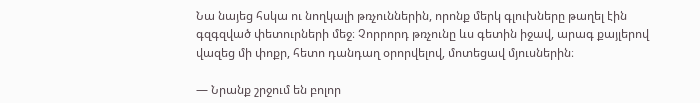Նա նայեց հսկա ու նողկալի թռչուններին, որոնք մերկ գլուխները թաղել էին գզգզված փետուրների մեջ։ Չորրորդ թռչունը ևս գետին իջավ, արագ քայլերով վազեց մի փոքր, հետո դանդաղ օրորվելով, մոտեցավ մյուսներին։

— Նրանք շրջում են բոլոր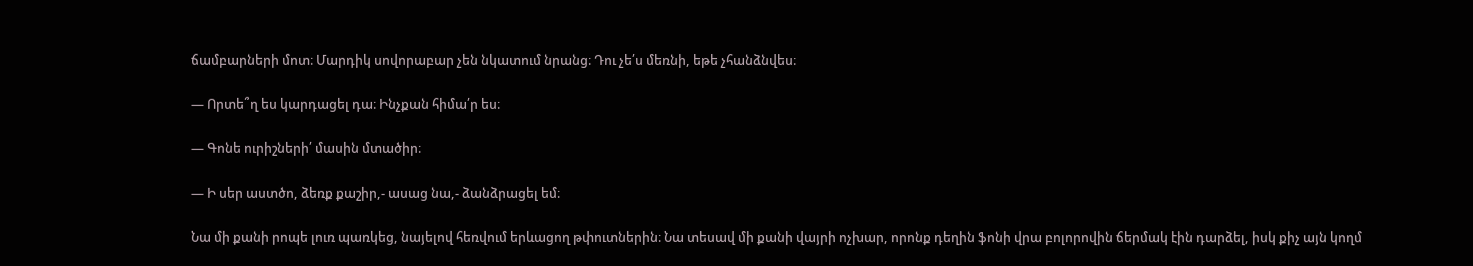ճամբարների մոտ։ Մարդիկ սովորաբար չեն նկատում նրանց։ Դու չե՛ս մեռնի, եթե չհանձնվես։

— Որտե՞ղ ես կարդացել դա։ Ինչքան հիմա՛ր ես։

— Գոնե ուրիշների՛ մասին մտածիր։

— Ի սեր աստծո, ձեռք քաշիր,- ասաց նա,- ձանձրացել եմ։

Նա մի քանի րոպե լուռ պառկեց, նայելով հեռվում երևացող թփուտներին։ Նա տեսավ մի քանի վայրի ոչխար, որոնք դեղին ֆոնի վրա բոլորովին ճերմակ էին դարձել, իսկ քիչ այն կողմ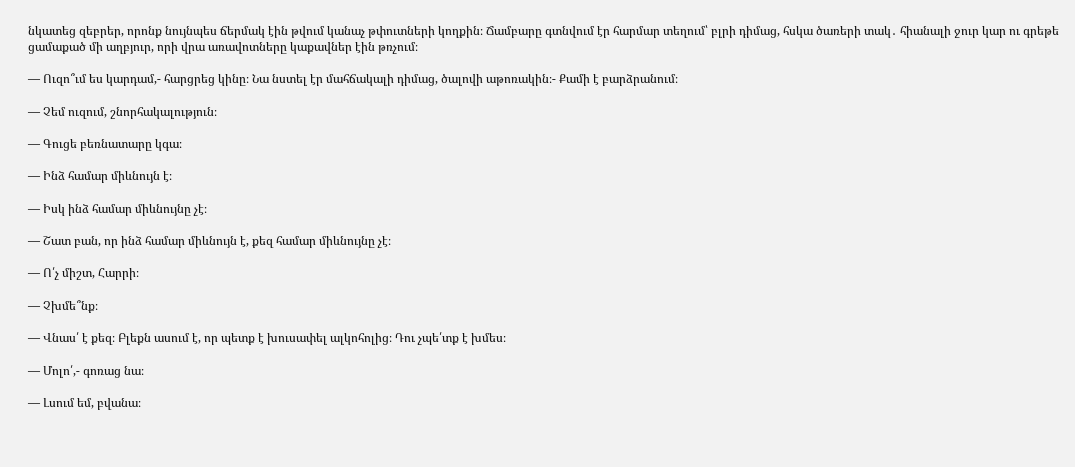նկատեց զեբրեր, որոնք նույնպես ճերմակ էին թվում կանաչ թփուտների կողքին։ Ճամբարը գտնվում էր հարմար տեղում՝ բլրի դիմաց, հսկա ծառերի տակ․ հիանալի ջուր կար ու գրեթե ցամաքած մի աղբյուր, որի վրա առավոտները կաքավներ էին թռչում։

— Ուզո՞ւմ ես կարդամ,- հարցրեց կինը։ Նա նստել էր մահճակալի դիմաց, ծալովի աթոռակին։- Քամի է բարձրանում։

— Չեմ ուզում, շնորհակալություն։

— Գուցե բեռնատարը կգա։

— Ինձ համար միևնույն է։

— Իսկ ինձ համար միևնույնը չէ։

— Շատ բան, որ ինձ համար միևնույն է, քեզ համար միևնույնը չէ։

— Ո՛չ միշտ, Հարրի։

— Չխմե՞նք։

— Վնաս՛ է քեզ։ Բլեքն ասում է, որ պետք է խուսափել ալկոհոլից։ Դու չպե՛տք է խմես։

— Մոլո՛,- գոռաց նա։

— Լսում եմ, բվանա։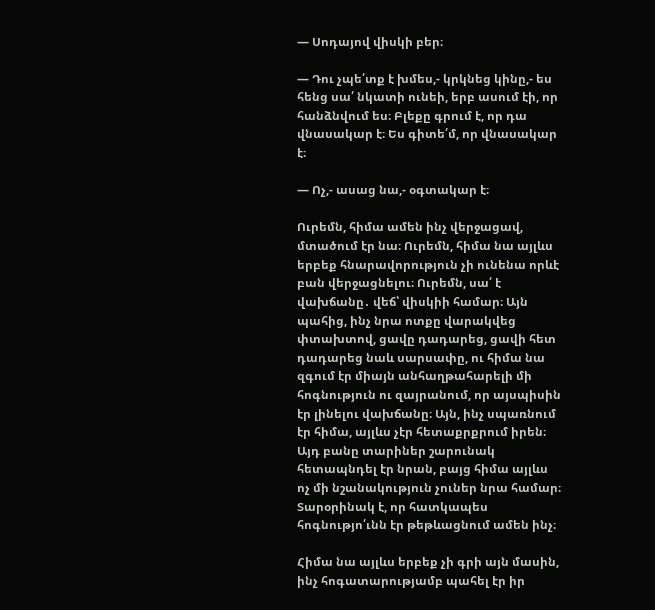— Սոդայով վիսկի բեր։

— Դու չպե՛տք է խմես,- կրկնեց կինը,- ես հենց սա՛ նկատի ունեի, երբ ասում էի, որ հանձնվում ես։ Բլեքը գրում է, որ դա վնասակար է։ Ես գիտե՛մ, որ վնասակար է։

— Ոչ,- ասաց նա,- օգտակար է։

Ուրեմն, հիմա ամեն ինչ վերջացավ, մտածում էր նա։ Ուրեմն, հիմա նա այլևս երբեք հնարավորություն չի ունենա որևէ բան վերջացնելու։ Ուրեմն, սա՛ է վախճանը․ վեճ՝ վիսկիի համար։ Այն պահից, ինչ նրա ոտքը վարակվեց փտախտով, ցավը դադարեց, ցավի հետ դադարեց նաև սարսափը, ու հիմա նա զգում էր միայն անհաղթահարելի մի հոգնություն ու զայրանում, որ այսպիսին էր լինելու վախճանը։ Այն, ինչ սպառնում էր հիմա, այլևս չէր հետաքրքրում իրեն։ Այդ բանը տարիներ շարունակ հետապնդել էր նրան, բայց հիմա այլևս ոչ մի նշանակություն չուներ նրա համար։ Տարօրինակ է, որ հատկապես հոգնությո՛ւնն էր թեթևացնում ամեն ինչ։

Հիմա նա այլևս երբեք չի գրի այն մասին, ինչ հոգատարությամբ պահել էր իր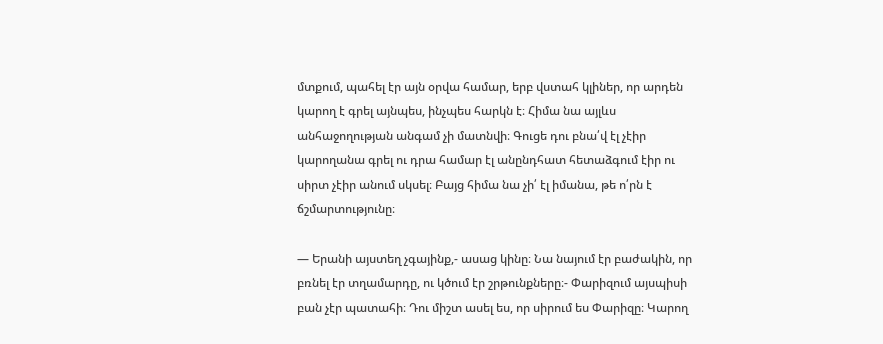մտքում, պահել էր այն օրվա համար, երբ վստահ կլիներ, որ արդեն կարող է գրել այնպես, ինչպես հարկն է։ Հիմա նա այլևս անհաջողության անգամ չի մատնվի։ Գուցե դու բնա՛վ էլ չէիր կարողանա գրել ու դրա համար էլ անընդհատ հետաձգում էիր ու սիրտ չէիր անում սկսել։ Բայց հիմա նա չի՛ էլ իմանա, թե ո՛րն է ճշմարտությունը։

— Երանի այստեղ չգայինք,- ասաց կինը։ Նա նայում էր բաժակին, որ բռնել էր տղամարդը, ու կծում էր շրթունքները։- Փարիզում այսպիսի բան չէր պատահի։ Դու միշտ ասել ես, որ սիրում ես Փարիզը։ Կարող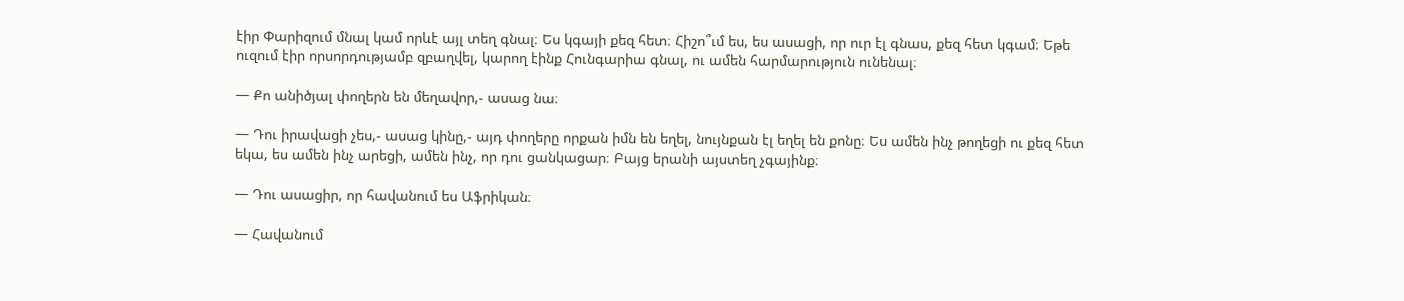էիր Փարիզում մնալ կամ որևէ այլ տեղ գնալ։ Ես կգայի քեզ հետ։ Հիշո՞ւմ ես, ես ասացի, որ ուր էլ գնաս, քեզ հետ կգամ։ Եթե ուզում էիր որսորդությամբ զբաղվել, կարող էինք Հունգարիա գնալ, ու ամեն հարմարություն ունենալ։

— Քո անիծյալ փողերն են մեղավոր,- ասաց նա։

— Դու իրավացի չես,- ասաց կինը,- այդ փողերը որքան իմն են եղել, նույնքան էլ եղել են քոնը։ Ես ամեն ինչ թողեցի ու քեզ հետ եկա, ես ամեն ինչ արեցի, ամեն ինչ, որ դու ցանկացար։ Բայց երանի այստեղ չգայինք։

— Դու ասացիր, որ հավանում ես Աֆրիկան։

— Հավանում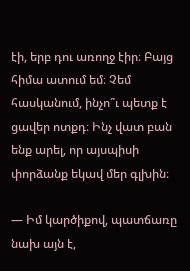էի, երբ դու առողջ էիր։ Բայց հիմա ատում եմ։ Չեմ հասկանում, ինչո՞ւ պետք է ցավեր ոտքդ։ Ինչ վատ բան ենք արել, որ այսպիսի փորձանք եկավ մեր գլխին։

— Իմ կարծիքով, պատճառը նախ այն է,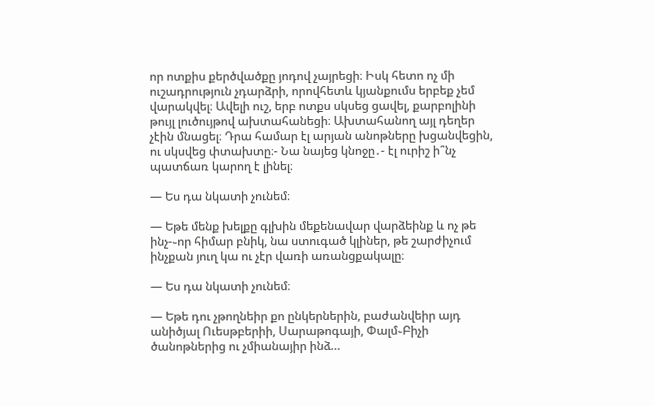որ ոտքիս քերծվածքը յոդով չայրեցի։ Իսկ հետո ոչ մի ուշադրություն չդարձրի, որովհետև կյանքումս երբեք չեմ վարակվել։ Ավելի ուշ, երբ ոտքս սկսեց ցավել, քարբոլինի թույլ լուծույթով ախտահանեցի։ Ախտահանող այլ դեղեր չէին մնացել։ Դրա համար էլ արյան անոթները խցանվեցին, ու սկսվեց փտախտը։- Նա նայեց կնոջը․- էլ ուրիշ ի՞նչ պատճառ կարող է լինել։

— Ես դա նկատի չունեմ։

— Եթե մենք խելքը գլխին մեքենավար վարձեինք և ոչ թե ինչ-֊որ հիմար բնիկ, նա ստուգած կլիներ, թե շարժիչում ինչքան յուղ կա ու չէր վառի առանցքակալը։

— Ես դա նկատի չունեմ։

— Եթե դու չթողնեիր քո ընկերներին, բաժանվեիր այդ անիծյալ Ուեսթբերիի, Սարաթոգայի, Փալմ֊Բիչի ծանոթներից ու չմիանայիր ինձ…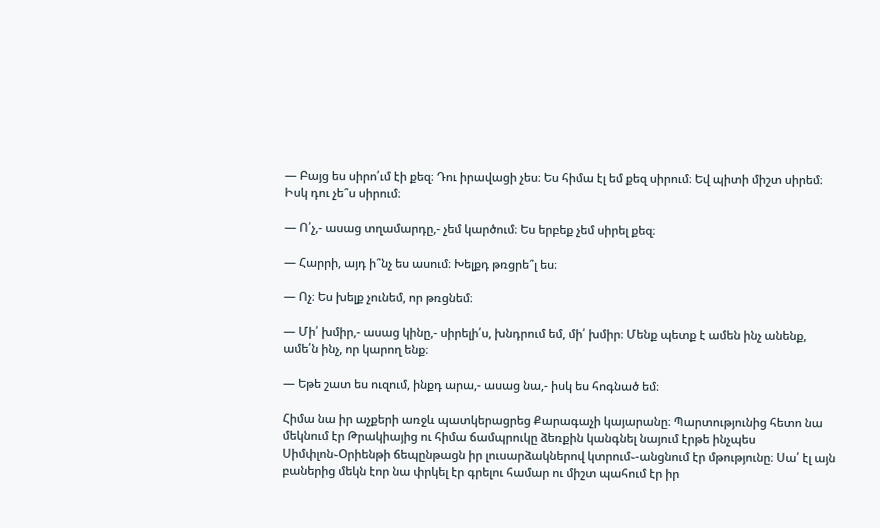— Բայց ես սիրո՛ւմ էի քեզ։ Դու իրավացի չես։ Ես հիմա էլ եմ քեզ սիրում։ Եվ պիտի միշտ սիրեմ։ Իսկ դու չե՞ս սիրում։

— Ո՛չ,- ասաց տղամարդը,- չեմ կարծում։ Ես երբեք չեմ սիրել քեզ։

— Հարրի, այդ ի՞նչ ես ասում։ Խելքդ թռցրե՞լ ես։

— Ոչ։ Ես խելք չունեմ, որ թռցնեմ։

— Մի՛ խմիր,- ասաց կինը,- սիրելի՛ս, խնդրում եմ, մի՛ խմիր։ Մենք պետք է ամեն ինչ անենք, ամե՛ն ինչ, որ կարող ենք։

— Եթե շատ ես ուզում, ինքդ արա,- ասաց նա,- իսկ ես հոգնած եմ։

Հիմա նա իր աչքերի առջև պատկերացրեց Քարագաչի կայարանը։ Պարտությունից հետո նա մեկնում էր Թրակիայից ու հիմա ճամպրուկը ձեռքին կանգնել նայում էրթե ինչպես Սիմփլոն֊Օրիենթի ճեպընթացն իր լուսարձակներով կտրում֊-անցնում էր մթությունը։ Սա՛ էլ այն բաներից մեկն էոր նա փրկել էր գրելու համար ու միշտ պահում էր իր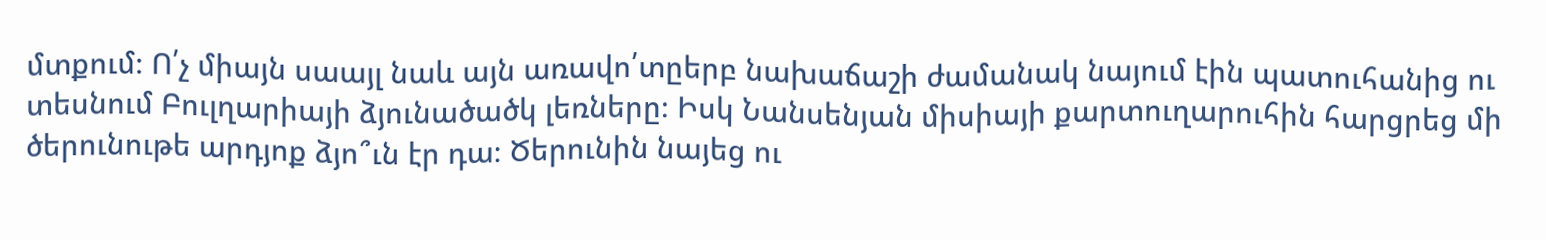մտքում։ Ո՛չ միայն սաայլ նաև այն առավո՛տըերբ նախաճաշի ժամանակ նայում էին պատուհանից ու տեսնում Բուլղարիայի ձյունածածկ լեռները։ Իսկ Նանսենյան միսիայի քարտուղարուհին հարցրեց մի ծերունութե արդյոք ձյո՞ւն էր դա։ Ծերունին նայեց ու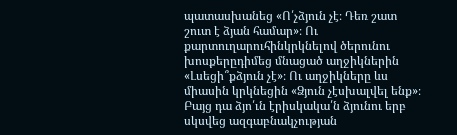պատասխանեց «Ո՛չձյուն չէ։ Դեռ շատ շուտ է ձյան համար»։ Ու քարտուղարուհինկրկնելով ծերունու խոսքերըդիմեց մնացած աղջիկներին «Լսեցի՞քձյուն չէ»։ Ու աղջիկները ևս միասին կրկնեցին «Ձյուն չէսխալվել ենք»։ Բայց դա ձյո՛ւն էրիսկակա՛ն ձյունու երբ սկսվեց ազգաբնակչության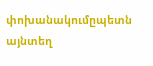փոխանակումըպետն այնտեղ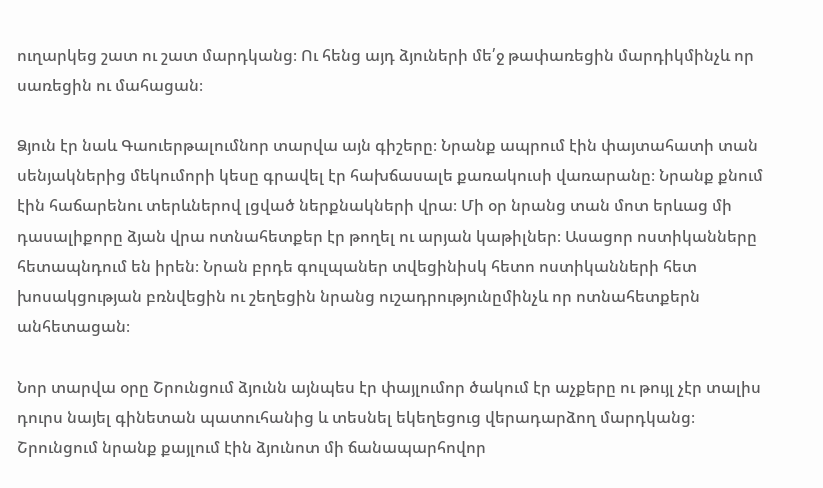ուղարկեց շատ ու շատ մարդկանց։ Ու հենց այդ ձյուների մե՛ջ թափառեցին մարդիկմինչև որ սառեցին ու մահացան։

Ձյուն էր նաև Գաուերթալումնոր տարվա այն գիշերը։ Նրանք ապրում էին փայտահատի տան սենյակներից մեկումորի կեսը գրավել էր հախճասալե քառակուսի վառարանը։ Նրանք քնում էին հաճարենու տերևներով լցված ներքնակների վրա։ Մի օր նրանց տան մոտ երևաց մի դասալիքորը ձյան վրա ոտնահետքեր էր թողել ու արյան կաթիլներ։ Ասացոր ոստիկանները հետապնդում են իրեն։ Նրան բրդե գուլպաներ տվեցինիսկ հետո ոստիկանների հետ խոսակցության բռնվեցին ու շեղեցին նրանց ուշադրությունըմինչև որ ոտնահետքերն անհետացան։

Նոր տարվա օրը Շրունցում ձյունն այնպես էր փայլումոր ծակում էր աչքերը ու թույլ չէր տալիս դուրս նայել գինետան պատուհանից և տեսնել եկեղեցուց վերադարձող մարդկանց։ Շրունցում նրանք քայլում էին ձյունոտ մի ճանապարհովոր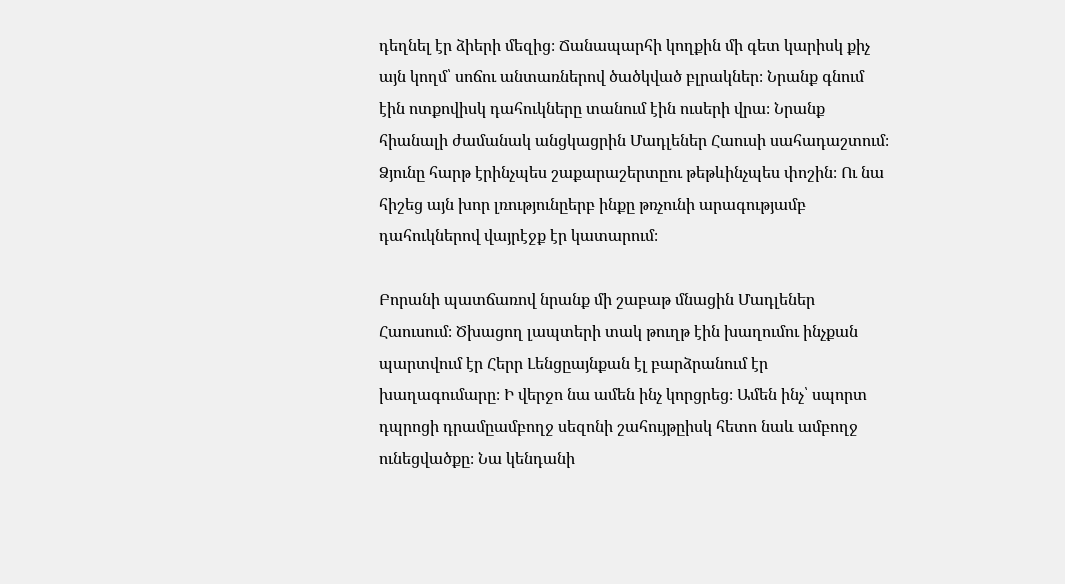դեղնել էր ձիերի մեզից։ Ճանապարհի կողքին մի գետ կարիսկ քիչ այն կողմ՝ սոճու անտառներով ծածկված բլրակներ։ Նրանք գնում էին ոտքովիսկ դահուկները տանում էին ուսերի վրա։ Նրանք հիանալի ժամանակ անցկացրին Մադլեներ Հաուսի սահադաշտում։ Ձյունը հարթ էրինչպես շաքարաշերտըու թեթևինչպես փոշին։ Ու նա հիշեց այն խոր լռությունըերբ ինքը թռչունի արագությամբ դահուկներով վայրէջք էր կատարում։

Բորանի պատճառով նրանք մի շաբաթ մնացին Մադլեներ Հաուսում։ Ծխացող լապտերի տակ թուղթ էին խաղումու ինչքան պարտվում էր Հերր Լենցըայնքան էլ բարձրանում էր խաղագումարը։ Ի վերջո նա ամեն ինչ կորցրեց։ Ամեն ինչ՝ սպորտ դպրոցի դրամըամբողջ սեզոնի շահույթըիսկ հետո նաև ամբողջ ունեցվածքը։ Նա կենդանի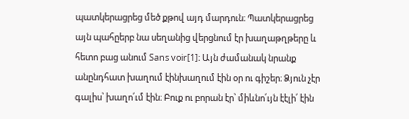պատկերացրեց մեծ քթով այդ մարդուն։ Պատկերացրեց այն պահըերբ նա սեղանից վերցնում էր խաղաթղթերը և հետո բաց անում Sans voir[1]։ Այն ժամանակ նրանք անընդհատ խաղում էինխաղում էին օր ու գիշեր։ Ձյուն չէր գալիս՝ խաղո՛ւմ էին։ Բուք ու բորան էր՝ միևնո՛ւյն էէլի՛ էին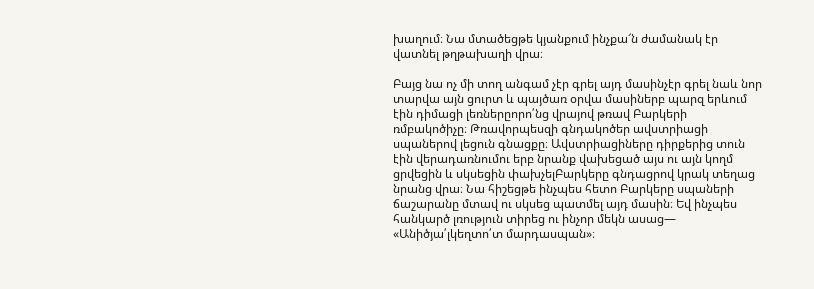խաղում։ Նա մտածեցթե կյանքում ինչքա՜ն ժամանակ էր վատնել թղթախաղի վրա։

Բայց նա ոչ մի տող անգամ չէր գրել այդ մասինչէր գրել նաև նոր տարվա այն ցուրտ և պայծառ օրվա մասիներբ պարզ երևում էին դիմացի լեռներըորո՛նց վրայով թռավ Բարկերի ռմբակոծիչը։ Թռավորպեսզի գնդակոծեր ավստրիացի սպաներով լեցուն գնացքը։ Ավստրիացիները դիրքերից տուն էին վերադառնումու երբ նրանք վախեցած այս ու այն կողմ ցրվեցին և սկսեցին փախչելԲարկերը գնդացրով կրակ տեղաց նրանց վրա։ Նա հիշեցթե ինչպես հետո Բարկերը սպաների ճաշարանը մտավ ու սկսեց պատմել այդ մասին։ Եվ ինչպես հանկարծ լռություն տիրեց ու ինչոր մեկն ասաց— «Անիծյա՛լկեղտո՛տ մարդասպան»։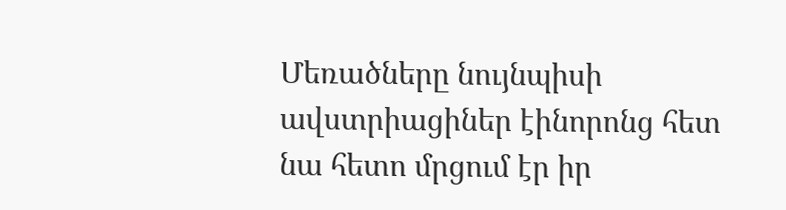Մեռածները նույնպիսի ավստրիացիներ էինորոնց հետ նա հետո մրցում էր իր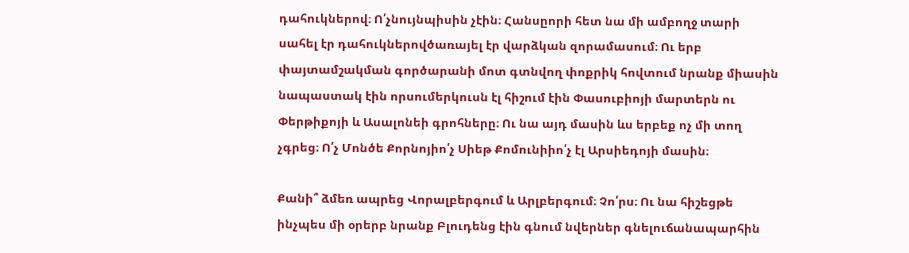դահուկներով։ Ո՛չնույնպիսին չէին։ Հանսըորի հետ նա մի ամբողջ տարի սահել էր դահուկներովծառայել էր վարձկան զորամասում։ Ու երբ փայտամշակման գործարանի մոտ գտնվող փոքրիկ հովտում նրանք միասին նապաստակ էին որսումերկուսն էլ հիշում էին Փասուբիոյի մարտերն ու Փերթիքոյի և Ասալոնեի գրոհները։ Ու նա այդ մասին ևս երբեք ոչ մի տող չգրեց։ Ո՛չ Մոնծե Քորնոյիո՛չ Սիեթ Քոմունիիո՛չ էլ Արսիեդոյի մասին։

Քանի՞ ձմեռ ապրեց Վորալբերգում և Արլբերգում։ Չո՛րս։ Ու նա հիշեցթե ինչպես մի օրերբ նրանք Բլուդենց էին գնում նվերներ գնելուճանապարհին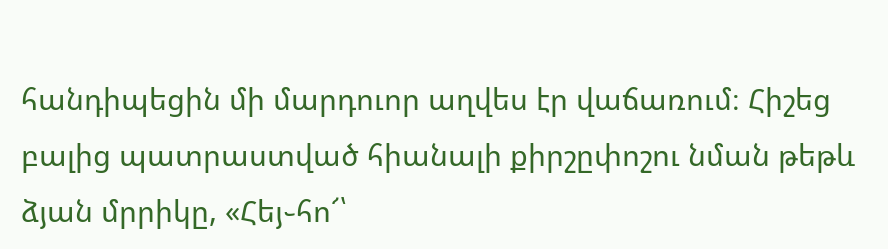հանդիպեցին մի մարդուոր աղվես էր վաճառում։ Հիշեց բալից պատրաստված հիանալի քիրշըփոշու նման թեթև ձյան մրրիկը, «Հեյ֊հո՜՝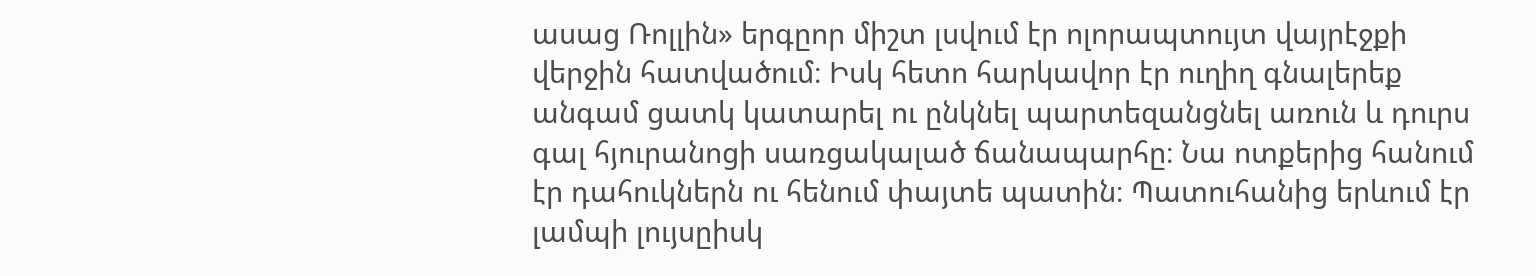ասաց Ռոլլին» երգըոր միշտ լսվում էր ոլորապտույտ վայրէջքի վերջին հատվածում։ Իսկ հետո հարկավոր էր ուղիղ գնալերեք անգամ ցատկ կատարել ու ընկնել պարտեզանցնել առուն և դուրս գալ հյուրանոցի սառցակալած ճանապարհը։ Նա ոտքերից հանում էր դահուկներն ու հենում փայտե պատին։ Պատուհանից երևում էր լամպի լույսըիսկ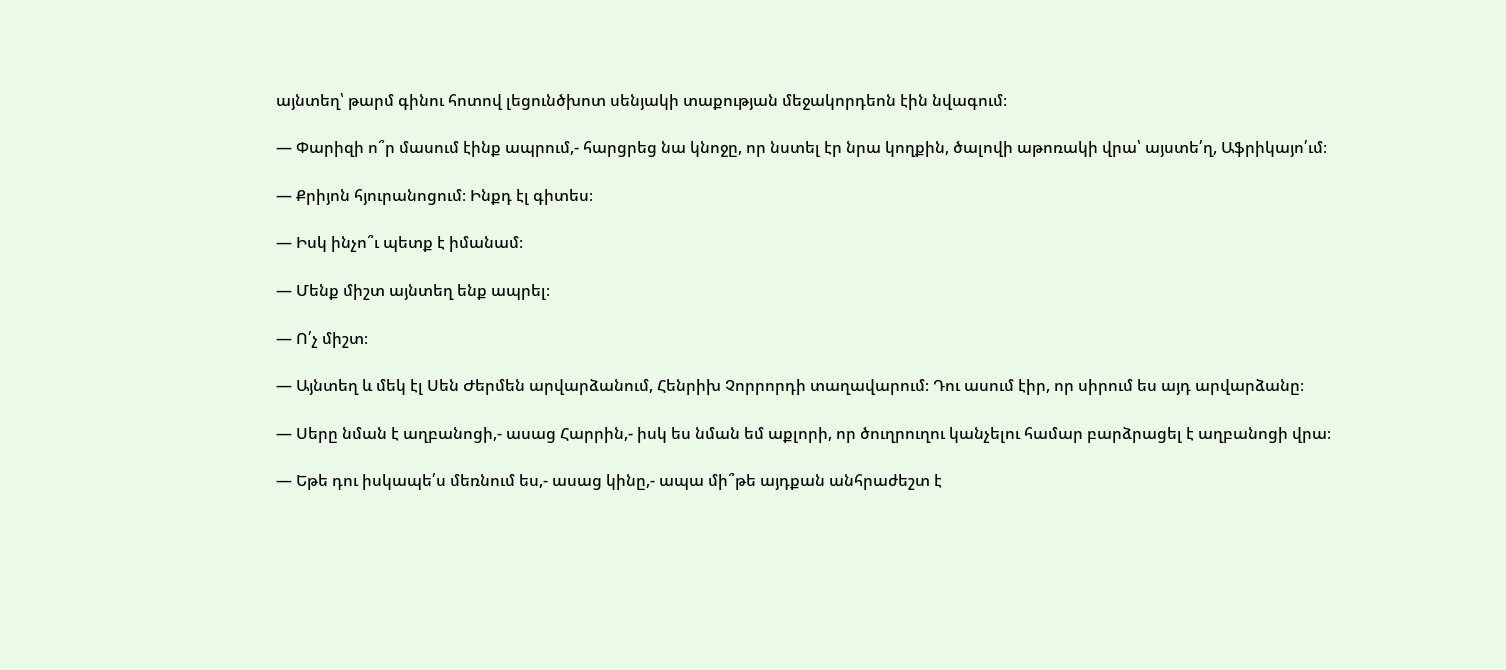այնտեղ՝ թարմ գինու հոտով լեցունծխոտ սենյակի տաքության մեջակորդեոն էին նվագում։

— Փարիզի ո՞ր մասում էինք ապրում,- հարցրեց նա կնոջը, որ նստել էր նրա կողքին, ծալովի աթոռակի վրա՝ այստե՛ղ, Աֆրիկայո՛ւմ։

— Քրիյոն հյուրանոցում։ Ինքդ էլ գիտես։

— Իսկ ինչո՞ւ պետք է իմանամ։

— Մենք միշտ այնտեղ ենք ապրել։

— Ո՛չ միշտ։

— Այնտեղ և մեկ էլ Սեն Ժերմեն արվարձանում, Հենրիխ Չորրորդի տաղավարում։ Դու ասում էիր, որ սիրում ես այդ արվարձանը։

— Սերը նման է աղբանոցի,- ասաց Հարրին,- իսկ ես նման եմ աքլորի, որ ծուղրուղու կանչելու համար բարձրացել է աղբանոցի վրա։

— Եթե դու իսկապե՛ս մեռնում ես,- ասաց կինը,- ապա մի՞թե այդքան անհրաժեշտ է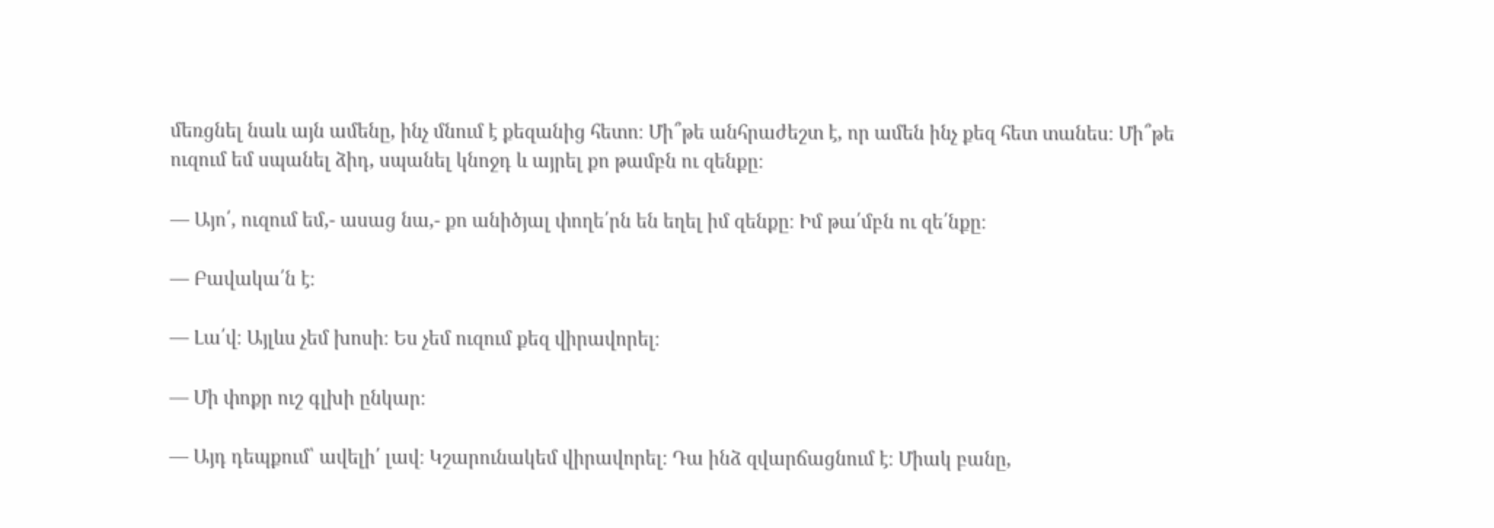մեռցնել նաև այն ամենը, ինչ մնում է քեզանից հետո։ Մի՞թե անհրաժեշտ է, որ ամեն ինչ քեզ հետ տանես։ Մի՞թե ուզում եմ սպանել ձիդ, սպանել կնոջդ և այրել քո թամբն ու զենքը։

— Այո՛, ուզում եմ,- ասաց նա,- քո անիծյալ փողե՛րն են եղել իմ զենքը։ Իմ թա՛մբն ու զե՛նքը։

— Բավակա՛ն է։

— Լա՛վ։ Այլևս չեմ խոսի։ Ես չեմ ուզում քեզ վիրավորել։

— Մի փոքր ուշ գլխի ընկար։

— Այդ դեպքում՝ ավելի՛ լավ։ Կշարունակեմ վիրավորել։ Դա ինձ զվարճացնում է։ Միակ բանը,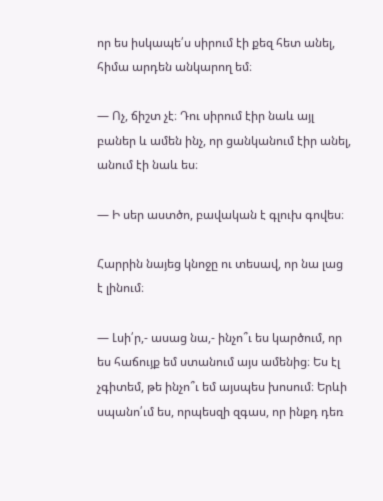որ ես իսկապե՛ս սիրում էի քեզ հետ անել, հիմա արդեն անկարող եմ։

— Ոչ, ճիշտ չէ։ Դու սիրում էիր նաև այլ բաներ և ամեն ինչ, որ ցանկանում էիր անել, անում էի նաև ես։

— Ի սեր աստծո, բավական է գլուխ գովես։

Հարրին նայեց կնոջը ու տեսավ, որ նա լաց է լինում։

— Լսի՛ր,- ասաց նա,- ինչո՞ւ ես կարծում, որ ես հաճույք եմ ստանում այս ամենից։ Ես էլ չգիտեմ, թե ինչո՞ւ եմ այսպես խոսում։ Երևի սպանո՛ւմ ես, որպեսզի զգաս, որ ինքդ դեռ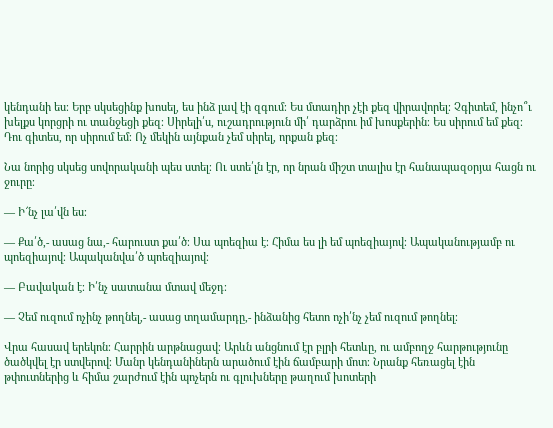կենդանի ես։ Երբ սկսեցինք խոսել, ես ինձ լավ էի զգում։ Ես մտադիր չէի քեզ վիրավորել։ Չգիտեմ, ինչո՞ւ խելքս կորցրի ու տանջեցի քեզ։ Սիրելի՛ս, ուշադրություն մի՛ դարձրու իմ խոսքերին։ Ես սիրում եմ քեզ։ Դու գիտես, որ սիրում եմ։ Ոչ մեկին այնքան չեմ սիրել, որքան քեզ։

Նա նորից սկսեց սովորականի պես ստել։ Ու ստե՛լն էր, որ նրան միշտ տալիս էր հանապազօրյա հացն ու ջուրը։

— Ի՜նչ լա՛վն ես։

— Քա՛ծ,- ասաց նա,- հարուստ քա՛ծ։ Սա պոեզիա է։ Հիմա ես լի եմ պոեզիայով։ Ապականությամբ ու պոեզիայով։ Ապականվա՛ծ պոեզիայով։

— Բավական է։ Ի՛նչ սատանա մտավ մեջդ։

— Չեմ ուզում ոչինչ թողնել,- ասաց տղամարդը,- ինձանից հետո ոչի՛նչ չեմ ուզում թողնել։

Վրա հասավ երեկոն։ Հարրին արթնացավ։ Արևն անցնում էր բլրի հետևը, ու ամբողջ հարթությունը ծածկվել էր ստվերով։ Մանր կենդանիներն արածում էին ճամբարի մոտ։ Նրանք հեռացել էին թփուտներից և հիմա շարժում էին պոչերն ու գլուխները թաղում խոտերի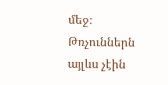մեջ։ Թռչուններն այլևս չէին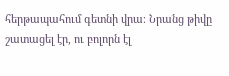հերթապահում գետնի վրա։ Նրանց թիվը շատացել էր, ու բոլորն էլ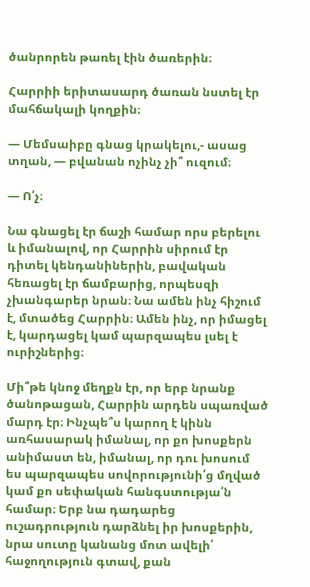ծանրորեն թառել էին ծառերին։

Հարրիի երիտասարդ ծառան նստել էր մահճակալի կողքին։

— Մեմսաիբը գնաց կրակելու,- ասաց տղան, — բվանան ոչինչ չի՞ ուզում։

— Ո՛չ։

Նա գնացել էր ճաշի համար որս բերելու և իմանալով, որ Հարրին սիրում էր դիտել կենդանիներին, բավական հեռացել էր ճամբարից, որպեսզի չխանգարեր նրան։ Նա ամեն ինչ հիշում է, մտածեց Հարրին։ Ամեն ինչ, որ իմացել է, կարդացել կամ պարզապես լսել է ուրիշներից։

Մի՞թե կնոջ մեղքն էր, որ երբ նրանք ծանոթացան, Հարրին արդեն սպառված մարդ էր։ Ինչպե՞ս կարող է կինն առհասարակ իմանալ, որ քո խոսքերն անիմաստ են, իմանալ, որ դու խոսում ես պարզապես սովորությունի՛ց մղված կամ քո սեփական հանգստությա՛ն համար։ Երբ նա դադարեց ուշադրություն դարձնել իր խոսքերին, նրա սուտը կանանց մոտ ավելի՛ հաջողություն գտավ, քան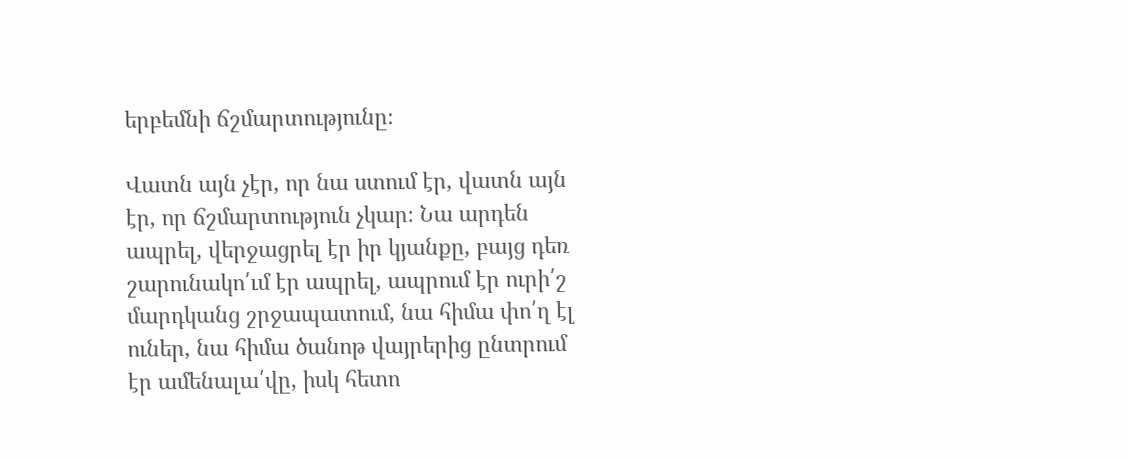երբեմնի ճշմարտությունը։

Վատն այն չէր, որ նա ստում էր, վատն այն էր, որ ճշմարտություն չկար։ Նա արդեն ապրել, վերջացրել էր իր կյանքը, բայց դեռ շարունակո՛ւմ էր ապրել, ապրում էր ուրի՛շ մարդկանց շրջապատում, նա հիմա փո՛ղ էլ ուներ, նա հիմա ծանոթ վայրերից ընտրում էր ամենալա՛վը, իսկ հետո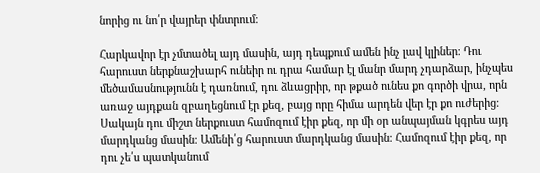նորից ու նո՛ր վայրեր փնտրում։

Հարկավոր էր չմտածել այդ մասին, այդ դեպքում ամեն ինչ լավ կլիներ։ Դու հարուստ ներքնաշխարհ ունեիր ու դրա համար էլ մանր մարդ չդարձար, ինչպես մեծամասնությունն է դառնում, դու ձևացրիր, որ թքած ունես քո գործի վրա, որն առաջ այդքան զբաղեցնում էր քեզ, բայց որը հիմա արդեն վեր էր քո ուժերից։ Սակայն դու միշտ ներքուստ համոզում էիր քեզ, որ մի օր անպայման կգրես այդ մարդկանց մասին։ Ամենի՛ց հարուստ մարդկանց մասին։ Համոզում էիր քեզ, որ դու չե՛ս պատկանում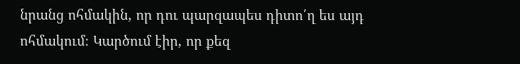նրանց ոհմակին, որ դու պարզապես դիտո՛ղ ես այդ ոհմակում։ Կարծում էիր, որ քեզ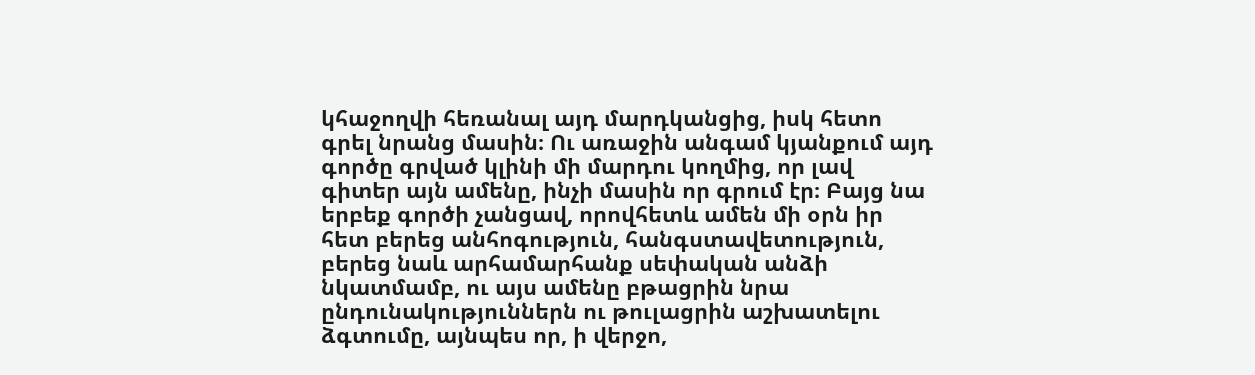կհաջողվի հեռանալ այդ մարդկանցից, իսկ հետո գրել նրանց մասին։ Ու առաջին անգամ կյանքում այդ գործը գրված կլինի մի մարդու կողմից, որ լավ գիտեր այն ամենը, ինչի մասին որ գրում էր։ Բայց նա երբեք գործի չանցավ, որովհետև ամեն մի օրն իր հետ բերեց անհոգություն, հանգստավետություն, բերեց նաև արհամարհանք սեփական անձի նկատմամբ, ու այս ամենը բթացրին նրա ընդունակություններն ու թուլացրին աշխատելու ձգտումը, այնպես որ, ի վերջո,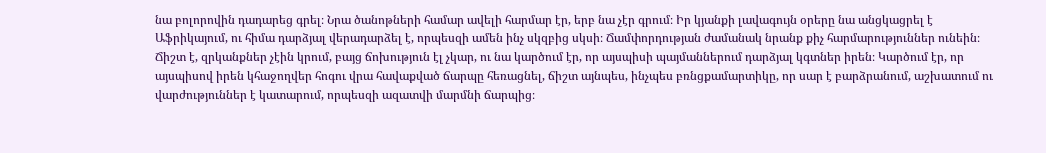նա բոլորովին դադարեց գրել։ Նրա ծանոթների համար ավելի հարմար էր, երբ նա չէր գրում։ Իր կյանքի լավագույն օրերը նա անցկացրել է Աֆրիկայում, ու հիմա դարձյալ վերադարձել է, որպեսզի ամեն ինչ սկզբից սկսի։ Ճամփորդության ժամանակ նրանք քիչ հարմարություններ ունեին։ Ճիշտ է, զրկանքներ չէին կրում, բայց ճոխություն էլ չկար, ու նա կարծում էր, որ այսպիսի պայմաններում դարձյալ կգտներ իրեն։ Կարծում էր, որ այսպիսով իրեն կհաջողվեր հոգու վրա հավաքված ճարպը հեռացնել, ճիշտ այնպես, ինչպես բռնցքամարտիկը, որ սար է բարձրանում, աշխատում ու վարժություններ է կատարում, որպեսզի ազատվի մարմնի ճարպից։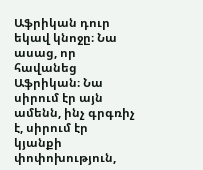Աֆրիկան դուր եկավ կնոջը։ Նա ասաց, որ հավանեց Աֆրիկան։ Նա սիրում էր այն ամենն, ինչ գրգռիչ է, սիրում էր կյանքի փոփոխություն,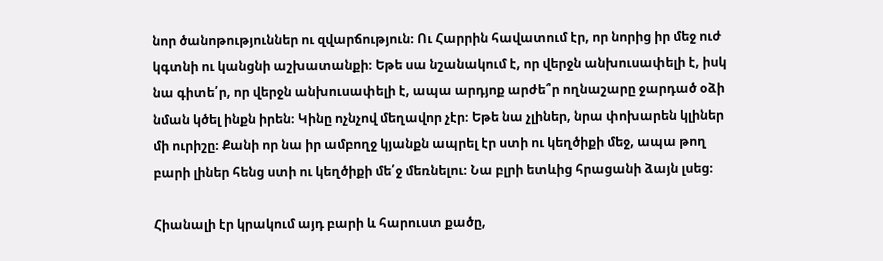նոր ծանոթություններ ու զվարճություն։ Ու Հարրին հավատում էր, որ նորից իր մեջ ուժ կգտնի ու կանցնի աշխատանքի։ Եթե սա նշանակում է, որ վերջն անխուսափելի է, իսկ նա գիտե՛ր, որ վերջն անխուսափելի է, ապա արդյոք արժե՞ր ողնաշարը ջարդած օձի նման կծել ինքն իրեն։ Կինը ոչնչով մեղավոր չէր։ Եթե նա չլիներ, նրա փոխարեն կլիներ մի ուրիշը։ Քանի որ նա իր ամբողջ կյանքն ապրել էր ստի ու կեղծիքի մեջ, ապա թող բարի լիներ հենց ստի ու կեղծիքի մե՛ջ մեռնելու։ Նա բլրի ետևից հրացանի ձայն լսեց։

Հիանալի էր կրակում այդ բարի և հարուստ քածը,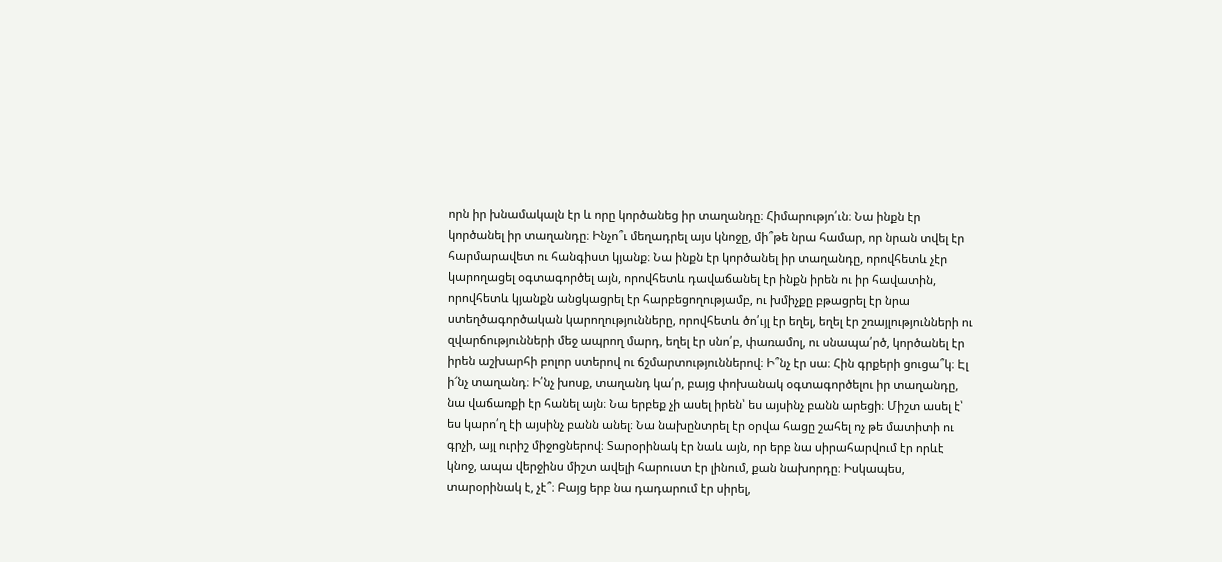որն իր խնամակալն էր և որը կործանեց իր տաղանդը։ Հիմարությո՛ւն։ Նա ինքն էր կործանել իր տաղանդը։ Ինչո՞ւ մեղադրել այս կնոջը, մի՞թե նրա համար, որ նրան տվել էր հարմարավետ ու հանգիստ կյանք։ Նա ինքն էր կործանել իր տաղանդը, որովհետև չէր կարողացել օգտագործել այն, որովհետև դավաճանել էր ինքն իրեն ու իր հավատին, որովհետև կյանքն անցկացրել էր հարբեցողությամբ, ու խմիչքը բթացրել էր նրա ստեղծագործական կարողությունները, որովհետև ծո՛ւյլ էր եղել, եղել էր շռայլությունների ու զվարճությունների մեջ ապրող մարդ, եղել էր սնո՛բ, փառամոլ, ու սնապա՛րծ, կործանել էր իրեն աշխարհի բոլոր ստերով ու ճշմարտություններով։ Ի՞նչ էր սա։ Հին գրքերի ցուցա՞կ։ Էլ ի՜նչ տաղանդ։ Ի՛նչ խոսք, տաղանդ կա՛ր, բայց փոխանակ օգտագործելու իր տաղանդը, նա վաճառքի էր հանել այն։ Նա երբեք չի ասել իրեն՝ ես այսինչ բանն արեցի։ Միշտ ասել է՝ ես կարո՛ղ էի այսինչ բանն անել։ Նա նախընտրել էր օրվա հացը շահել ոչ թե մատիտի ու գրչի, այլ ուրիշ միջոցներով։ Տարօրինակ էր նաև այն, որ երբ նա սիրահարվում էր որևէ կնոջ, ապա վերջինս միշտ ավելի հարուստ էր լինում, քան նախորդը։ Իսկապես, տարօրինակ է, չէ՞։ Բայց երբ նա դադարում էր սիրել,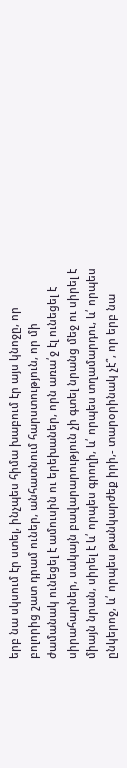երբ նա սկսում էր ստել, ինչպես հիմա խաբում էր այս կնոջը, որ բոլորից շատ դրամ ուներ, անհատնում հարստություն, որ մի ժամանակ ունեցել է ամուսին ու երեխաներ, որն առա՛ջ էլ ունեցել է սիրահարներ, սակայն բավարարություն չի գտել նրանց մեջ ու սիրել է միայն նրան, սիրել է և՛ որպես գրողի, և՛ որպես տղամարդու, և՛ որպես ընկերոջ, և՛ որպես թանկարժեք իրի,- տարօրինակ չէ՞, որ երբ նա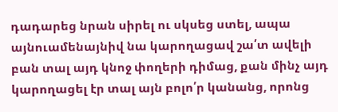դադարեց նրան սիրել ու սկսեց ստել, ապա այնուամենայնիվ նա կարողացավ շա՛տ ավելի բան տալ այդ կնոջ փողերի դիմաց, քան մինչ այդ կարողացել էր տալ այն բոլո՛ր կանանց, որոնց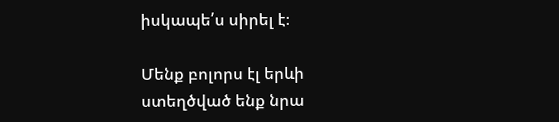իսկապե՛ս սիրել է։

Մենք բոլորս էլ երևի ստեղծված ենք նրա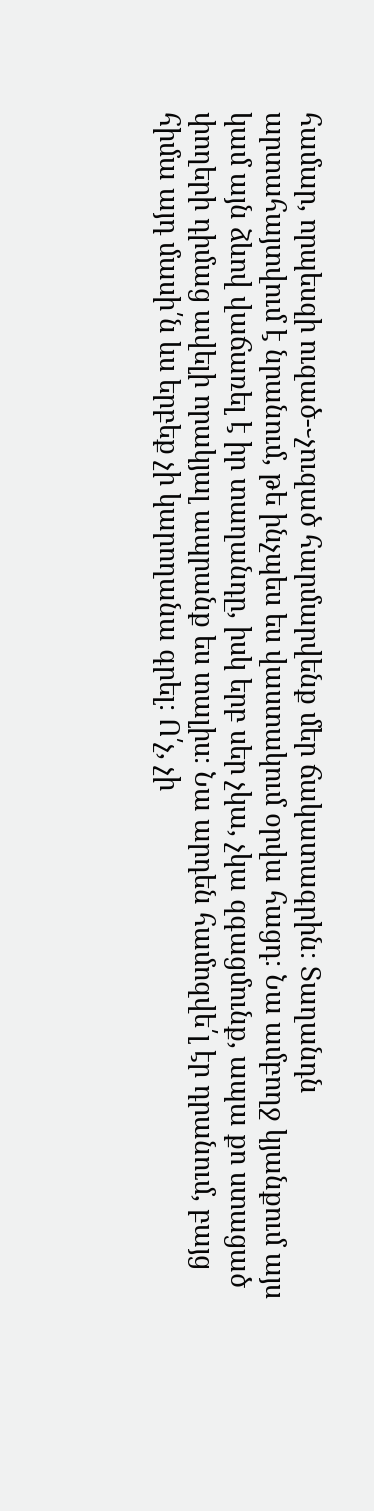համար, որպեսզի ուզած-֊չուզած հարմարվենք մեր ճակատագրին։ Տաղանդն արտահայտվում է նրանում, թե ինչպես ես վաստակում օրվա հացդ։ Նա ամբողջ կյանքում այս կամ այն ձևով վաճառել է իր տաղանդը, իսկ երբ սեր չկա, չկա զգացմունք, ապա քո ստացած փողերի դիմաց ավելի որակյալ ապրանք ես տալիս։ Նա արդեն համոզվե՛լ էր դրանում, բայց հիմա այդ մասի՛ն ևս երբեք չի կարողանա գրել։ Ո՛չ, չի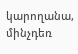կարողանա, մինչդեռ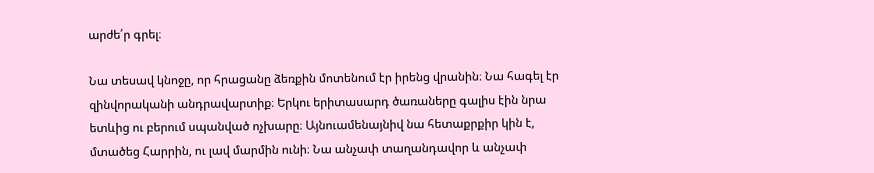արժե՛ր գրել։

Նա տեսավ կնոջը, որ հրացանը ձեռքին մոտենում էր իրենց վրանին։ Նա հագել էր զինվորականի անդրավարտիք։ Երկու երիտասարդ ծառաները գալիս էին նրա ետևից ու բերում սպանված ոչխարը։ Այնուամենայնիվ նա հետաքրքիր կին է, մտածեց Հարրին, ու լավ մարմին ունի։ Նա անչափ տաղանդավոր և անչափ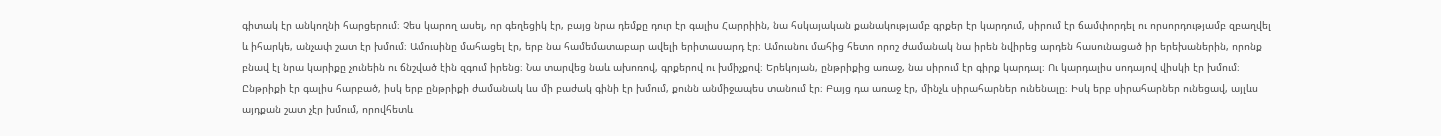գիտակ էր անկողնի հարցերում։ Չես կարող ասել, որ գեղեցիկ էր, բայց նրա դեմքը դուր էր գալիս Հարրիին, նա հսկայական քանակությամբ գրքեր էր կարդում, սիրում էր ճամփորդել ու որսորդությամբ զբաղվել և իհարկե, անչափ շատ էր խմում։ Ամուսինը մահացել էր, երբ նա համեմատաբար ավելի երիտասարդ էր։ Ամուսնու մահից հետո որոշ ժամանակ նա իրեն նվիրեց արդեն հասունացած իր երեխաներին, որոնք բնավ էլ նրա կարիքը չունեին ու ճնշված էին զգում իրենց։ Նա տարվեց նաև ախոռով, գրքերով ու խմիչքով։ Երեկոյան, ընթրիքից առաջ, նա սիրում էր գիրք կարդալ։ Ու կարդալիս սոդայով վիսկի էր խմում։ Ընթրիքի էր գալիս հարբած, իսկ երբ ընթրիքի ժամանակ ևս մի բաժակ գինի էր խմում, քունն անմիջապես տանում էր։ Բայց դա առաջ էր, մինչև սիրահարներ ունենալը։ Իսկ երբ սիրահարներ ունեցավ, այլևս այդքան շատ չէր խմում, որովհետև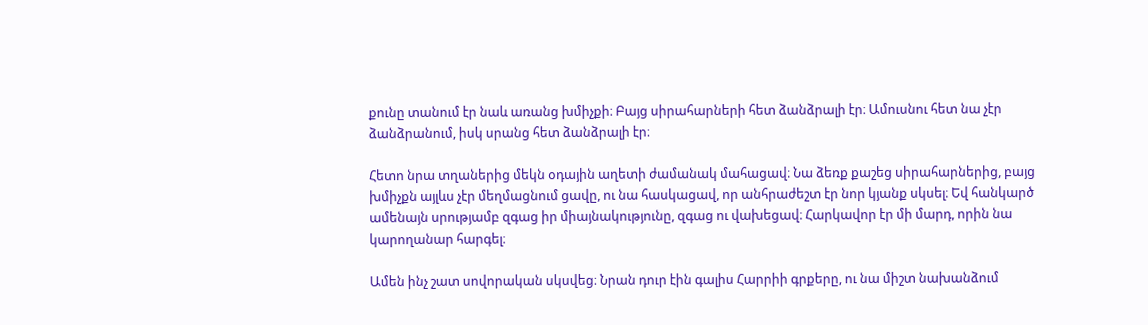քունը տանում էր նաև առանց խմիչքի։ Բայց սիրահարների հետ ձանձրալի էր։ Ամուսնու հետ նա չէր ձանձրանում, իսկ սրանց հետ ձանձրալի էր։

Հետո նրա տղաներից մեկն օդային աղետի ժամանակ մահացավ։ Նա ձեռք քաշեց սիրահարներից, բայց խմիչքն այլևս չէր մեղմացնում ցավը, ու նա հասկացավ, որ անհրաժեշտ էր նոր կյանք սկսել։ Եվ հանկարծ ամենայն սրությամբ զգաց իր միայնակությունը, զգաց ու վախեցավ։ Հարկավոր էր մի մարդ, որին նա կարողանար հարգել։

Ամեն ինչ շատ սովորական սկսվեց։ Նրան դուր էին գալիս Հարրիի գրքերը, ու նա միշտ նախանձում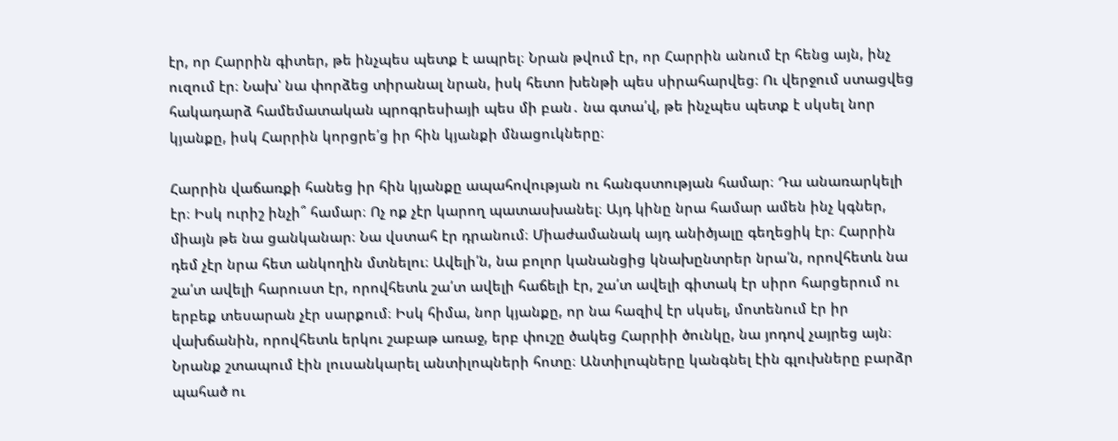էր, որ Հարրին գիտեր, թե ինչպես պետք է ապրել։ Նրան թվում էր, որ Հարրին անում էր հենց այն, ինչ ուզում էր։ Նախ՝ նա փորձեց տիրանալ նրան, իսկ հետո խենթի պես սիրահարվեց։ Ու վերջում ստացվեց հակադարձ համեմատական պրոգրեսիայի պես մի բան․ նա գտա՛վ, թե ինչպես պետք է սկսել նոր կյանքը, իսկ Հարրին կորցրե՛ց իր հին կյանքի մնացուկները։

Հարրին վաճառքի հանեց իր հին կյանքը ապահովության ու հանգստության համար։ Դա անառարկելի էր։ Իսկ ուրիշ ինչի՞ համար։ Ոչ ոք չէր կարող պատասխանել։ Այդ կինը նրա համար ամեն ինչ կգներ, միայն թե նա ցանկանար։ Նա վստահ էր դրանում։ Միաժամանակ այդ անիծյալը գեղեցիկ էր։ Հարրին դեմ չէր նրա հետ անկողին մտնելու։ Ավելի՛ն, նա բոլոր կանանցից կնախընտրեր նրա՛ն, որովհետև նա շա՛տ ավելի հարուստ էր, որովհետև շա՛տ ավելի հաճելի էր, շա՛տ ավելի գիտակ էր սիրո հարցերում ու երբեք տեսարան չէր սարքում։ Իսկ հիմա, նոր կյանքը, որ նա հազիվ էր սկսել, մոտենում էր իր վախճանին, որովհետև երկու շաբաթ առաջ, երբ փուշը ծակեց Հարրիի ծունկը, նա յոդով չայրեց այն։ Նրանք շտապում էին լուսանկարել անտիլոպների հոտը։ Անտիլոպները կանգնել էին գլուխները բարձր պահած ու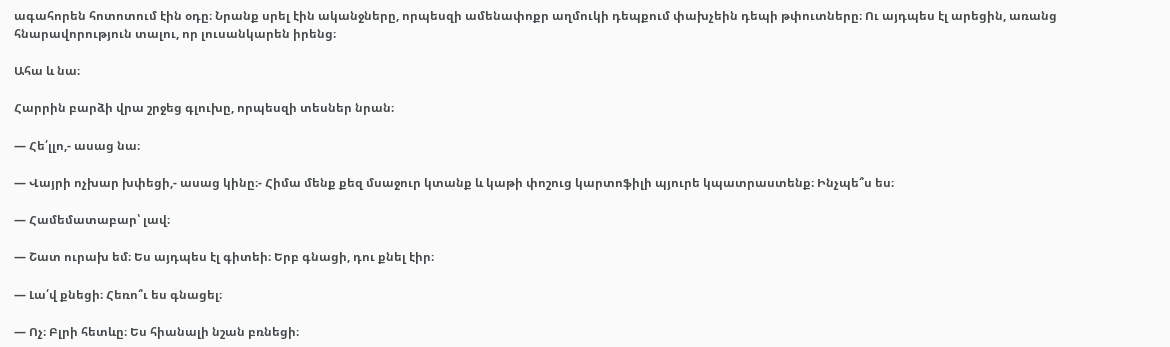ագահորեն հոտոտում էին օդը։ Նրանք սրել էին ականջները, որպեսզի ամենափոքր աղմուկի դեպքում փախչեին դեպի թփուտները։ Ու այդպես էլ արեցին, առանց հնարավորություն տալու, որ լուսանկարեն իրենց։

Ահա և նա։

Հարրին բարձի վրա շրջեց գլուխը, որպեսզի տեսներ նրան։

— Հե՛լլո,- ասաց նա։

— Վայրի ոչխար խփեցի,- ասաց կինը։- Հիմա մենք քեզ մսաջուր կտանք և կաթի փոշուց կարտոֆիլի պյուրե կպատրաստենք։ Ինչպե՞ս ես։

— Համեմատաբար՝ լավ։

— Շատ ուրախ եմ։ Ես այդպես էլ գիտեի։ Երբ գնացի, դու քնել էիր։

— Լա՛վ քնեցի։ Հեռո՞ւ ես գնացել։

— Ոչ։ Բլրի հետևը։ Ես հիանալի նշան բռնեցի։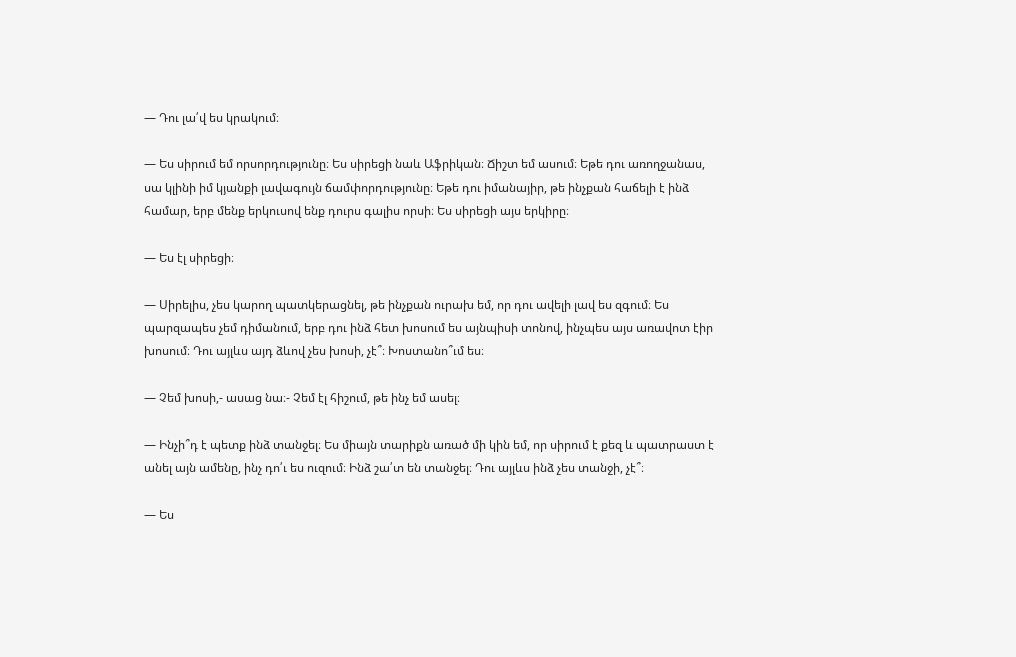— Դու լա՛վ ես կրակում։

— Ես սիրում եմ որսորդությունը։ Ես սիրեցի նաև Աֆրիկան։ Ճիշտ եմ ասում։ Եթե դու առողջանաս, սա կլինի իմ կյանքի լավագույն ճամփորդությունը։ Եթե դու իմանայիր, թե ինչքան հաճելի է ինձ համար, երբ մենք երկուսով ենք դուրս գալիս որսի։ Ես սիրեցի այս երկիրը։

— Ես էլ սիրեցի։

— Սիրելիս, չես կարող պատկերացնել, թե ինչքան ուրախ եմ, որ դու ավելի լավ ես զգում։ Ես պարզապես չեմ դիմանում, երբ դու ինձ հետ խոսում ես այնպիսի տոնով, ինչպես այս առավոտ էիր խոսում։ Դու այլևս այդ ձևով չես խոսի, չէ՞։ Խոստանո՞ւմ ես։

— Չեմ խոսի,- ասաց նա։- Չեմ էլ հիշում, թե ինչ եմ ասել։

— Ինչի՞դ է պետք ինձ տանջել։ Ես միայն տարիքն առած մի կին եմ, որ սիրում է քեզ և պատրաստ է անել այն ամենը, ինչ դո՛ւ ես ուզում։ Ինձ շա՛տ են տանջել։ Դու այլևս ինձ չես տանջի, չէ՞։

— Ես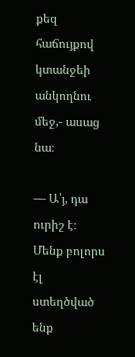քեզ հաճույքով կտանջեի անկողնու մեջ,- ասաց նա։

— Ա՛յ, դա ուրիշ է։ Մենք բոլորս էլ ստեղծված ենք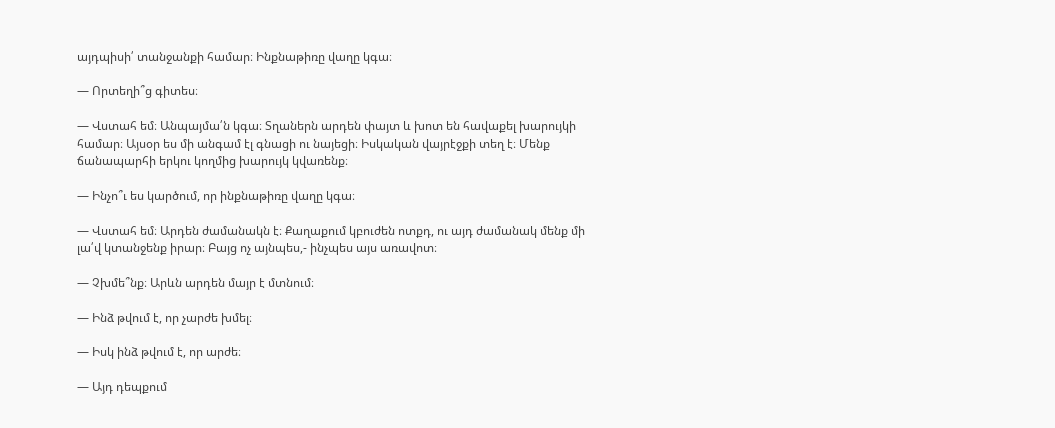այդպիսի՛ տանջանքի համար։ Ինքնաթիռը վաղը կգա։

— Որտեղի՞ց գիտես։

— Վստահ եմ։ Անպայմա՛ն կգա։ Տղաներն արդեն փայտ և խոտ են հավաքել խարույկի համար։ Այսօր ես մի անգամ էլ գնացի ու նայեցի։ Իսկական վայրէջքի տեղ է։ Մենք ճանապարհի երկու կողմից խարույկ կվառենք։

— Ինչո՞ւ ես կարծում, որ ինքնաթիռը վաղը կգա։

— Վստահ եմ։ Արդեն ժամանակն է։ Քաղաքում կբուժեն ոտքդ, ու այդ ժամանակ մենք մի լա՛վ կտանջենք իրար։ Բայց ոչ այնպես,- ինչպես այս առավոտ։

— Չխմե՞նք։ Արևն արդեն մայր է մտնում։

— Ինձ թվում է, որ չարժե խմել։

— Իսկ ինձ թվում է, որ արժե։

— Այդ դեպքում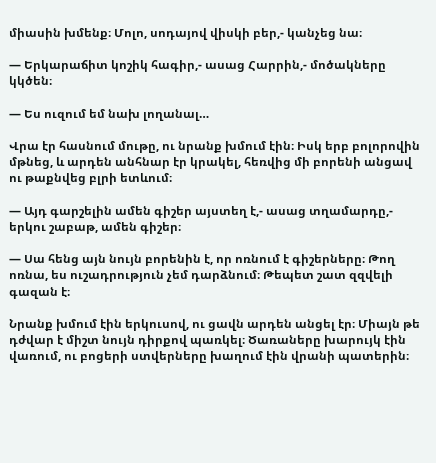միասին խմենք։ Մոլո, սոդայով վիսկի բեր,- կանչեց նա։

— Երկարաճիտ կոշիկ հագիր,- ասաց Հարրին,- մոծակները կկծեն։

— Ես ուզում եմ նախ լողանալ…

Վրա էր հասնում մութը, ու նրանք խմում էին։ Իսկ երբ բոլորովին մթնեց, և արդեն անհնար էր կրակել, հեռվից մի բորենի անցավ ու թաքնվեց բլրի ետևում։

— Այդ գարշելին ամեն գիշեր այստեղ է,- ասաց տղամարդը,- երկու շաբաթ, ամեն գիշեր։

— Սա հենց այն նույն բորենին է, որ ոռնում է գիշերները։ Թող ոռնա, ես ուշադրություն չեմ դարձնում։ Թեպետ շատ զզվելի գազան է։

Նրանք խմում էին երկուսով, ու ցավն արդեն անցել էր։ Միայն թե դժվար է միշտ նույն դիրքով պառկել։ Ծառաները խարույկ էին վառում, ու բոցերի ստվերները խաղում էին վրանի պատերին։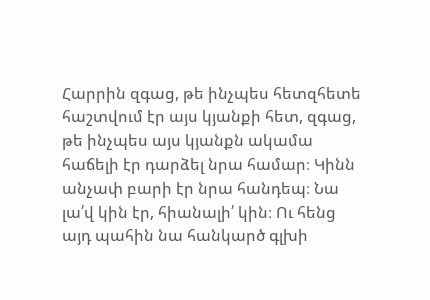Հարրին զգաց, թե ինչպես հետզհետե հաշտվում էր այս կյանքի հետ, զգաց, թե ինչպես այս կյանքն ակամա հաճելի էր դարձել նրա համար։ Կինն անչափ բարի էր նրա հանդեպ։ Նա լա՛վ կին էր, հիանալի՛ կին։ Ու հենց այդ պահին նա հանկարծ գլխի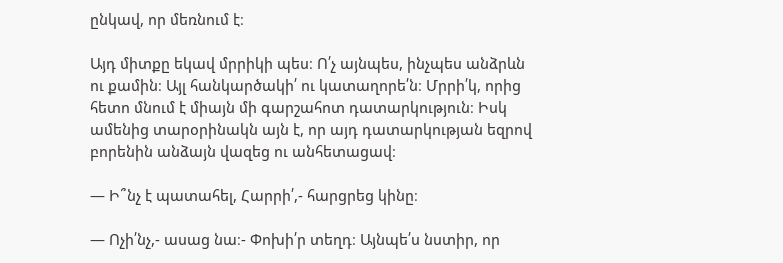ընկավ, որ մեռնում է։

Այդ միտքը եկավ մրրիկի պես։ Ո՛չ այնպես, ինչպես անձրևն ու քամին։ Այլ հանկարծակի՛ ու կատաղորե՛ն։ Մրրի՛կ, որից հետո մնում է միայն մի գարշահոտ դատարկություն։ Իսկ ամենից տարօրինակն այն է, որ այդ դատարկության եզրով բորենին անձայն վազեց ու անհետացավ։

— Ի՞նչ է պատահել, Հարրի՛,- հարցրեց կինը։

— Ոչի՛նչ,- ասաց նա։- Փոխի՛ր տեղդ։ Այնպե՛ս նստիր, որ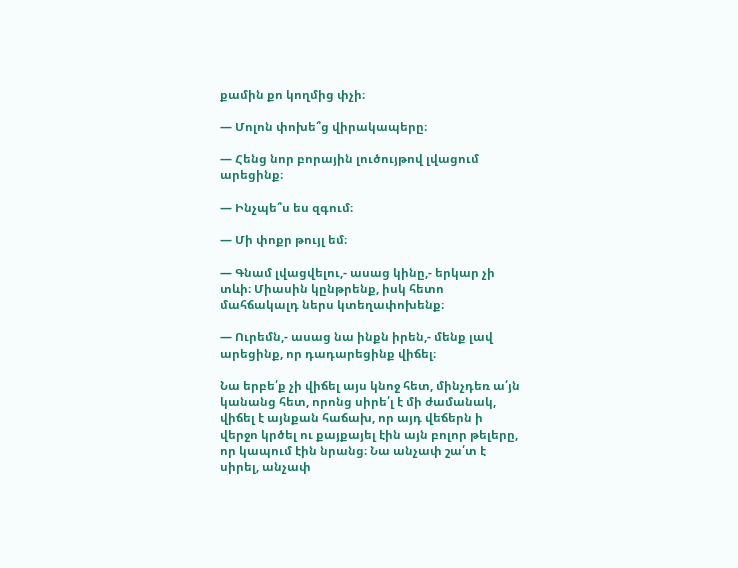քամին քո կողմից փչի։

— Մոլոն փոխե՞ց վիրակապերը։

— Հենց նոր բորային լուծույթով լվացում արեցինք։

— Ինչպե՞ս ես զգում։

— Մի փոքր թույլ եմ։

— Գնամ լվացվելու,- ասաց կինը,- երկար չի տևի։ Միասին կընթրենք, իսկ հետո մահճակալդ ներս կտեղափոխենք։

— Ուրեմն,- ասաց նա ինքն իրեն,- մենք լավ արեցինք, որ դադարեցինք վիճել։

Նա երբե՛ք չի վիճել այս կնոջ հետ, մինչդեռ ա՛յն կանանց հետ, որոնց սիրե՛լ է մի ժամանակ, վիճել է այնքան հաճախ, որ այդ վեճերն ի վերջո կրծել ու քայքայել էին այն բոլոր թելերը, որ կապում էին նրանց։ Նա անչափ շա՛տ է սիրել, անչափ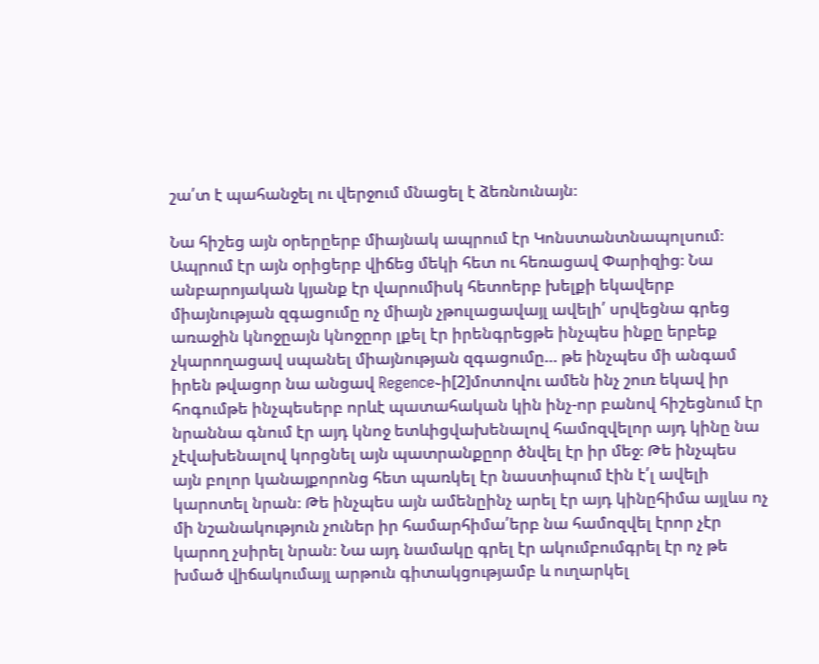շա՛տ է պահանջել ու վերջում մնացել է ձեռնունայն։

Նա հիշեց այն օրերըերբ միայնակ ապրում էր Կոնստանտնապոլսում։ Ապրում էր այն օրիցերբ վիճեց մեկի հետ ու հեռացավ Փարիզից։ Նա անբարոյական կյանք էր վարումիսկ հետոերբ խելքի եկավերբ միայնության զգացումը ոչ միայն չթուլացավայլ ավելի՛ սրվեցնա գրեց առաջին կնոջըայն կնոջըոր լքել էր իրենգրեցթե ինչպես ինքը երբեք չկարողացավ սպանել միայնության զգացումը… թե ինչպես մի անգամ իրեն թվացոր նա անցավ Regence֊ի[2]մոտովու ամեն ինչ շուռ եկավ իր հոգումթե ինչպեսերբ որևէ պատահական կին ինչ-որ բանով հիշեցնում էր նրաննա գնում էր այդ կնոջ ետևիցվախենալով համոզվելոր այդ կինը նա չէվախենալով կորցնել այն պատրանքըոր ծնվել էր իր մեջ։ Թե ինչպես այն բոլոր կանայքորոնց հետ պառկել էր նաստիպում էին է՛լ ավելի կարոտել նրան։ Թե ինչպես այն ամենըինչ արել էր այդ կինըհիմա այլևս ոչ մի նշանակություն չուներ իր համարհիմա՛երբ նա համոզվել էրոր չէր կարող չսիրել նրան։ Նա այդ նամակը գրել էր ակումբումգրել էր ոչ թե խմած վիճակումայլ արթուն գիտակցությամբ և ուղարկել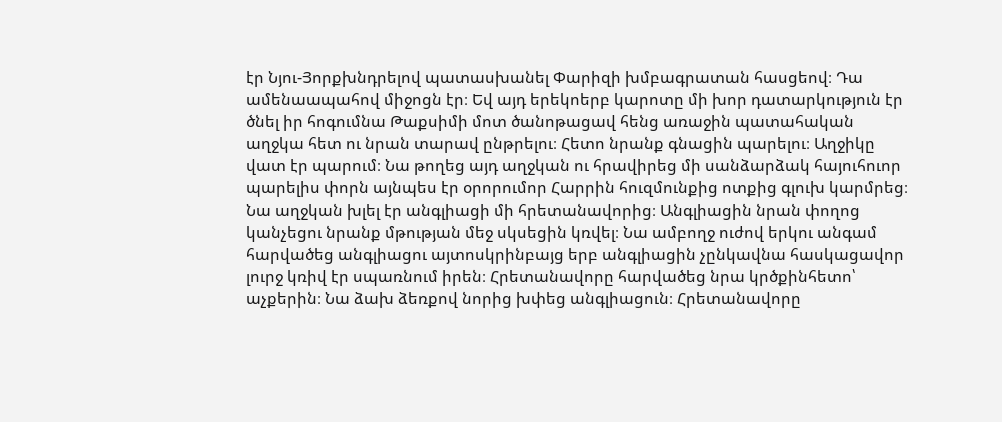էր Նյու-Յորքխնդրելով պատասխանել Փարիզի խմբագրատան հասցեով։ Դա ամենաապահով միջոցն էր։ Եվ այդ երեկոերբ կարոտը մի խոր դատարկություն էր ծնել իր հոգումնա Թաքսիմի մոտ ծանոթացավ հենց առաջին պատահական աղջկա հետ ու նրան տարավ ընթրելու։ Հետո նրանք գնացին պարելու։ Աղջիկը վատ էր պարում։ Նա թողեց այդ աղջկան ու հրավիրեց մի սանձարձակ հայուհուոր պարելիս փորն այնպես էր օրորումոր Հարրին հուզմունքից ոտքից գլուխ կարմրեց։ Նա աղջկան խլել էր անգլիացի մի հրետանավորից։ Անգլիացին նրան փողոց կանչեցու նրանք մթության մեջ սկսեցին կռվել։ Նա ամբողջ ուժով երկու անգամ հարվածեց անգլիացու այտոսկրինբայց երբ անգլիացին չընկավնա հասկացավոր լուրջ կռիվ էր սպառնում իրեն։ Հրետանավորը հարվածեց նրա կրծքինհետո՝ աչքերին։ Նա ձախ ձեռքով նորից խփեց անգլիացուն։ Հրետանավորը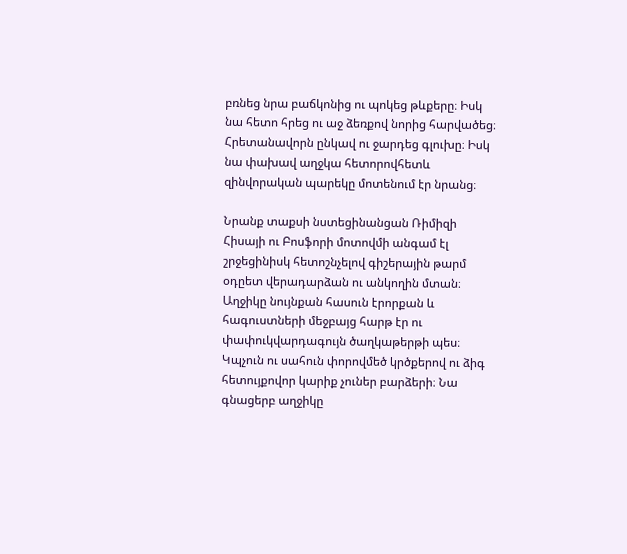բռնեց նրա բաճկոնից ու պոկեց թևքերը։ Իսկ նա հետո հրեց ու աջ ձեռքով նորից հարվածեց։ Հրետանավորն ընկավ ու ջարդեց գլուխը։ Իսկ նա փախավ աղջկա հետորովհետև զինվորական պարեկը մոտենում էր նրանց։

Նրանք տաքսի նստեցինանցան Ռիմիզի Հիսայի ու Բոսֆորի մոտովմի անգամ էլ շրջեցինիսկ հետոշնչելով գիշերային թարմ օդըետ վերադարձան ու անկողին մտան։ Աղջիկը նույնքան հասուն էրորքան և հագուստների մեջբայց հարթ էր ու փափուկվարդագույն ծաղկաթերթի պես։ Կպչուն ու սահուն փորովմեծ կրծքերով ու ձիգ հետույքովոր կարիք չուներ բարձերի։ Նա գնացերբ աղջիկը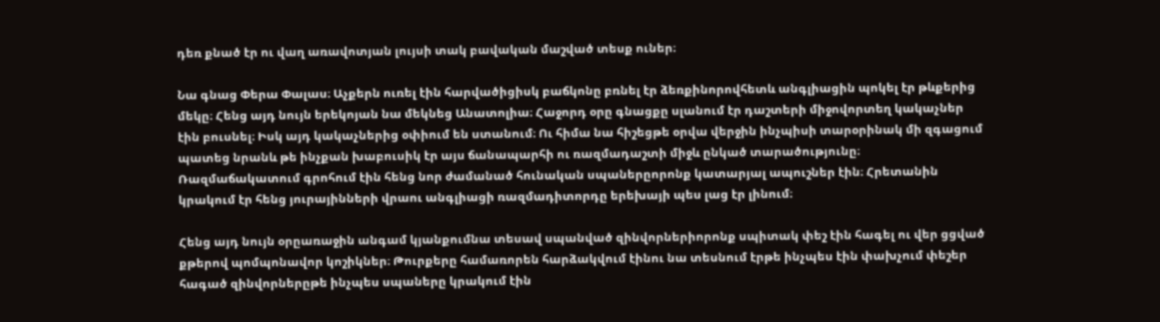դեռ քնած էր ու վաղ առավոտյան լույսի տակ բավական մաշված տեսք ուներ։

Նա գնաց Փերա Փալաս։ Աչքերն ուռել էին հարվածիցիսկ բաճկոնը բռնել էր ձեռքինորովհետև անգլիացին պոկել էր թևքերից մեկը։ Հենց այդ նույն երեկոյան նա մեկնեց Անատոլիա։ Հաջորդ օրը գնացքը սլանում էր դաշտերի միջովորտեղ կակաչներ էին բուսնել։ Իսկ այդ կակաչներից օփիում են ստանում։ Ու հիմա նա հիշեցթե օրվա վերջին ինչպիսի տարօրինակ մի զգացում պատեց նրանև թե ինչքան խաբուսիկ էր այս ճանապարհի ու ռազմադաշտի միջև ընկած տարածությունը։ Ռազմաճակատում գրոհում էին հենց նոր ժամանած հունական սպաներըորոնք կատարյալ ապուշներ էին։ Հրետանին կրակում էր հենց յուրայինների վրաու անգլիացի ռազմադիտորդը երեխայի պես լաց էր լինում։

Հենց այդ նույն օրըառաջին անգամ կյանքումնա տեսավ սպանված զինվորներիորոնք սպիտակ փեշ էին հագել ու վեր ցցված քթերով պոմպոնավոր կոշիկներ։ Թուրքերը համառորեն հարձակվում էինու նա տեսնում էրթե ինչպես էին փախչում փեշեր հագած զինվորներըթե ինչպես սպաները կրակում էին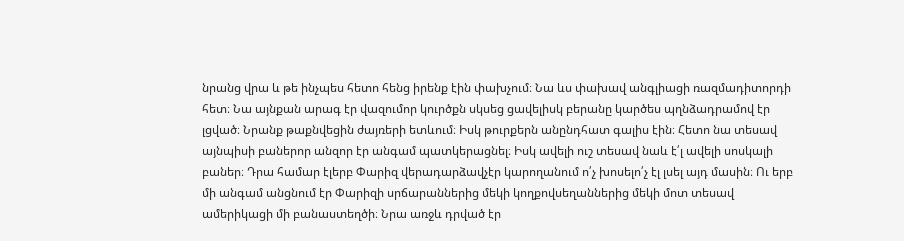նրանց վրա և թե ինչպես հետո հենց իրենք էին փախչում։ Նա ևս փախավ անգլիացի ռազմադիտորդի հետ։ Նա այնքան արագ էր վազումոր կուրծքն սկսեց ցավելիսկ բերանը կարծես պղնձադրամով էր լցված։ Նրանք թաքնվեցին ժայռերի ետևում։ Իսկ թուրքերն անընդհատ գալիս էին։ Հետո նա տեսավ այնպիսի բաներոր անզոր էր անգամ պատկերացնել։ Իսկ ավելի ուշ տեսավ նաև է՛լ ավելի սոսկալի բաներ։ Դրա համար էլերբ Փարիզ վերադարձավչէր կարողանում ո՛չ խոսելո՛չ էլ լսել այդ մասին։ Ու երբ մի անգամ անցնում էր Փարիզի սրճարաններից մեկի կողքովսեղաններից մեկի մոտ տեսավ ամերիկացի մի բանաստեղծի։ Նրա առջև դրված էր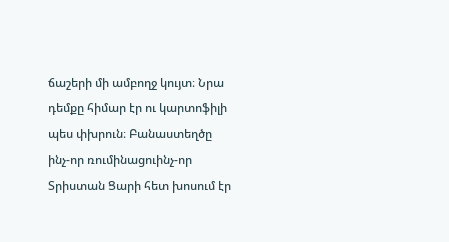ճաշերի մի ամբողջ կույտ։ Նրա դեմքը հիմար էր ու կարտոֆիլի պես փխրուն։ Բանաստեղծը ինչ-որ ռումինացուինչ-որ Տրիստան Ցարի հետ խոսում էր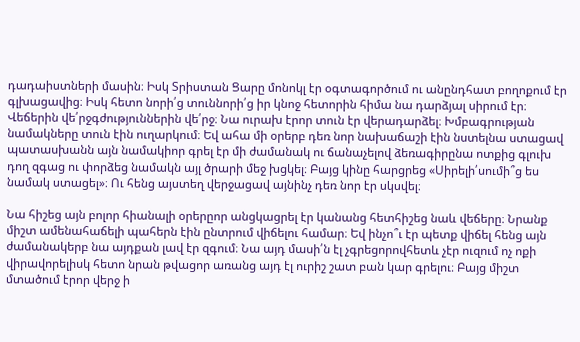դադաիստների մասին։ Իսկ Տրիստան Ցարը մոնոկլ էր օգտագործում ու անընդհատ բողոքում էր գլխացավից։ Իսկ հետո նորի՛ց տուննորի՛ց իր կնոջ հետորին հիմա նա դարձյալ սիրում էր։ Վեճերին վե՛րջգժություններին վե՛րջ։ Նա ուրախ էրոր տուն էր վերադարձել։ Խմբագրության նամակները տուն էին ուղարկում։ Եվ ահա մի օրերբ դեռ նոր նախաճաշի էին նստելնա ստացավ պատասխանն այն նամակիոր գրել էր մի ժամանակ ու ճանաչելով ձեռագիրընա ոտքից գլուխ դող զգաց ու փորձեց նամակն այլ ծրարի մեջ խցկել։ Բայց կինը հարցրեց «Սիրելի՛սումի՞ց ես նամակ ստացել»։ Ու հենց այստեղ վերջացավ այնինչ դեռ նոր էր սկսվել։

Նա հիշեց այն բոլոր հիանալի օրերըոր անցկացրել էր կանանց հետհիշեց նաև վեճերը։ Նրանք միշտ ամենահաճելի պահերն էին ընտրում վիճելու համար։ Եվ ինչո՞ւ էր պետք վիճել հենց այն ժամանակերբ նա այդքան լավ էր զգում։ Նա այդ մասի՛ն էլ չգրեցորովհետև չէր ուզում ոչ ոքի վիրավորելիսկ հետո նրան թվացոր առանց այդ էլ ուրիշ շատ բան կար գրելու։ Բայց միշտ մտածում էրոր վերջ ի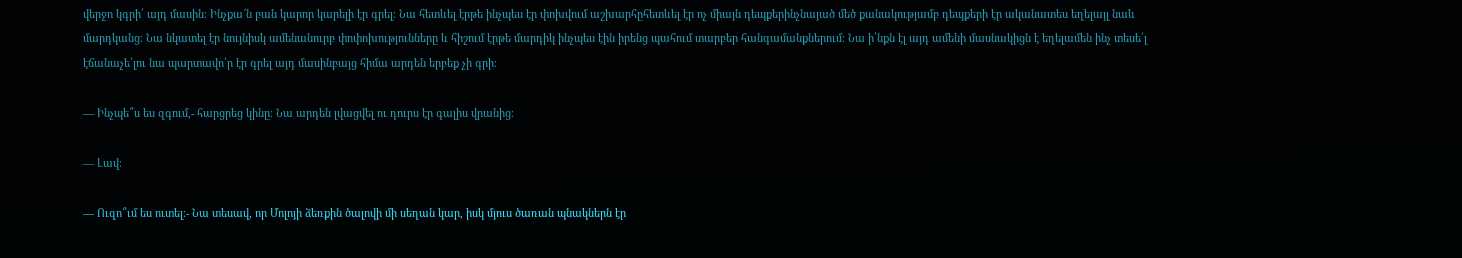վերջո կգրի՛ այդ մասին։ Ինչքա՜ն բան կարոր կարելի էր գրել։ Նա հետևել էրթե ինչպես էր փոխվում աշխարհըհետևել էր ոչ միայն դեպքերինչնայած մեծ քանակությամբ դեպքերի էր ականատես եղելայլ նաև մարդկանց։ Նա նկատել էր նույնիսկ ամենանուրբ փոփոխությունները և հիշում էրթե մարդիկ ինչպես էին իրենց պահում տարբեր հանգամանքներում։ Նա ի՛նքն էլ այդ ամենի մասնակիցն է եղելամեն ինչ տեսե՛լ էճանաչե՛լու նա պարտավո՛ր էր գրել այդ մասինբայց հիմա արդեն երբեք չի գրի։

— Ինչպե՞ս ես զգում,- հարցրեց կինը։ Նա արդեն լվացվել ու դուրս էր գալիս վրանից։

— Լավ։

— Ուզո՞ւմ ես ուտել։- Նա տեսավ, որ Մոլոյի ձեռքին ծալովի մի սեղան կար, իսկ մյուս ծառան պնակներն էր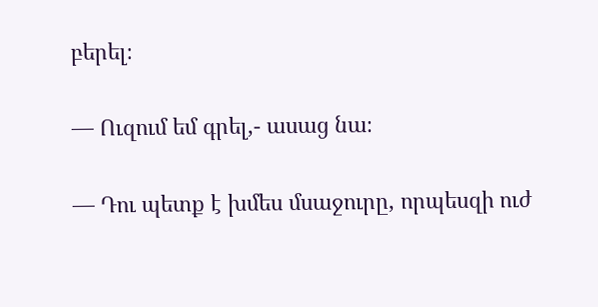բերել։

— Ուզում եմ գրել,- ասաց նա։

— Դու պետք է խմես մսաջուրը, որպեսզի ուժ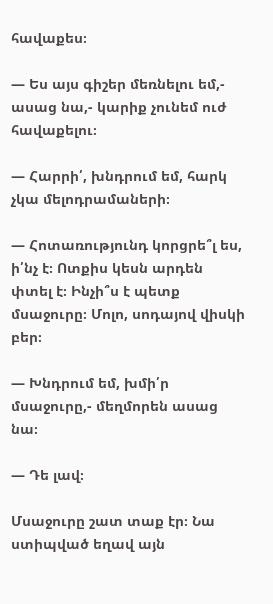հավաքես։

— Ես այս գիշեր մեռնելու եմ,- ասաց նա,- կարիք չունեմ ուժ հավաքելու։

— Հարրի՛, խնդրում եմ, հարկ չկա մելոդրամաների։

— Հոտառությունդ կորցրե՞լ ես, ի՛նչ է։ Ոտքիս կեսն արդեն փտել է։ Ինչի՞ս է պետք մսաջուրը։ Մոլո, սոդայով վիսկի բեր։

— Խնդրում եմ, խմի՛ր մսաջուրը,- մեղմորեն ասաց նա։

— Դե լավ։

Մսաջուրը շատ տաք էր։ Նա ստիպված եղավ այն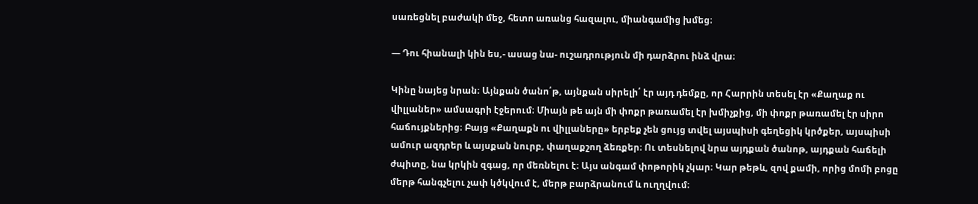սառեցնել բաժակի մեջ, հետո առանց հազալու, միանգամից խմեց։

— Դու հիանալի կին ես,- ասաց նա- ուշադրություն մի դարձրու ինձ վրա։

Կինը նայեց նրան։ Այնքան ծանո՛թ, այնքան սիրելի՛ էր այդ դեմքը, որ Հարրին տեսել էր «Քաղաք ու վիլլաներ» ամսագրի էջերում։ Միայն թե այն մի փոքր թառամել էր խմիչքից, մի փոքր թառամել էր սիրո հաճույքներից։ Բայց «Քաղաքն ու վիլլաները» երբեք չեն ցույց տվել այսպիսի գեղեցիկ կրծքեր, այսպիսի ամուր ազդրեր և այսքան նուրբ, փաղաքշող ձեռքեր։ Ու տեսնելով նրա այդքան ծանոթ, այդքան հաճելի ժպիտը, նա կրկին զգաց, որ մեռնելու է։ Այս անգամ փոթորիկ չկար։ Կար թեթև, զով քամի, որից մոմի բոցը մերթ հանգչելու չափ կծկվում է, մերթ բարձրանում և ուղղվում։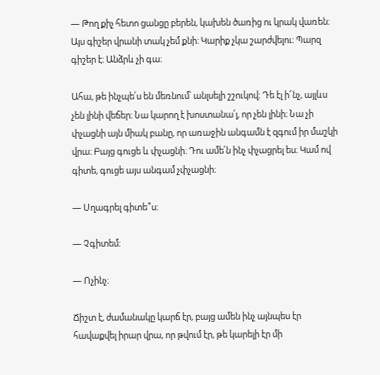— Թող քիչ հետո ցանցը բերեն, կախեն ծառից ու կրակ վառեն։ Այս գիշեր վրանի տակ չեմ քնի։ Կարիք չկա շարժվելու։ Պարզ գիշեր է։ Անձրև չի գա։

Ահա, թե ինչպե՛ս են մեռնում՝ անլսելի շշուկով։ Դե էլ ի՜նչ, այլևս չեն լինի վեճեր։ Նա կարող է խոստանա՛լ, որ չեն լինի։ Նա չի փչացնի այն միակ բանը, որ առաջին անգամն է զգում իր մաշկի վրա։ Բայց գուցե և փչացնի։ Դու ամե՛ն ինչ փչացրել ես։ Կամ ով գիտե, գուցե այս անգամ չփչացնի։

— Սղագրել գիտե՞ս։

— Չգիտեմ։

— Ոչինչ։

Ճիշտ է, ժամանակը կարճ էր, բայց ամեն ինչ այնպես էր հավաքվել իրար վրա, որ թվում էր, թե կարելի էր մի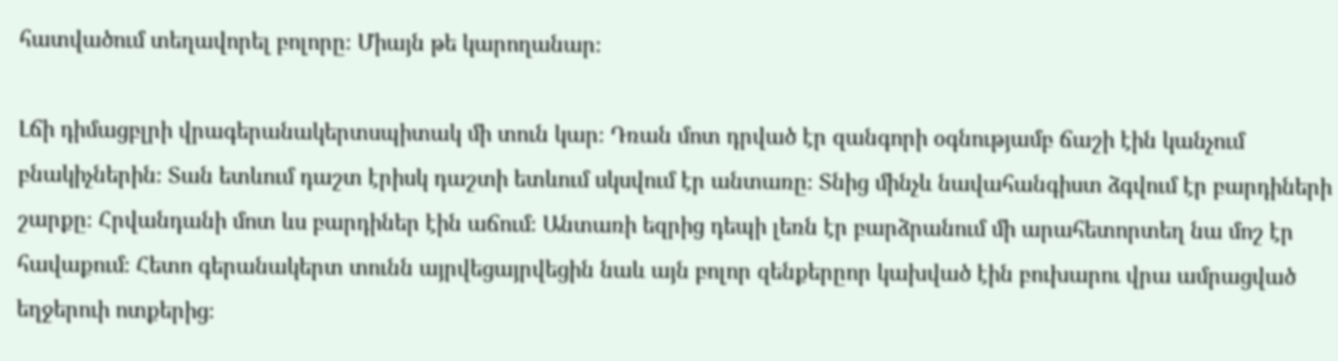հատվածում տեղավորել բոլորը։ Միայն թե կարողանար։

Լճի դիմացբլրի վրագերանակերտսպիտակ մի տուն կար։ Դռան մոտ դրված էր զանգորի օգնությամբ ճաշի էին կանչում բնակիչներին։ Տան ետևում դաշտ էրիսկ դաշտի ետևում սկսվում էր անտառը։ Տնից մինչև նավահանգիստ ձգվում էր բարդիների շարքը։ Հրվանդանի մոտ ևս բարդիներ էին աճում։ Անտառի եզրից դեպի լեռն էր բարձրանում մի արահետորտեղ նա մոշ էր հավաքում։ Հետո գերանակերտ տունն այրվեցայրվեցին նաև այն բոլոր զենքերըոր կախված էին բուխարու վրա ամրացված եղջերուի ոտքերից։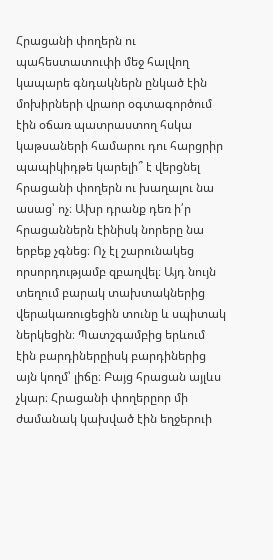Հրացանի փողերն ու պահեստատուփի մեջ հալվող կապարե գնդակներն ընկած էին մոխիրների վրաոր օգտագործում էին օճառ պատրաստող հսկա կաթսաների համարու դու հարցրիր պապիկիդթե կարելի՞ է վերցնել հրացանի փողերն ու խաղալու նա ասաց՝ ոչ։ Ախր դրանք դեռ ի՛ր հրացաններն էինիսկ նորերը նա երբեք չգնեց։ Ոչ էլ շարունակեց որսորդությամբ զբաղվել։ Այդ նույն տեղում բարակ տախտակներից վերակառուցեցին տունը և սպիտակ ներկեցին։ Պատշգամբից երևում էին բարդիներըիսկ բարդիներից այն կողմ՝ լիճը։ Բայց հրացան այլևս չկար։ Հրացանի փողերըոր մի ժամանակ կախված էին եղջերուի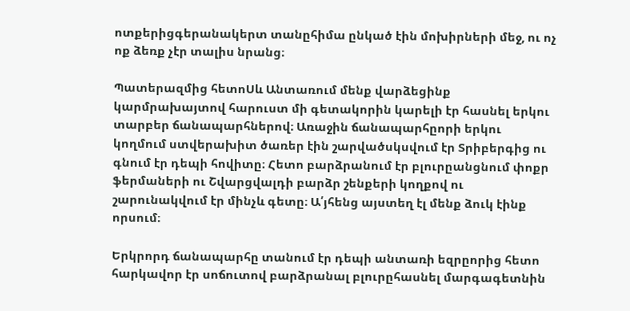ոտքերիցգերանակերտ տանըհիմա ընկած էին մոխիրների մեջ, ու ոչ ոք ձեռք չէր տալիս նրանց։

Պատերազմից հետոՍև Անտառում մենք վարձեցինք կարմրախայտով հարուստ մի գետակորին կարելի էր հասնել երկու տարբեր ճանապարհներով։ Առաջին ճանապարհըորի երկու կողմում ստվերախիտ ծառեր էին շարվածսկսվում էր Տրիբերգից ու գնում էր դեպի հովիտը։ Հետո բարձրանում էր բլուրըանցնում փոքր ֆերմաների ու Շվարցվալդի բարձր շենքերի կողքով ու շարունակվում էր մինչև գետը։ Ա՛յհենց այստեղ էլ մենք ձուկ էինք որսում։

Երկրորդ ճանապարհը տանում էր դեպի անտառի եզրըորից հետո հարկավոր էր սոճուտով բարձրանալ բլուրըհասնել մարգագետնին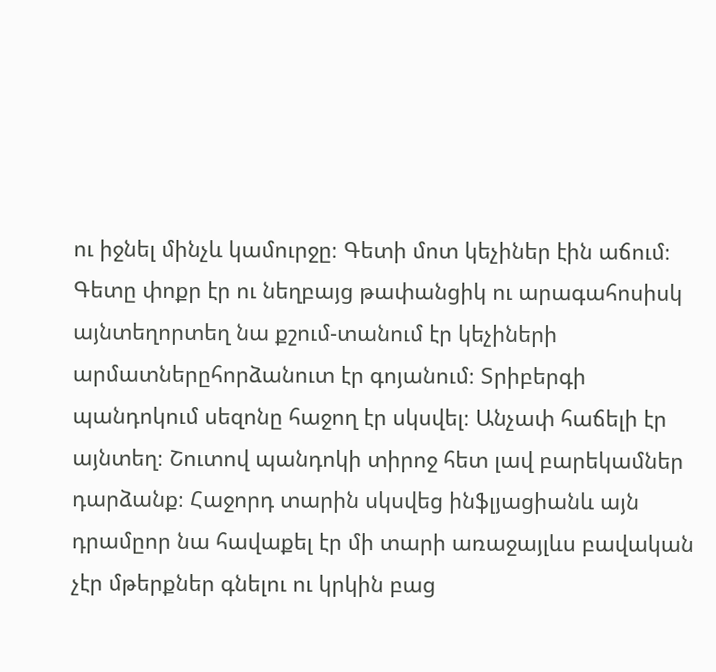ու իջնել մինչև կամուրջը։ Գետի մոտ կեչիներ էին աճում։ Գետը փոքր էր ու նեղբայց թափանցիկ ու արագահոսիսկ այնտեղորտեղ նա քշում-տանում էր կեչիների արմատներըհորձանուտ էր գոյանում։ Տրիբերգի պանդոկում սեզոնը հաջող էր սկսվել։ Անչափ հաճելի էր այնտեղ։ Շուտով պանդոկի տիրոջ հետ լավ բարեկամներ դարձանք։ Հաջորդ տարին սկսվեց ինֆլյացիանև այն դրամըոր նա հավաքել էր մի տարի առաջայլևս բավական չէր մթերքներ գնելու ու կրկին բաց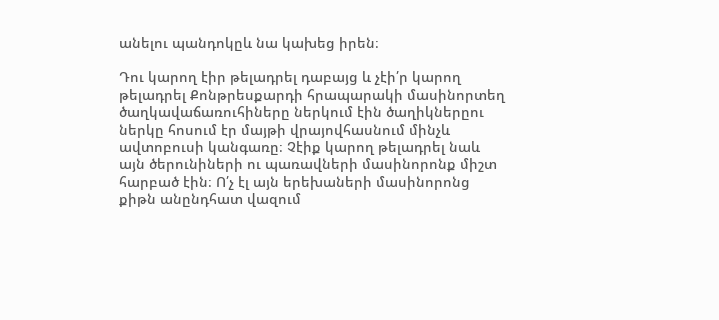անելու պանդոկըև նա կախեց իրեն։

Դու կարող էիր թելադրել դաբայց և չէի՛ր կարող թելադրել Քոնթրեսքարդի հրապարակի մասինորտեղ ծաղկավաճառուհիները ներկում էին ծաղիկներըու ներկը հոսում էր մայթի վրայովհասնում մինչև ավտոբուսի կանգառը։ Չէիք կարող թելադրել նաև այն ծերունիների ու պառավների մասինորոնք միշտ հարբած էին։ Ո՛չ էլ այն երեխաների մասինորոնց քիթն անընդհատ վազում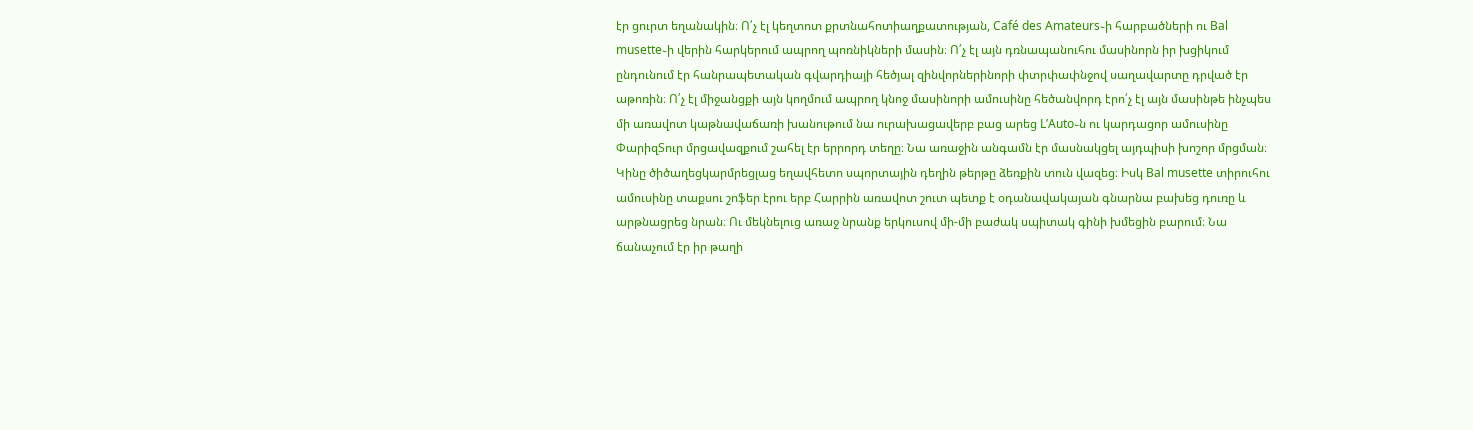էր ցուրտ եղանակին։ Ո՛չ էլ կեղտոտ քրտնահոտիաղքատության, Café des Amateurs֊ի հարբածների ու Bal musette֊ի վերին հարկերում ապրող պոռնիկների մասին։ Ո՛չ էլ այն դռնապանուհու մասինորն իր խցիկում ընդունում էր հանրապետական գվարդիայի հեծյալ զինվորներինորի փտրփափնջով սաղավարտը դրված էր աթոռին։ Ո՛չ էլ միջանցքի այն կողմում ապրող կնոջ մասինորի ամուսինը հեծանվորդ էրո՛չ էլ այն մասինթե ինչպես մի առավոտ կաթնավաճառի խանութում նա ուրախացավերբ բաց արեց L’Auto֊ն ու կարդացոր ամուսինը ՓարիզՏուր մրցավազքում շահել էր երրորդ տեղը։ Նա առաջին անգամն էր մասնակցել այդպիսի խոշոր մրցման։ Կինը ծիծաղեցկարմրեցլաց եղավհետո սպորտային դեղին թերթը ձեռքին տուն վազեց։ Իսկ Bal musette տիրուհու ամուսինը տաքսու շոֆեր էրու երբ Հարրին առավոտ շուտ պետք է օդանավակայան գնարնա բախեց դուռը և արթնացրեց նրան։ Ու մեկնելուց առաջ նրանք երկուսով մի-մի բաժակ սպիտակ գինի խմեցին բարում։ Նա ճանաչում էր իր թաղի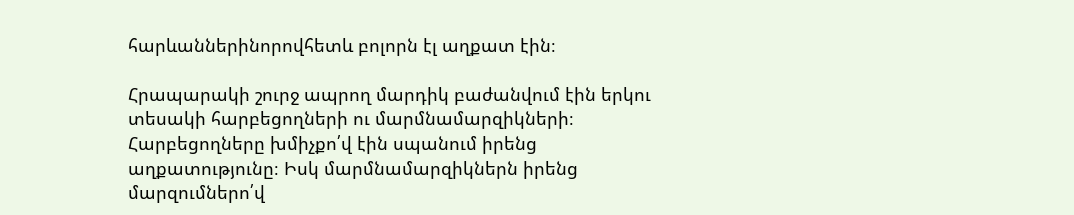հարևաններինորովհետև բոլորն էլ աղքատ էին։

Հրապարակի շուրջ ապրող մարդիկ բաժանվում էին երկու տեսակի հարբեցողների ու մարմնամարզիկների։ Հարբեցողները խմիչքո՛վ էին սպանում իրենց աղքատությունը։ Իսկ մարմնամարզիկներն իրենց մարզումներո՛վ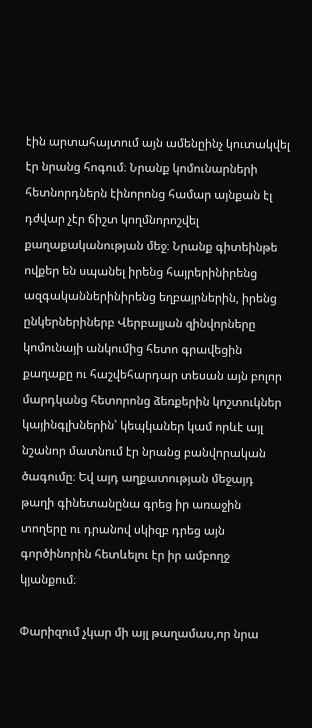էին արտահայտում այն ամենըինչ կուտակվել էր նրանց հոգում։ Նրանք կոմունարների հետնորդներն էինորոնց համար այնքան էլ դժվար չէր ճիշտ կողմնորոշվել քաղաքականության մեջ։ Նրանք գիտեինթե ովքեր են սպանել իրենց հայրերինիրենց ազգականներինիրենց եղբայրներին, իրենց ընկերներիներբ Վերբալյան զինվորները կոմունայի անկումից հետո գրավեցին քաղաքը ու հաշվեհարդար տեսան այն բոլոր մարդկանց հետորոնց ձեռքերին կոշտուկներ կայինգլխներին՝ կեպկաներ կամ որևէ այլ նշանոր մատնում էր նրանց բանվորական ծագումը։ Եվ այդ աղքատության մեջայդ թաղի գինետանընա գրեց իր առաջին տողերը ու դրանով սկիզբ դրեց այն գործինորին հետևելու էր իր ամբողջ կյանքում։

Փարիզում չկար մի այլ թաղամաս,որ նրա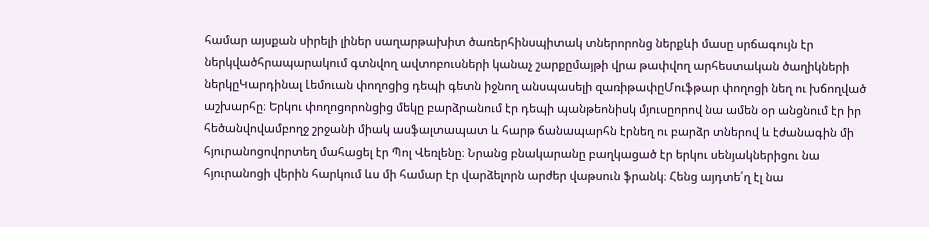համար այսքան սիրելի լիներ սաղարթախիտ ծառերհինսպիտակ տներորոնց ներքևի մասը սրճագույն էր ներկվածհրապարակում գտնվող ավտոբուսների կանաչ շարքըմայթի վրա թափվող արհեստական ծաղիկների ներկըԿարդինալ Լեմուան փողոցից դեպի գետն իջնող անսպասելի զառիթափըՄուֆթար փողոցի նեղ ու խճողված աշխարհը։ Երկու փողոցորոնցից մեկը բարձրանում էր դեպի պանթեոնիսկ մյուսըորով նա ամեն օր անցնում էր իր հեծանվովամբողջ շրջանի միակ ասֆալտապատ և հարթ ճանապարհն էրնեղ ու բարձր տներով և էժանագին մի հյուրանոցովորտեղ մահացել էր Պոլ Վեռլենը։ Նրանց բնակարանը բաղկացած էր երկու սենյակներիցու նա հյուրանոցի վերին հարկում ևս մի համար էր վարձելորն արժեր վաթսուն ֆրանկ։ Հենց այդտե՛ղ էլ նա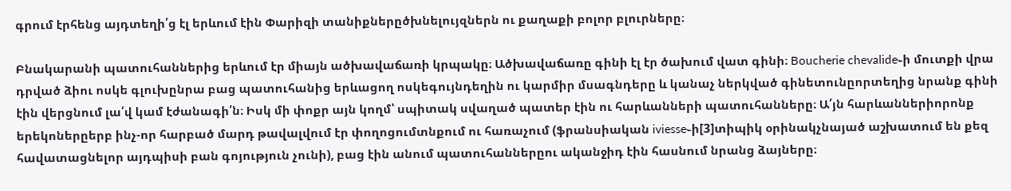գրում էրհենց այդտեղի՛ց էլ երևում էին Փարիզի տանիքներըծխնելույզներն ու քաղաքի բոլոր բլուրները։

Բնակարանի պատուհաններից երևում էր միայն ածխավաճառի կրպակը։ Ածխավաճառը գինի էլ էր ծախում վատ գինի։ Boucherie chevalide֊ի մուտքի վրա դրված ձիու ոսկե գլուխընրա բաց պատուհանից երևացող ոսկեգույնդեղին ու կարմիր մսագնդերը և կանաչ ներկված գինետունըորտեղից նրանք գինի էին վերցնում լա՛վ կամ էժանագի՛ն։ Իսկ մի փոքր այն կողմ՝ սպիտակ սվաղած պատեր էին ու հարևանների պատուհանները։ Ա՛յն հարևաններիորոնք երեկոներըերբ ինչ-որ հարբած մարդ թավալվում էր փողոցումտնքում ու հառաչում (ֆրանսիական iviesse֊ի[3]տիպիկ օրինակչնայած աշխատում են քեզ հավատացնելոր այդպիսի բան գոյություն չունի), բաց էին անում պատուհաններըու ականջիդ էին հասնում նրանց ձայները։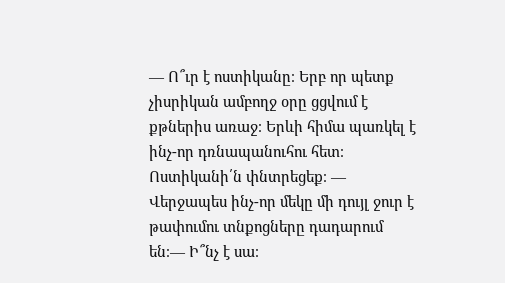— Ո՞ւր է ոստիկանը։ Երբ որ պետք չիսրիկան ամբողջ օրը ցցվում է քթներիս առաջ։ Երևի հիմա պառկել է ինչ-որ դռնապանուհու հետ։ Ոստիկանի՛ն փնտրեցեք։ — Վերջապես ինչ-որ մեկը մի դույլ ջուր է թափումու տնքոցները դադարում են։— Ի՞նչ է սա։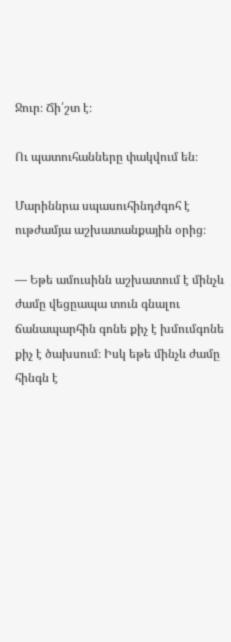Ջուր։ Ճի՛շտ է։

Ու պատուհանները փակվում են։

Մարիննրա սպասուհինդժգոհ է ութժամյա աշխատանքային օրից։

— Եթե ամուսինն աշխատում է մինչև ժամը վեցըապա տուն գնալու ճանապարհին գոնե քիչ է խմումգոնե քիչ է ծախսում։ Իսկ եթե մինչև ժամը հինգն է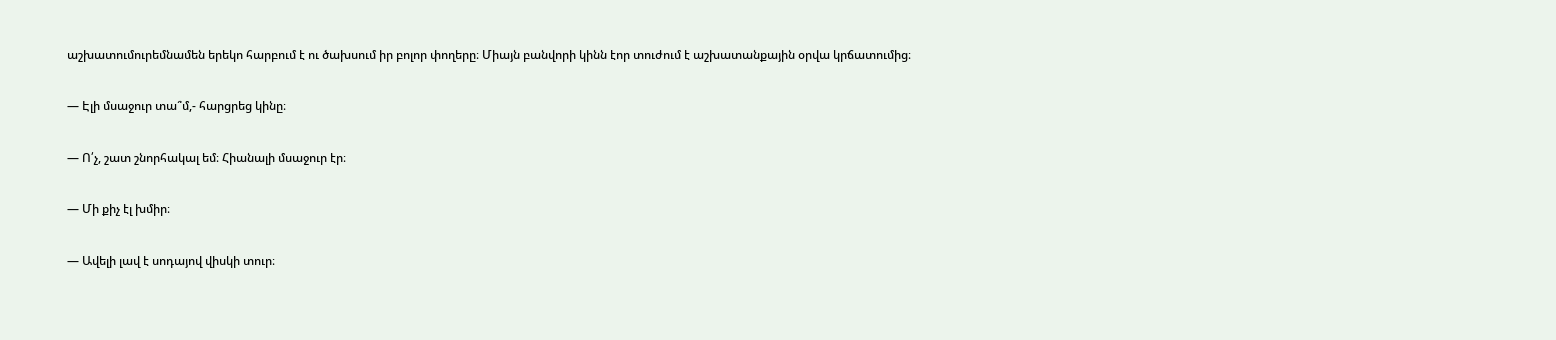աշխատումուրեմնամեն երեկո հարբում է ու ծախսում իր բոլոր փողերը։ Միայն բանվորի կինն էոր տուժում է աշխատանքային օրվա կրճատումից։

— Էլի մսաջուր տա՞մ,- հարցրեց կինը։

— Ո՛չ, շատ շնորհակալ եմ։ Հիանալի մսաջուր էր։

— Մի քիչ էլ խմիր։

— Ավելի լավ է սոդայով վիսկի տուր։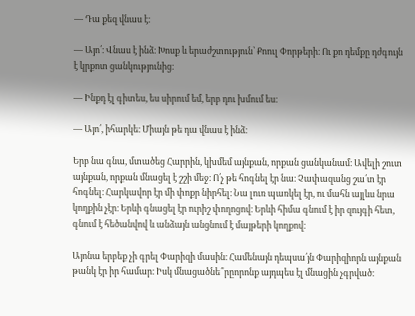— Դա քեզ վնաս է։

— Այո՛։ Վնաս է ինձ։ Խոսք և երաժշտություն՝ Քոուլ Փորթերի։ Ու քո դեմքը դժգույն է կրքոտ ցանկությունից։

— Ինքդ էլ գիտես, ես սիրում եմ, երբ դու խմում ես։

— Այո՛, իհարկե։ Միայն թե դա վնաս է ինձ։

Երբ նա գնա, մտածեց Հարրին, կխմեմ այնքան, որքան ցանկանամ։ Ավելի շուտ այնքան, որքան մնացել է շշի մեջ։ Ո՛չ թե հոգնել էր նա։ Չափազանց շա՛տ էր հոգնել։ Հարկավոր էր մի փոքր նիրհել։ Նա լուռ պառկել էր, ու մահն այլևս նրա կողքին չէր։ Երևի գնացել էր ուրիշ փողոցով։ Երևի հիմա գնում է իր զույգի հետ, գնում է հեծանվով և անձայն անցնում է մայթերի կողքով։

Այոնա երբեք չի գրել Փարիզի մասին։ Համենայն դեպսա՛յն Փարիզիորն այնքան թանկ էր իր համար։ Իսկ մնացածնե՞րըորոնք այդպես էլ մնացին չգրված։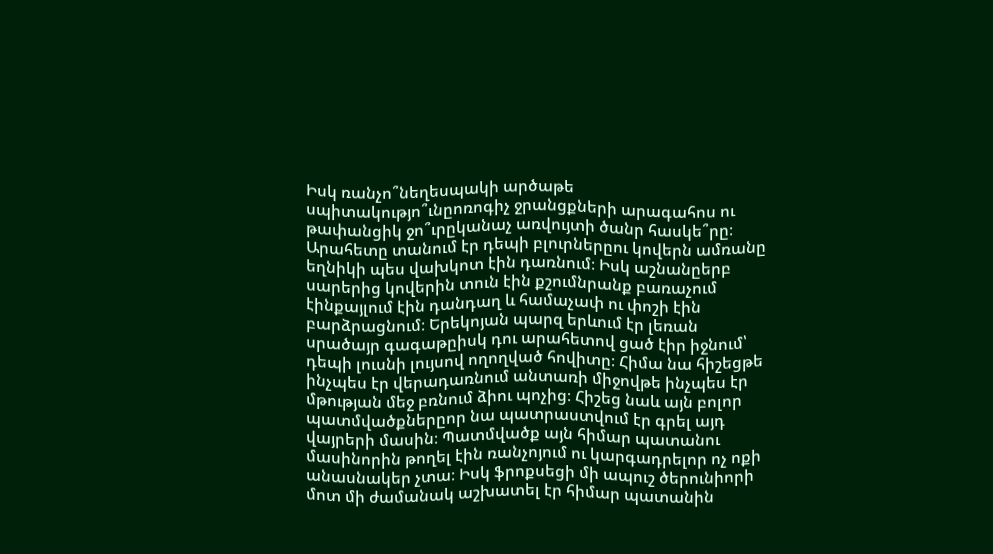Իսկ ռանչո՞նեղեսպակի արծաթե սպիտակությո՞ւնըոռոգիչ ջրանցքների արագահոս ու թափանցիկ ջո՞ւրըկանաչ առվույտի ծանր հասկե՞րը։ Արահետը տանում էր դեպի բլուրներըու կովերն ամռանը եղնիկի պես վախկոտ էին դառնում։ Իսկ աշնանըերբ սարերից կովերին տուն էին քշումնրանք բառաչում էինքայլում էին դանդաղ և համաչափ ու փոշի էին բարձրացնում։ Երեկոյան պարզ երևում էր լեռան սրածայր գագաթըիսկ դու արահետով ցած էիր իջնում՝ դեպի լուսնի լույսով ողողված հովիտը։ Հիմա նա հիշեցթե ինչպես էր վերադառնում անտառի միջովթե ինչպես էր մթության մեջ բռնում ձիու պոչից։ Հիշեց նաև այն բոլոր պատմվածքներըոր նա պատրաստվում էր գրել այդ վայրերի մասին։ Պատմվածք այն հիմար պատանու մասինորին թողել էին ռանչոյում ու կարգադրելոր ոչ ոքի անասնակեր չտա։ Իսկ ֆրոքսեցի մի ապուշ ծերունիորի մոտ մի ժամանակ աշխատել էր հիմար պատանին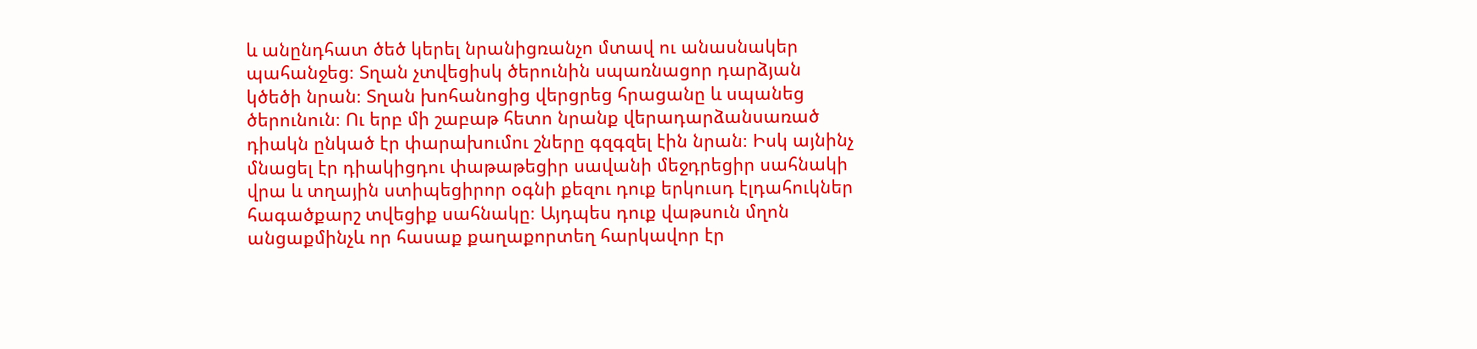և անընդհատ ծեծ կերել նրանիցռանչո մտավ ու անասնակեր պահանջեց։ Տղան չտվեցիսկ ծերունին սպառնացոր դարձյան կծեծի նրան։ Տղան խոհանոցից վերցրեց հրացանը և սպանեց ծերունուն։ Ու երբ մի շաբաթ հետո նրանք վերադարձանսառած դիակն ընկած էր փարախումու շները գզգզել էին նրան։ Իսկ այնինչ մնացել էր դիակիցդու փաթաթեցիր սավանի մեջդրեցիր սահնակի վրա և տղային ստիպեցիրոր օգնի քեզու դուք երկուսդ էլդահուկներ հագածքարշ տվեցիք սահնակը։ Այդպես դուք վաթսուն մղոն անցաքմինչև որ հասաք քաղաքորտեղ հարկավոր էր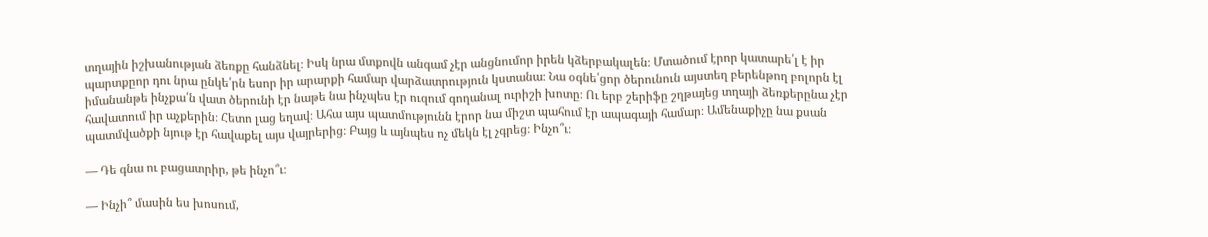տղային իշխանության ձեռքը հանձնել։ Իսկ նրա մտքովն անգամ չէր անցնումոր իրեն կձերբակալեն։ Մտածում էրոր կատարե՛լ է իր պարտքըոր դու նրա ընկե՛րն եսոր իր արարքի համար վարձատրություն կստանա։ Նա օգնե՛ցոր ծերունուն այստեղ բերենթող բոլորն էլ իմանանթե ինչքա՛ն վատ ծերունի էր նաթե նա ինչպես էր ուզում գողանալ ուրիշի խոտը։ Ու երբ շերիֆը շղթայեց տղայի ձեռքերընա չէր հավատում իր աչքերին։ Հետո լաց եղավ։ Ահա այս պատմությունն էրոր նա միշտ պահում էր ապագայի համար։ Ամենաքիչը նա քսան պատմվածքի նյութ էր հավաքել այս վայրերից։ Բայց և այնպես ոչ մեկն էլ չգրեց։ Ինչո՞ւ։

— Դե գնա ու բացատրիր, թե ինչո՞ւ։

— Ինչի՞ մասին ես խոսում,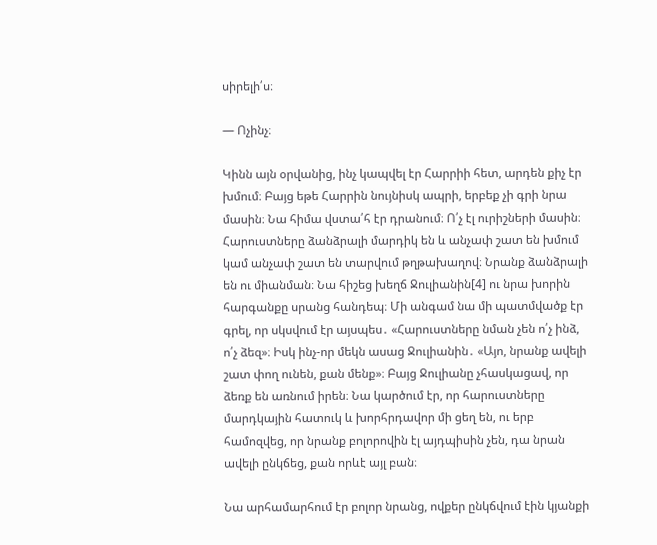սիրելի՛ս։

— Ոչինչ։

Կինն այն օրվանից, ինչ կապվել էր Հարրիի հետ, արդեն քիչ էր խմում։ Բայց եթե Հարրին նույնիսկ ապրի, երբեք չի գրի նրա մասին։ Նա հիմա վստա՛հ էր դրանում։ Ո՛չ էլ ուրիշների մասին։ Հարուստները ձանձրալի մարդիկ են և անչափ շատ են խմում կամ անչափ շատ են տարվում թղթախաղով։ Նրանք ձանձրալի են ու միանման։ Նա հիշեց խեղճ Ջուլիանին[4] ու նրա խորին հարգանքը սրանց հանդեպ։ Մի անգամ նա մի պատմվածք էր գրել, որ սկսվում էր այսպես․ «Հարուստները նման չեն ո՛չ ինձ, ո՛չ ձեզ»։ Իսկ ինչ-որ մեկն ասաց Ջուլիանին․ «Այո, նրանք ավելի շատ փող ունեն, քան մենք»։ Բայց Ջուլիանը չհասկացավ, որ ձեռք են առնում իրեն։ Նա կարծում էր, որ հարուստները մարդկային հատուկ և խորհրդավոր մի ցեղ են, ու երբ համոզվեց, որ նրանք բոլորովին էլ այդպիսին չեն, դա նրան ավելի ընկճեց, քան որևէ այլ բան։

Նա արհամարհում էր բոլոր նրանց, ովքեր ընկճվում էին կյանքի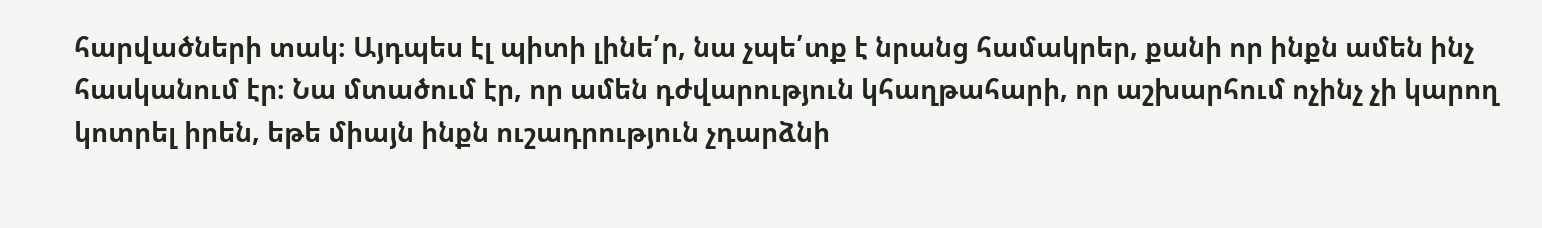հարվածների տակ։ Այդպես էլ պիտի լինե՛ր, նա չպե՛տք է նրանց համակրեր, քանի որ ինքն ամեն ինչ հասկանում էր։ Նա մտածում էր, որ ամեն դժվարություն կհաղթահարի, որ աշխարհում ոչինչ չի կարող կոտրել իրեն, եթե միայն ինքն ուշադրություն չդարձնի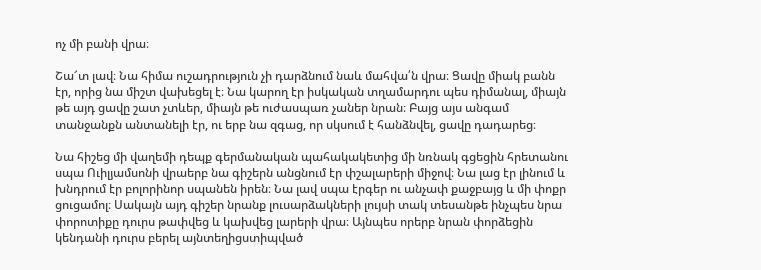ոչ մի բանի վրա։

Շա՜տ լավ։ Նա հիմա ուշադրություն չի դարձնում նաև մահվա՛ն վրա։ Ցավը միակ բանն էր, որից նա միշտ վախեցել է։ Նա կարող էր իսկական տղամարդու պես դիմանալ, միայն թե այդ ցավը շատ չտևեր, միայն թե ուժասպառ չաներ նրան։ Բայց այս անգամ տանջանքն անտանելի էր, ու երբ նա զգաց, որ սկսում է հանձնվել, ցավը դադարեց։

Նա հիշեց մի վաղեմի դեպք գերմանական պահակակետից մի նռնակ գցեցին հրետանու սպա Ուիլյամսոնի վրաերբ նա գիշերն անցնում էր փշալարերի միջով։ Նա լաց էր լինում և խնդրում էր բոլորինոր սպանեն իրեն։ Նա լավ սպա էրգեր ու անչափ քաջբայց և մի փոքր ցուցամոլ։ Սակայն այդ գիշեր նրանք լուսարձակների լույսի տակ տեսանթե ինչպես նրա փորոտիքը դուրս թափվեց և կախվեց լարերի վրա։ Այնպես որերբ նրան փորձեցին կենդանի դուրս բերել այնտեղիցստիպված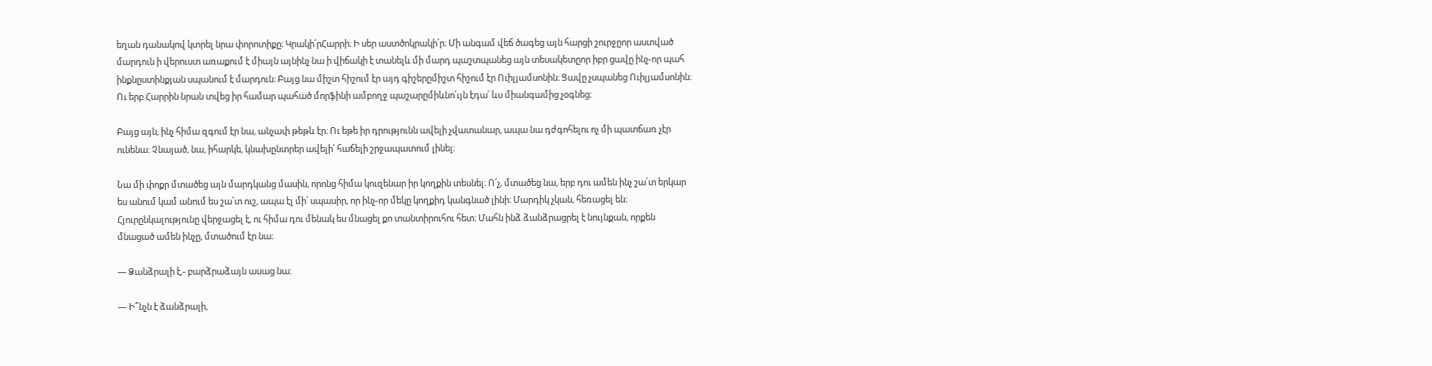եղան դանակով կտրել նրա փորոտիքը։ Կրակի՛րՀարրի։ Ի սեր աստծոկրակի՛ր։ Մի անգամ վեճ ծագեց այն հարցի շուրջըոր աստված մարդուն ի վերուստ առաքում է միայն այնինչ նա ի վիճակի է տանելև մի մարդ պաշտպանեց այն տեսակետըոր իբր ցավը ինչ-որ պահ ինքնըստինքյան սպանում է մարդուն։ Բայց նա միշտ հիշում էր այդ գիշերըմիշտ հիշում էր Ուիլյամսոնին։ Ցավը չսպանեց Ուիլյամսոնին։ Ու երբ Հարրին նրան տվեց իր համար պահած մորֆինի ամբողջ պաշարըմիևնո՛ւյն էդա՛ ևս միանգամից չօգնեց։

Բայց այն, ինչ հիմա զգում էր նա, անչափ թեթև էր։ Ու եթե իր դրությունն ավելի չվատանար, ապա նա դժգոհելու ոչ մի պատճառ չէր ունենա։ Չնայած, նա, իհարկե, կնախընտրեր ավելի՛ հաճելի շրջապատում լինել։

Նա մի փոքր մտածեց այն մարդկանց մասին, որոնց հիմա կուզենար իր կողքին տեսնել։ Ո՛չ, մտածեց նա, երբ դու ամեն ինչ շա՛տ երկար ես անում կամ անում ես շա՛տ ուշ, ապա էլ մի՛ սպասիր, որ ինչ-որ մեկը կողքիդ կանգնած լինի։ Մարդիկ չկան, հեռացել են։ Հյուրընկալությունը վերջացել է, ու հիմա դու մենակ ես մնացել քո տանտիրուհու հետ։ Մահն ինձ ձանձրացրել է նույնքան, որքեն մնացած ամեն ինչը, մտածում էր նա։

— Ձանձրալի է,- բարձրաձայն ասաց նա։

— Ի՞նչն է ձանձրալի,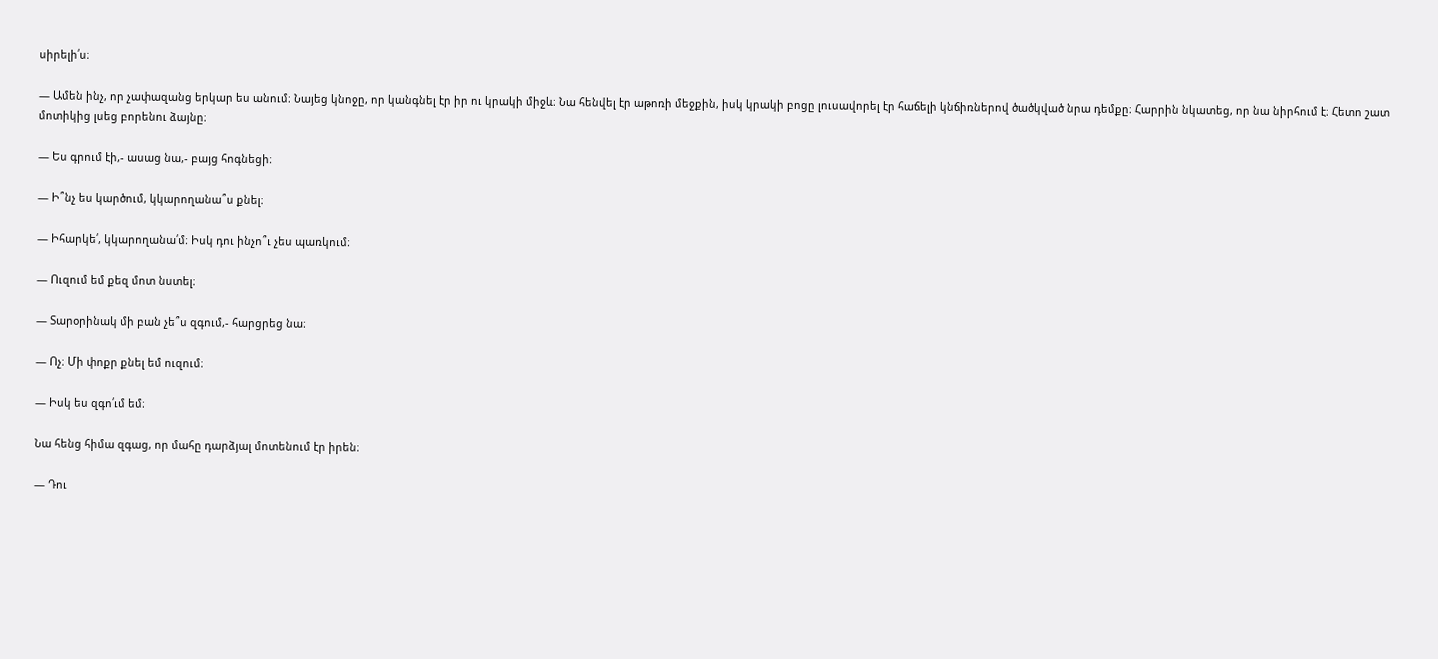սիրելի՛ս։

— Ամեն ինչ, որ չափազանց երկար ես անում։ Նայեց կնոջը, որ կանգնել էր իր ու կրակի միջև։ Նա հենվել էր աթոռի մեջքին, իսկ կրակի բոցը լուսավորել էր հաճելի կնճիռներով ծածկված նրա դեմքը։ Հարրին նկատեց, որ նա նիրհում է։ Հետո շատ մոտիկից լսեց բորենու ձայնը։

— Ես գրում էի,- ասաց նա,- բայց հոգնեցի։

— Ի՞նչ ես կարծում, կկարողանա՞ս քնել։

— Իհարկե՛, կկարողանա՛մ։ Իսկ դու ինչո՞ւ չես պառկում։

— Ուզում եմ քեզ մոտ նստել։

— Տարօրինակ մի բան չե՞ս զգում,- հարցրեց նա։

— Ոչ։ Մի փոքր քնել եմ ուզում։

— Իսկ ես զգո՛ւմ եմ։

Նա հենց հիմա զգաց, որ մահը դարձյալ մոտենում էր իրեն։

— Դու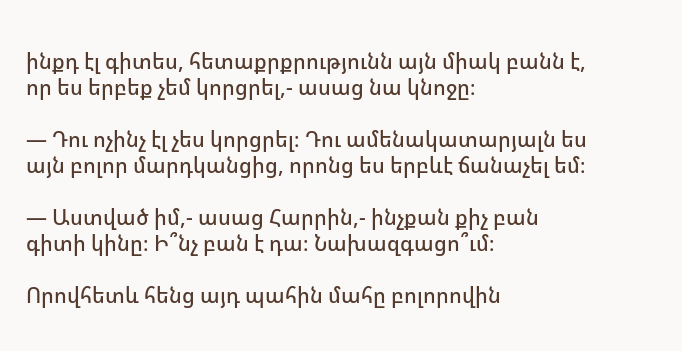ինքդ էլ գիտես, հետաքրքրությունն այն միակ բանն է, որ ես երբեք չեմ կորցրել,- ասաց նա կնոջը։

— Դու ոչինչ էլ չես կորցրել։ Դու ամենակատարյալն ես այն բոլոր մարդկանցից, որոնց ես երբևէ ճանաչել եմ։

— Աստված իմ,- ասաց Հարրին,- ինչքան քիչ բան գիտի կինը։ Ի՞նչ բան է դա։ Նախազգացո՞ւմ։

Որովհետև հենց այդ պահին մահը բոլորովին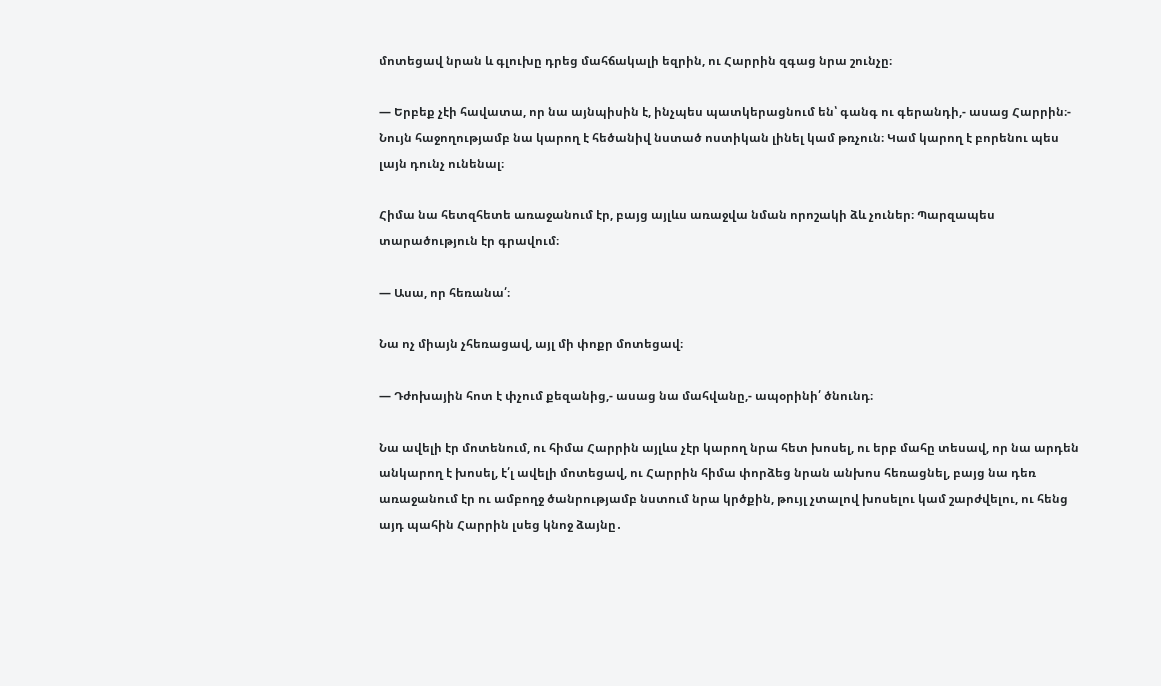մոտեցավ նրան և գլուխը դրեց մահճակալի եզրին, ու Հարրին զգաց նրա շունչը։

— Երբեք չէի հավատա, որ նա այնպիսին է, ինչպես պատկերացնում են՝ գանգ ու գերանդի,- ասաց Հարրին։- Նույն հաջողությամբ նա կարող է հեծանիվ նստած ոստիկան լինել կամ թռչուն։ Կամ կարող է բորենու պես լայն դունչ ունենալ։

Հիմա նա հետզհետե առաջանում էր, բայց այլևս առաջվա նման որոշակի ձև չուներ։ Պարզապես տարածություն էր գրավում։

— Ասա, որ հեռանա՛։

Նա ոչ միայն չհեռացավ, այլ մի փոքր մոտեցավ։

— Դժոխային հոտ է փչում քեզանից,- ասաց նա մահվանը,- ապօրինի՛ ծնունդ։

Նա ավելի էր մոտենում, ու հիմա Հարրին այլևս չէր կարող նրա հետ խոսել, ու երբ մահը տեսավ, որ նա արդեն անկարող է խոսել, է՛լ ավելի մոտեցավ, ու Հարրին հիմա փորձեց նրան անխոս հեռացնել, բայց նա դեռ առաջանում էր ու ամբողջ ծանրությամբ նստում նրա կրծքին, թույլ չտալով խոսելու կամ շարժվելու, ու հենց այդ պահին Հարրին լսեց կնոջ ձայնը․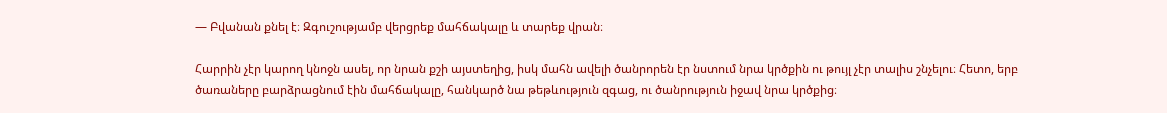— Բվանան քնել է։ Զգուշությամբ վերցրեք մահճակալը և տարեք վրան։

Հարրին չէր կարող կնոջն ասել, որ նրան քշի այստեղից, իսկ մահն ավելի ծանրորեն էր նստում նրա կրծքին ու թույլ չէր տալիս շնչելու։ Հետո, երբ ծառաները բարձրացնում էին մահճակալը, հանկարծ նա թեթևություն զգաց, ու ծանրություն իջավ նրա կրծքից։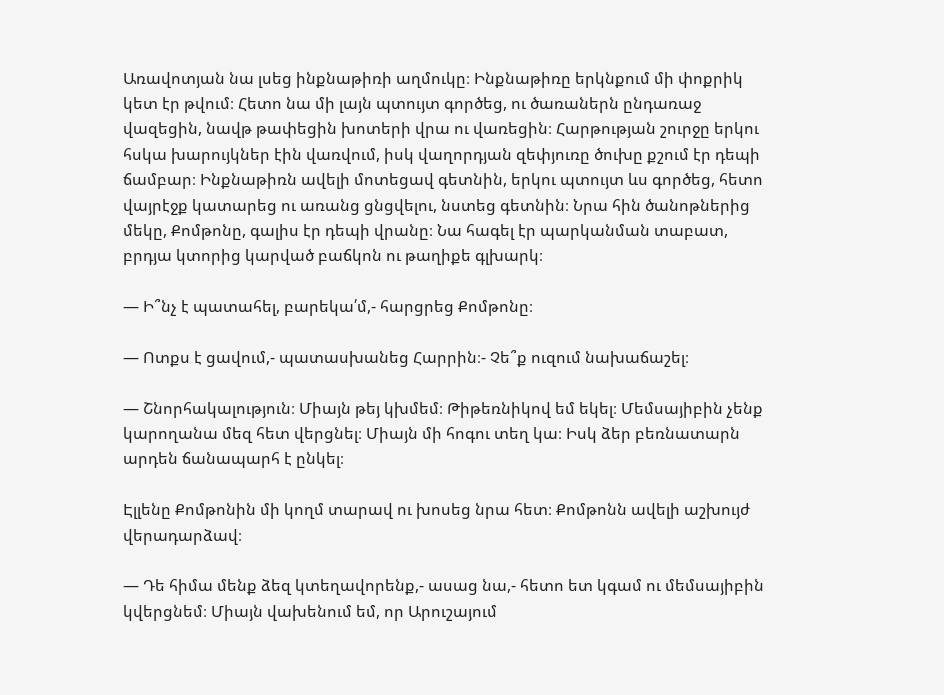Առավոտյան նա լսեց ինքնաթիռի աղմուկը։ Ինքնաթիռը երկնքում մի փոքրիկ կետ էր թվում։ Հետո նա մի լայն պտույտ գործեց, ու ծառաներն ընդառաջ վազեցին, նավթ թափեցին խոտերի վրա ու վառեցին։ Հարթության շուրջը երկու հսկա խարույկներ էին վառվում, իսկ վաղորդյան զեփյուռը ծուխը քշում էր դեպի ճամբար։ Ինքնաթիռն ավելի մոտեցավ գետնին, երկու պտույտ ևս գործեց, հետո վայրէջք կատարեց ու առանց ցնցվելու, նստեց գետնին։ Նրա հին ծանոթներից մեկը, Քոմթոնը, գալիս էր դեպի վրանը։ Նա հագել էր պարկանման տաբատ, բրդյա կտորից կարված բաճկոն ու թաղիքե գլխարկ։

— Ի՞նչ է պատահել, բարեկա՛մ,- հարցրեց Քոմթոնը։

— Ոտքս է ցավում,- պատասխանեց Հարրին։- Չե՞ք ուզում նախաճաշել։

— Շնորհակալություն։ Միայն թեյ կխմեմ։ Թիթեռնիկով եմ եկել։ Մեմսայիբին չենք կարողանա մեզ հետ վերցնել։ Միայն մի հոգու տեղ կա։ Իսկ ձեր բեռնատարն արդեն ճանապարհ է ընկել։

Էլլենը Քոմթոնին մի կողմ տարավ ու խոսեց նրա հետ։ Քոմթոնն ավելի աշխույժ վերադարձավ։

— Դե հիմա մենք ձեզ կտեղավորենք,- ասաց նա,- հետո ետ կգամ ու մեմսայիբին կվերցնեմ։ Միայն վախենում եմ, որ Արուշայում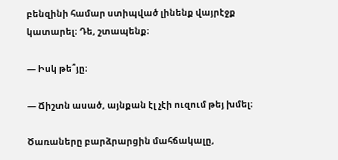բենզինի համար ստիպված լինենք վայրէջք կատարել։ Դե, շտապենք։

— Իսկ թե՞յը։

— Ճիշտն ասած, այնքան էլ չէի ուզում թեյ խմել։

Ծառաները բարձրարցին մահճակալը,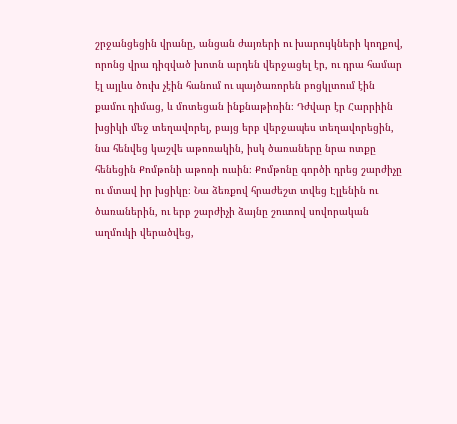շրջանցեցին վրանը, անցան ժայռերի ու խարույկների կողքով, որոնց վրա դիզված խոտն արդեն վերջացել էր, ու դրա համար էլ այլևս ծուխ չէին հանում ու պայծառորեն բոցկլտում էին քամու դիմաց, և մոտեցան ինքնաթիռին։ Դժվար էր Հարրիին խցիկի մեջ տեղավորել, բայց երբ վերջապես տեղավորեցին, նա հենվեց կաշվե աթոռակին, իսկ ծառաները նրա ոտքը հենեցին Քոմթոնի աթոռի ուսին։ Քոմթոնը գործի դրեց շարժիչը ու մտավ իր խցիկը։ Նա ձեռքով հրաժեշտ տվեց Էլլենին ու ծառաներին, ու երբ շարժիչի ձայնը շուտով սովորական աղմուկի վերածվեց,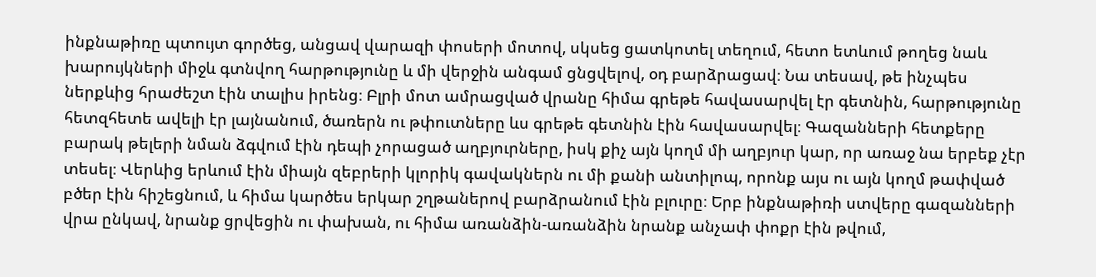ինքնաթիռը պտույտ գործեց, անցավ վարազի փոսերի մոտով, սկսեց ցատկոտել տեղում, հետո ետևում թողեց նաև խարույկների միջև գտնվող հարթությունը և մի վերջին անգամ ցնցվելով, օդ բարձրացավ։ Նա տեսավ, թե ինչպես ներքևից հրաժեշտ էին տալիս իրենց։ Բլրի մոտ ամրացված վրանը հիմա գրեթե հավասարվել էր գետնին, հարթությունը հետզհետե ավելի էր լայնանում, ծառերն ու թփուտները ևս գրեթե գետնին էին հավասարվել։ Գազանների հետքերը բարակ թելերի նման ձգվում էին դեպի չորացած աղբյուրները, իսկ քիչ այն կողմ մի աղբյուր կար, որ առաջ նա երբեք չէր տեսել։ Վերևից երևում էին միայն զեբրերի կլորիկ գավակներն ու մի քանի անտիլոպ, որոնք այս ու այն կողմ թափված բծեր էին հիշեցնում, և հիմա կարծես երկար շղթաներով բարձրանում էին բլուրը։ Երբ ինքնաթիռի ստվերը գազանների վրա ընկավ, նրանք ցրվեցին ու փախան, ու հիմա առանձին-առանձին նրանք անչափ փոքր էին թվում,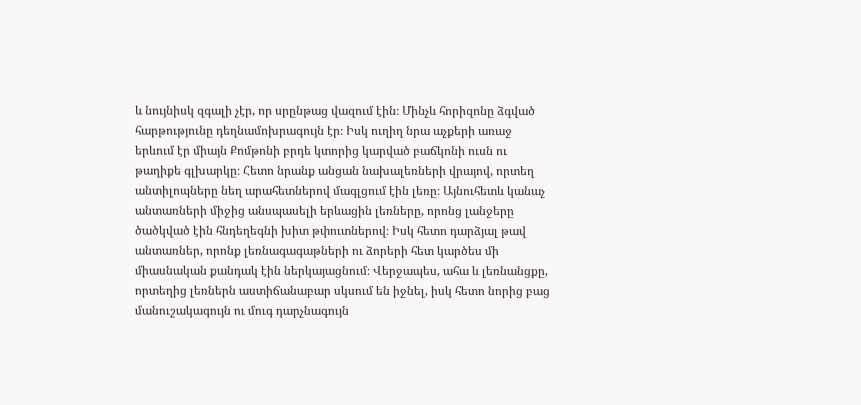և նույնիսկ զգալի չէր, որ սրընթաց վազում էին։ Մինչև հորիզոնը ձգված հարթությունը դեղնամոխրագույն էր։ Իսկ ուղիղ նրա աչքերի առաջ երևում էր միայն Քոմթոնի բրդե կտորից կարված բաճկոնի ուսն ու թաղիքե գլխարկը։ Հետո նրանք անցան նախալեռների վրայով, որտեղ անտիլոպները նեղ արահետներով մագլցում էին լեռը։ Այնուհետև կանաչ անտառների միջից անսպասելի երևացին լեռները, որոնց լանջերը ծածկված էին հնդեղեգնի խիտ թփուտներով։ Իսկ հետո դարձյալ թավ անտառներ, որոնք լեռնագագաթների ու ձորերի հետ կարծես մի միասնական քանդակ էին ներկայացնում։ Վերջապես, ահա և լեռնանցքը, որտեղից լեռներն աստիճանաբար սկսում են իջնել, իսկ հետո նորից բաց մանուշակագույն ու մուգ դարչնագույն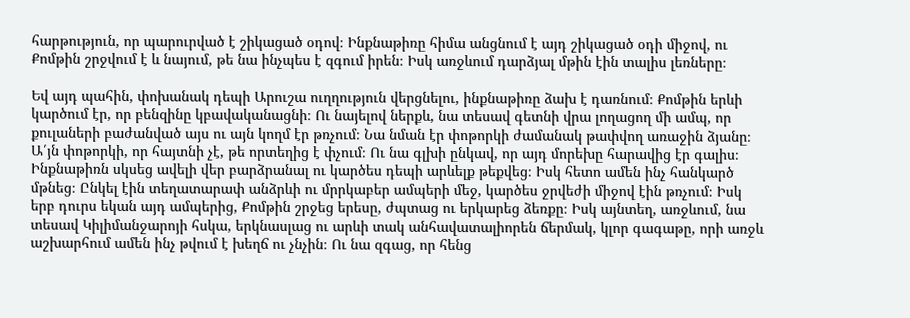հարթություն, որ պարուրված է շիկացած օդով։ Ինքնաթիռը հիմա անցնում է այդ շիկացած օդի միջով, ու Քոմթին շրջվում է և նայում, թե նա ինչպես է զգում իրեն։ Իսկ առջևում դարձյալ մթին էին տալիս լեռները։

Եվ այդ պահին, փոխանակ դեպի Արուշա ուղղություն վերցնելու, ինքնաթիռը ձախ է դառնում։ Քոմթին երևի կարծում էր, որ բենզինը կբավականացնի։ Ու նայելով ներքև, նա տեսավ գետնի վրա լողացող մի ամպ, որ քուլաների բաժանված այս ու այն կողմ էր թռչում։ Նա նման էր փոթորկի ժամանակ թափվող առաջին ձյանը։ Ա՛յն փոթորկի, որ հայտնի չէ, թե որտեղից է փչում։ Ու նա գլխի ընկավ, որ այդ մորեխը հարավից էր գալիս։ Ինքնաթիռն սկսեց ավելի վեր բարձրանալ ու կարծես դեպի արևելք թեքվեց։ Իսկ հետո ամեն ինչ հանկարծ մթնեց։ Ընկել էին տեղատարափ անձրևի ու մրրկաբեր ամպերի մեջ, կարծես ջրվեժի միջով էին թռչում։ Իսկ երբ դուրս եկան այդ ամպերից, Քոմթին շրջեց երեսը, ժպտաց ու երկարեց ձեռքը։ Իսկ այնտեղ, առջևում, նա տեսավ Կիլիմանջարոյի հսկա, երկնասլաց ու արևի տակ անհավատալիորեն ճերմակ, կլոր գագաթը, որի առջև աշխարհում ամեն ինչ թվում է խեղճ ու չնչին։ Ու նա զգաց, որ հենց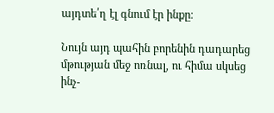այդտե՛ղ էլ գնում էր ինքը։

Նույն այդ պահին բորենին դադարեց մթության մեջ ոռնալ, ու հիմա սկսեց ինչ-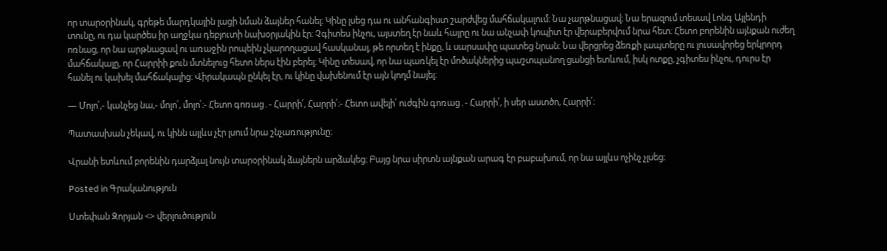որ տարօրինակ, գրեթե մարդկային լացի նման ձայներ հանել։ Կինը լսեց դա ու անհանգիստ շարժվեց մահճակալում։ Նա չարթնացավ։ Նա երազում տեսավ Լոնգ Այլենդի տունը, ու դա կարծես իր աղջկա դեբյուտի նախօրյակին էր։ Չգիտես ինչու, այստեղ էր նաև հայրը ու նա անչափ կոպիտ էր վերաբերվում նրա հետ։ Հետո բորենին այնքան ուժեղ ոռնաց, որ նա արթնացավ ու առաջին րոպեին չկարողացավ հասկանալ, թե որտեղ է ինքը, և սարսափը պատեց նրան։ Նա վերցրեց ձեռքի լապտերը ու լուսավորեց երկրորդ մահճակալը, որ Հարրիի քուն մտնելուց հետո ներս էին բերել։ Կինը տեսավ, որ նա պառկել էր մոծակներից պաշտպանող ցանցի ետևում, իսկ ոտքը, չգիտես ինչու, դուրս էր հանել ու կախել մահճակալից։ Վիրակապն ընկել էր, ու կինը վախենում էր այն կողմ նայել։

— Մոլո՛,- կանչեց նա,- մոլո՛, մոլո՛։- Հետո գոռաց․- Հարրի՛, Հարրի՛։- Հետո ավելի՛ ուժգին գոռաց․- Հարրի՛, ի սեր աստծո, Հարրի՛։

Պատասխան չեկավ, ու կինն այլևս չէր լսում նրա շնչառությունը։

Վրանի ետևում բորենին դարձյալ նույն տարօրինակ ձայներն արձակեց։ Բայց նրա սիրտն այնքան արագ էր բաբախում, որ նա այլևս ոչինչ չլսեց։

Posted in Գրականություն

Ստեփան Զորյան <> վերլուծություն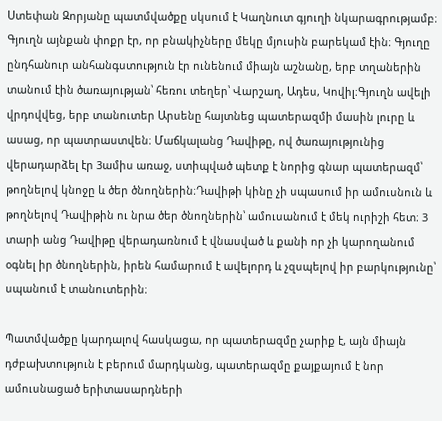Ստեփան Զորյանը պատմվածքը սկսում է Կաղնուտ գյուղի նկարագրությամբ։ Գյուղն այնքան փոքր էր, որ բնակիչները մեկը մյուսին բարեկամ էին։ Գյուղը ընդհանուր անհանգստություն էր ունենում միայն աշնանը, երբ տղաներին տանում էին ծառայության՝ հեռու տեղեր՝ Վարշաղ, Ադես, Կովիլ։Գյուղն ավելի վրդովվեց, երբ տանուտեր Արսենը հայտնեց պատերազմի մասին լուրը և ասաց, որ պատրաստվեն։ Մաճկալանց Դավիթը, ով ծառայությունից վերադարձել էր 3ամիս առաջ, ստիպված պետք է նորից գնար պատերազմ՝ թողնելով կնոջը և ծեր ծնողներին։Դավիթի կինը չի սպասում իր ամուսնուն և թողնելով Դավիթին ու նրա ծեր ծնողներին՝ ամուսանում է մեկ ուրիշի հետ։ 3 տարի անց Դավիթը վերադառնում է վնասված և քանի որ չի կարողանում օգնել իր ծնողներին, իրեն համարում է ավելորդ և չզսպելով իր բարկությունը՝ սպանում է տանուտերին։

Պատմվածքը կարդալով հասկացա, որ պատերազմը չարիք է, այն միայն դժբախտություն է բերում մարդկանց, պատերազմը քայքայում է նոր ամուսնացած երիտասարդների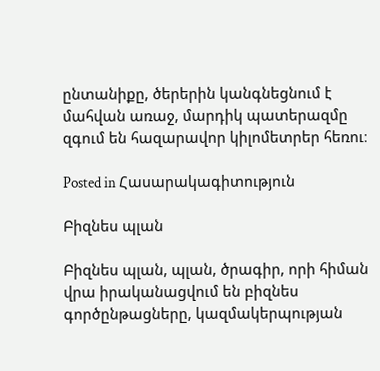ընտանիքը, ծերերին կանգնեցնում է մահվան առաջ, մարդիկ պատերազմը զգում են հազարավոր կիլոմետրեր հեռու։

Posted in Հասարակագիտություն

Բիզնես պլան

Բիզնես պլան, պլան, ծրագիր, որի հիման վրա իրականացվում են բիզնես գործընթացները, կազմակերպության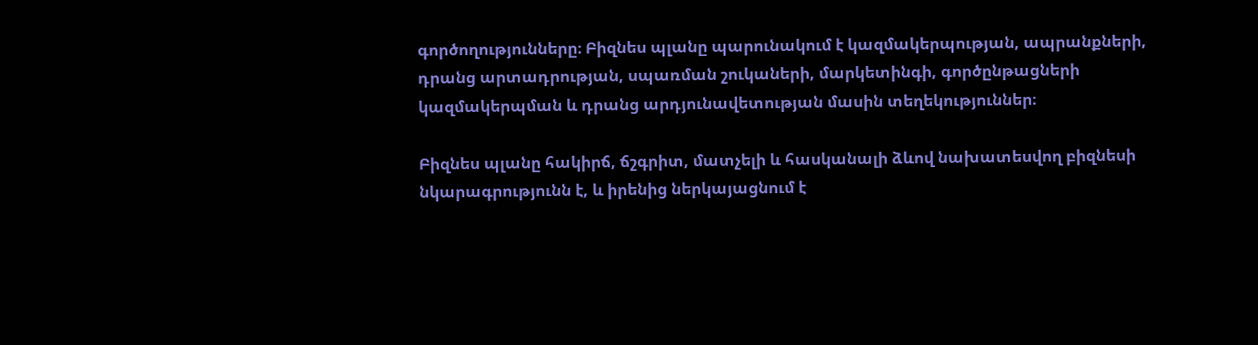գործողությունները։ Բիզնես պլանը պարունակում է կազմակերպության, ապրանքների, դրանց արտադրության, սպառման շուկաների, մարկետինգի, գործընթացների կազմակերպման և դրանց արդյունավետության մասին տեղեկություններ։

Բիզնես պլանը հակիրճ, ճշգրիտ, մատչելի և հասկանալի ձևով նախատեսվող բիզնեսի նկարագրությունն է, և իրենից ներկայացնում է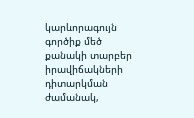կարևորագույն գործիք մեծ քանակի տարբեր իրավիճակների դիտարկման ժամանակ,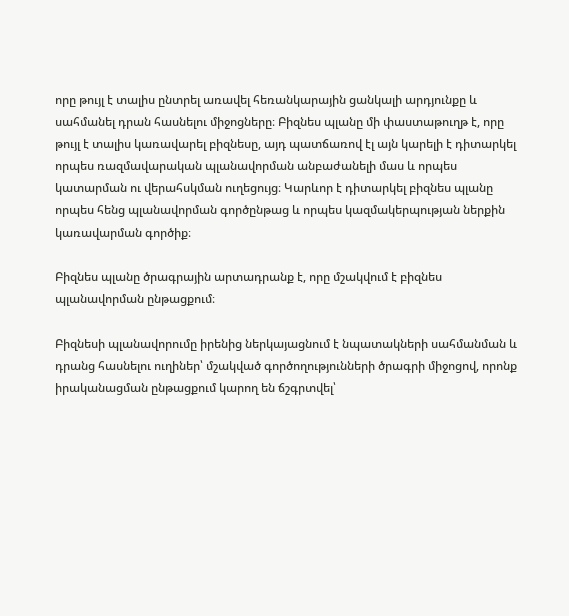որը թույլ է տալիս ընտրել առավել հեռանկարային ցանկալի արդյունքը և սահմանել դրան հասնելու միջոցները։ Բիզնես պլանը մի փաստաթուղթ է, որը թույլ է տալիս կառավարել բիզնեսը, այդ պատճառով էլ այն կարելի է դիտարկել որպես ռազմավարական պլանավորման անբաժանելի մաս և որպես կատարման ու վերահսկման ուղեցույց։ Կարևոր է դիտարկել բիզնես պլանը որպես հենց պլանավորման գործընթաց և որպես կազմակերպության ներքին կառավարման գործիք։

Բիզնես պլանը ծրագրային արտադրանք է, որը մշակվում է բիզնես պլանավորման ընթացքում։

Բիզնեսի պլանավորումը իրենից ներկայացնում է նպատակների սահմանման և դրանց հասնելու ուղիներ՝ մշակված գործողությունների ծրագրի միջոցով, որոնք իրականացման ընթացքում կարող են ճշգրտվել՝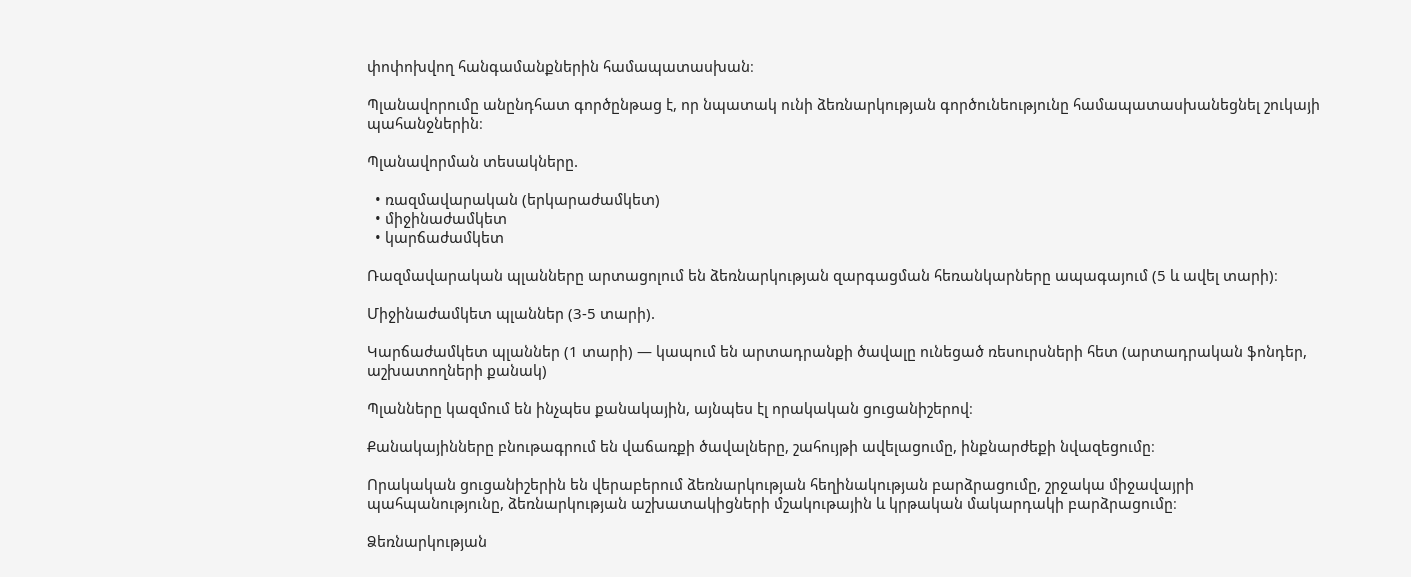փոփոխվող հանգամանքներին համապատասխան։

Պլանավորումը անընդհատ գործընթաց է, որ նպատակ ունի ձեռնարկության գործունեությունը համապատասխանեցնել շուկայի պահանջներին։

Պլանավորման տեսակները.

  • ռազմավարական (երկարաժամկետ)
  • միջինաժամկետ
  • կարճաժամկետ

Ռազմավարական պլանները արտացոլում են ձեռնարկության զարգացման հեռանկարները ապագայում (5 և ավել տարի)։

Միջինաժամկետ պլաններ (3-5 տարի).

Կարճաժամկետ պլաններ (1 տարի) — կապում են արտադրանքի ծավալը ունեցած ռեսուրսների հետ (արտադրական ֆոնդեր, աշխատողների քանակ)

Պլանները կազմում են ինչպես քանակային, այնպես էլ որակական ցուցանիշերով։

Քանակայինները բնութագրում են վաճառքի ծավալները, շահույթի ավելացումը, ինքնարժեքի նվազեցումը։

Որակական ցուցանիշերին են վերաբերում ձեռնարկության հեղինակության բարձրացումը, շրջակա միջավայրի պահպանությունը, ձեռնարկության աշխատակիցների մշակութային և կրթական մակարդակի բարձրացումը։

Ձեռնարկության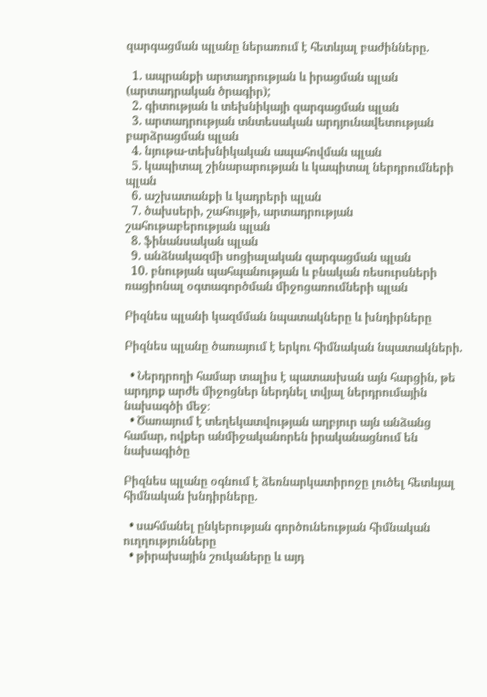զարգացման պլանը ներառում է հետևյալ բաժինները.

  1. ապրանքի արտադրության և իրացման պլան (արտադրական ծրագիր);
  2. գիտության և տեխնիկայի զարգացման պլան
  3. արտադրության տնտեսական արդյունավետության բարձրացման պլան
  4. նյութա-տեխնիկական ապահովման պլան
  5. կապիտալ շինարարության և կապիտալ ներդրումների պլան
  6. աշխատանքի և կադրերի պլան
  7. ծախսերի, շահույթի, արտադրության շահութաբերության պլան
  8. ֆինանսական պլան
  9. անձնակազմի սոցիալական զարգացման պլան
  10. բնության պահպանության և բնական ռեսուրսների ռացիոնալ օգտագործման միջոցառումների պլան

Բիզնես պլանի կազմման նպատակները և խնդիրները

Բիզնես պլանը ծառայում է երկու հիմնական նպատակների.

  • Ներդրողի համար տալիս է պատասխան այն հարցին, թե արդյոք արժե միջոցներ ներդնել տվյալ ներդրումային նախագծի մեջ։
  • Ծառայում է տեղեկատվության աղբյուր այն անձանց համար, ովքեր անմիջականորեն իրականացնում են նախագիծը

Բիզնես պլանը օգնում է ձեռնարկատիրոջը լուծել հետևյալ հիմնական խնդիրները.

  • սահմանել ընկերության գործունեության հիմնական ուղղությունները
  • թիրախային շուկաները և այդ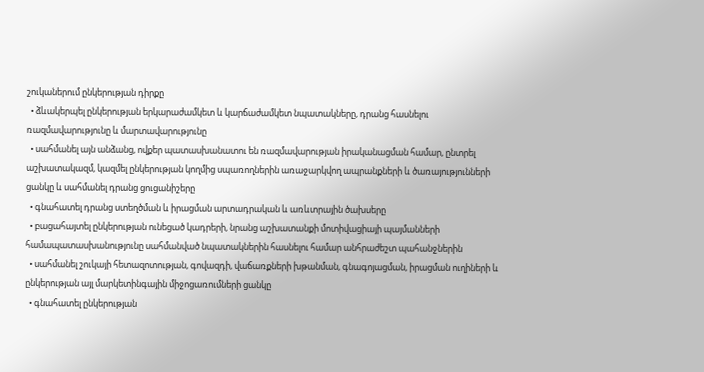շուկաներում ընկերության դիրքը
  • ձևակերպել ընկերության երկարաժամկետ և կարճաժամկետ նպատակները, դրանց հասնելու ռազմավարությունը և մարտավարությունը
  • սահմանել այն անձանց, ովքեր պատասխանատու են ռազմավարության իրականացման համար, ընտրել աշխատակազմ, կազմել ընկերության կողմից սպառողներին առաջարկվող ապրանքների և ծառայությունների ցանկը և սահմանել դրանց ցուցանիշերը
  • գնահատել դրանց ստեղծման և իրացման արտադրական և առևտրային ծախսերը
  • բացահայտել ընկերության ունեցած կադրերի, նրանց աշխատանքի մոտիվացիայի պայմանների համապատասխանությունը սահմանված նպատակներին հասնելու համար անհրաժեշտ պահանջներին
  • սահմանել շուկայի հետազոտության, գովազդի, վաճառքների խթանման, գնագոյացման, իրացման ուղիների և ընկերության այլ մարկետինգային միջոցառումների ցանկը
  • գնահատել ընկերության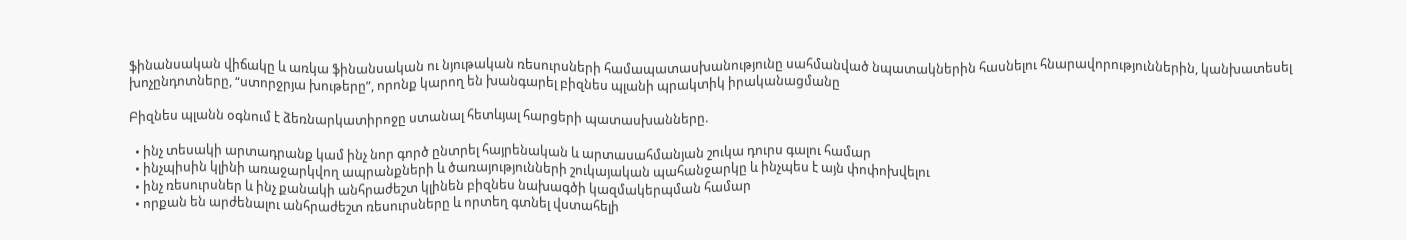ֆինանսական վիճակը և առկա ֆինանսական ու նյութական ռեսուրսների համապատասխանությունը սահմանված նպատակներին հասնելու հնարավորություններին, կանխատեսել խոչընդոտները, “ստորջրյա խութերը”, որոնք կարող են խանգարել բիզնես պլանի պրակտիկ իրականացմանը

Բիզնես պլանն օգնում է ձեռնարկատիրոջը ստանալ հետևյալ հարցերի պատասխանները.

  • ինչ տեսակի արտադրանք կամ ինչ նոր գործ ընտրել հայրենական և արտասահմանյան շուկա դուրս գալու համար
  • ինչպիսին կլինի առաջարկվող ապրանքների և ծառայությունների շուկայական պահանջարկը և ինչպես է այն փոփոխվելու
  • ինչ ռեսուրսներ և ինչ քանակի անհրաժեշտ կլինեն բիզնես նախագծի կազմակերպման համար
  • որքան են արժենալու անհրաժեշտ ռեսուրսները և որտեղ գտնել վստահելի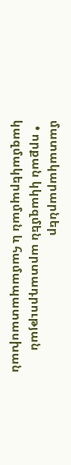մատակարարներ
  • որքան կկազմեն արտադրության կազմակերպման և համապատասխան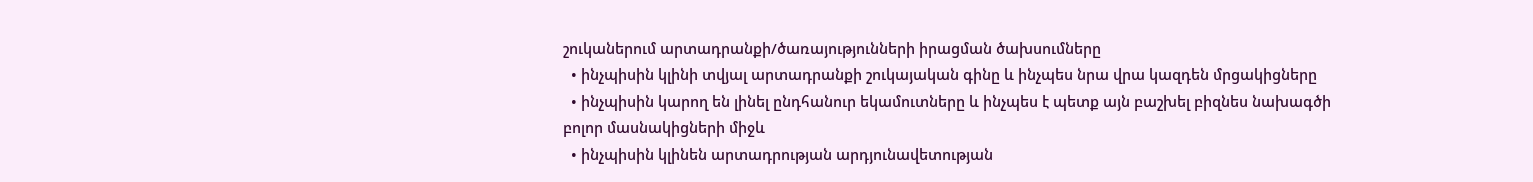շուկաներում արտադրանքի/ծառայությունների իրացման ծախսումները
  • ինչպիսին կլինի տվյալ արտադրանքի շուկայական գինը և ինչպես նրա վրա կազդեն մրցակիցները
  • ինչպիսին կարող են լինել ընդհանուր եկամուտները և ինչպես է պետք այն բաշխել բիզնես նախագծի բոլոր մասնակիցների միջև
  • ինչպիսին կլինեն արտադրության արդյունավետության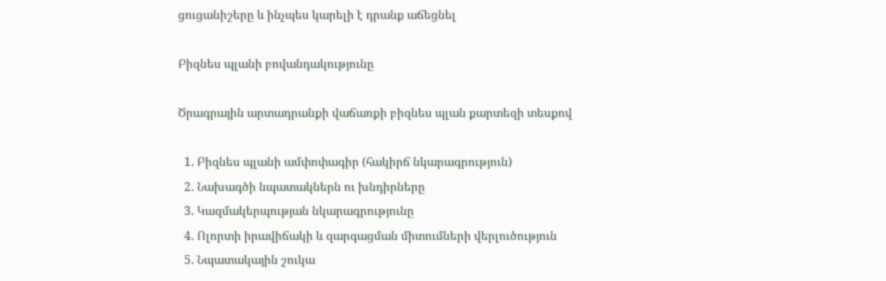ցուցանիշերը և ինչպես կարելի է դրանք աճեցնել

Բիզնես պլանի բովանդակությունը

Ծրագրային արտադրանքի վաճառքի բիզնես պլան քարտեզի տեսքով

  1. Բիզնես պլանի ամփոփագիր (հակիրճ նկարագրություն)
  2. Նախագծի նպատակներն ու խնդիրները
  3. Կազմակերպության նկարագրությունը
  4. Ոլորտի իրավիճակի և զարգացման միտումների վերլուծություն
  5. Նպատակային շուկա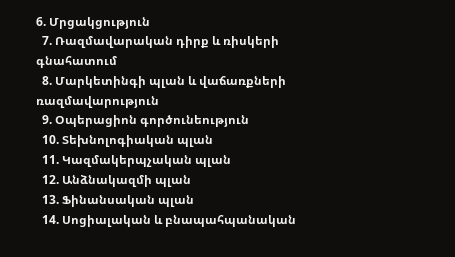6. Մրցակցություն
  7. Ռազմավարական դիրք և ռիսկերի գնահատում
  8. Մարկետինգի պլան և վաճառքների ռազմավարություն
  9. Օպերացիոն գործունեություն
  10. Տեխնոլոգիական պլան
  11. Կազմակերպչական պլան
  12. Անձնակազմի պլան
  13. Ֆինանսական պլան
  14. Սոցիալական և բնապահպանական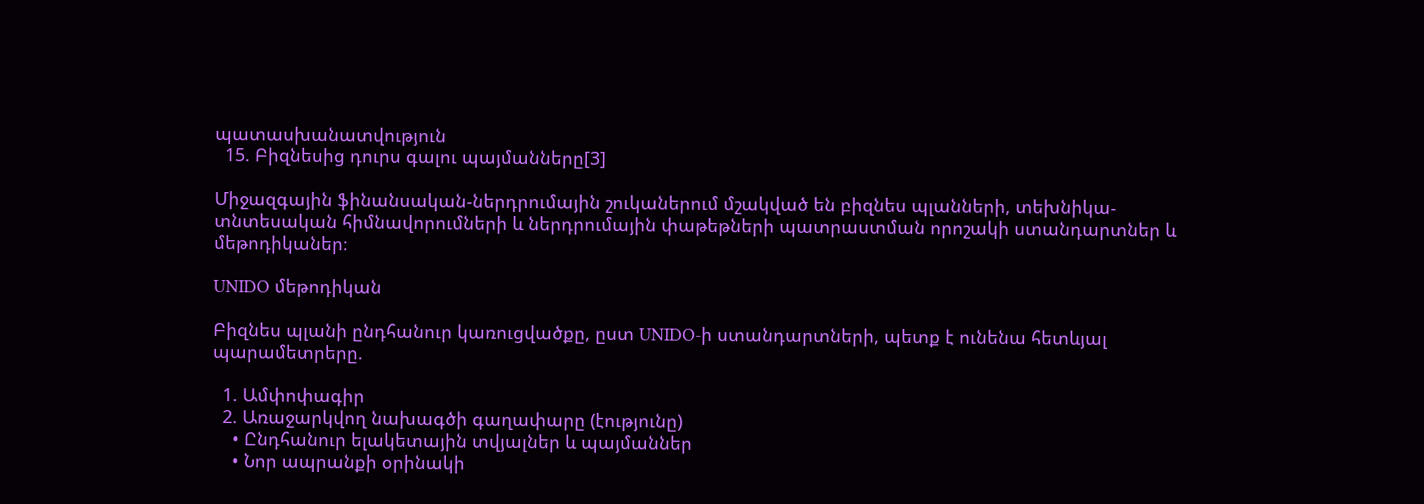պատասխանատվություն
  15. Բիզնեսից դուրս գալու պայմանները[3]

Միջազգային ֆինանսական-ներդրումային շուկաներում մշակված են բիզնես պլանների, տեխնիկա-տնտեսական հիմնավորումների և ներդրումային փաթեթների պատրաստման որոշակի ստանդարտներ և մեթոդիկաներ։

UNIDO մեթոդիկան

Բիզնես պլանի ընդհանուր կառուցվածքը, ըստ UNIDO-ի ստանդարտների, պետք է ունենա հետևյալ պարամետրերը.

  1. Ամփոփագիր
  2. Առաջարկվող նախագծի գաղափարը (էությունը)
    • Ընդհանուր ելակետային տվյալներ և պայմաններ
    • Նոր ապրանքի օրինակի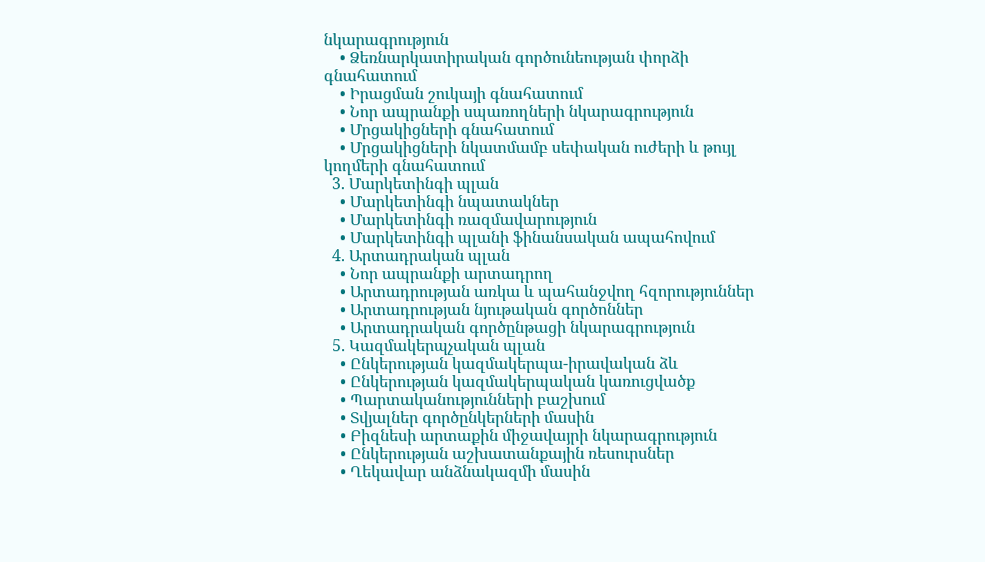նկարագրություն
    • Ձեռնարկատիրական գործունեության փորձի գնահատում
    • Իրացման շուկայի գնահատում
    • Նոր ապրանքի սպառողների նկարագրություն
    • Մրցակիցների գնահատում
    • Մրցակիցների նկատմամբ սեփական ուժերի և թույլ կողմերի գնահատում
  3. Մարկետինգի պլան
    • Մարկետինգի նպատակներ
    • Մարկետինգի ռազմավարություն
    • Մարկետինգի պլանի ֆինանսական ապահովում
  4. Արտադրական պլան
    • Նոր ապրանքի արտադրող
    • Արտադրության առկա և պահանջվող հզորություններ
    • Արտադրության նյութական գործոններ
    • Արտադրական գործընթացի նկարագրություն
  5. Կազմակերպչական պլան
    • Ընկերության կազմակերպա-իրավական ձև
    • Ընկերության կազմակերպական կառուցվածք
    • Պարտականությունների բաշխում
    • Տվյալներ գործընկերների մասին
    • Բիզնեսի արտաքին միջավայրի նկարագրություն
    • Ընկերության աշխատանքային ռեսուրսներ
    • Ղեկավար անձնակազմի մասին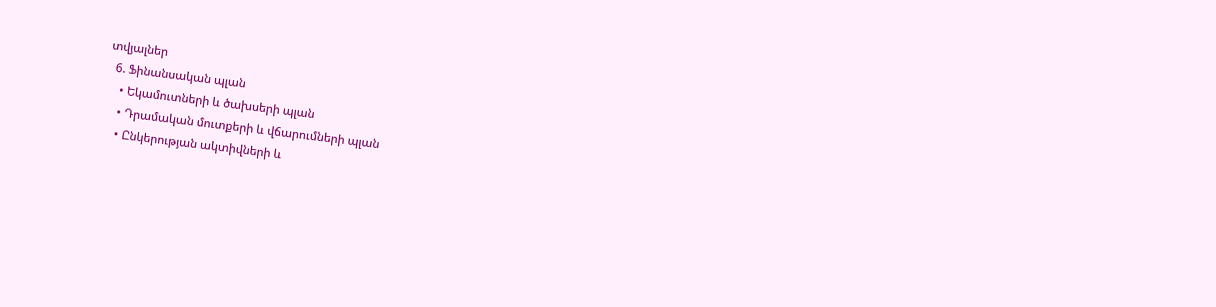տվյալներ
  6. Ֆինանսական պլան
    • Եկամուտների և ծախսերի պլան
    • Դրամական մուտքերի և վճարումների պլան
    • Ընկերության ակտիվների և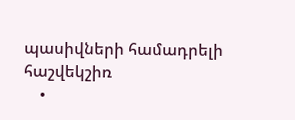պասիվների համադրելի հաշվեկշիռ
    •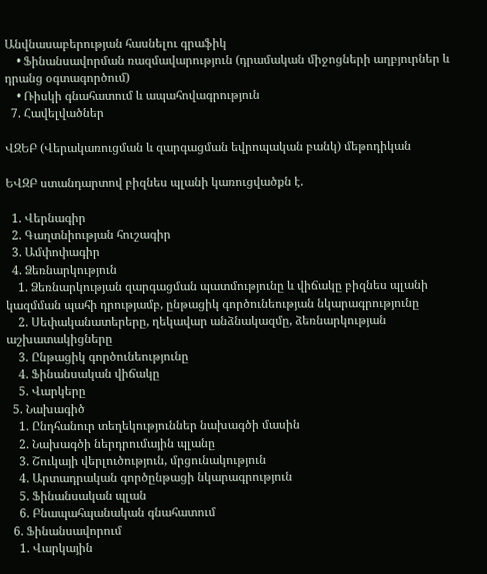Անվնասաբերության հասնելու գրաֆիկ
    • Ֆինանսավորման ռազմավարություն (դրամական միջոցների աղբյուրներ և դրանց օգտագործում)
    • Ռիսկի գնահատում և ապահովագրություն
  7. Հավելվածներ

ՎԶԵԲ (Վերակառուցման և զարգացման եվրոպական բանկ) մեթոդիկան

ԵՎԶԲ ստանդարտով բիզնես պլանի կառուցվածքն է.

  1. Վերնագիր
  2. Գաղտնիության հուշագիր
  3. Ամփոփագիր
  4. Ձեռնարկություն
    1. Ձեռնարկության զարգացման պատմությունը և վիճակը բիզնես պլանի կազմման պահի դրությամբ, ընթացիկ գործունեության նկարագրությունը
    2. Սեփականատերերը, ղեկավար անձնակազմը, ձեռնարկության աշխատակիցները
    3. Ընթացիկ գործունեությունը
    4. Ֆինանսական վիճակը
    5. Վարկերը
  5. Նախագիծ
    1. Ընդհանուր տեղեկություններ նախագծի մասին
    2. Նախագծի ներդրումային պլանը
    3. Շուկայի վերլուծություն, մրցունակություն
    4. Արտադրական գործընթացի նկարագրություն
    5. Ֆինանսական պլան
    6. Բնապահպանական գնահատում
  6. Ֆինանսավորում
    1. Վարկային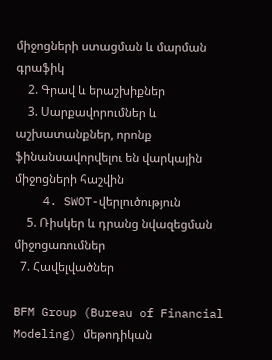միջոցների ստացման և մարման գրաֆիկ
    2. Գրավ և երաշխիքներ
    3. Սարքավորումներ և աշխատանքներ, որոնք ֆինանսավորվելու են վարկային միջոցների հաշվին
    4. SWOT-վերլուծություն
    5. Ռիսկեր և դրանց նվազեցման միջոցառումներ
  7. Հավելվածներ

BFM Group (Bureau of Financial Modeling) մեթոդիկան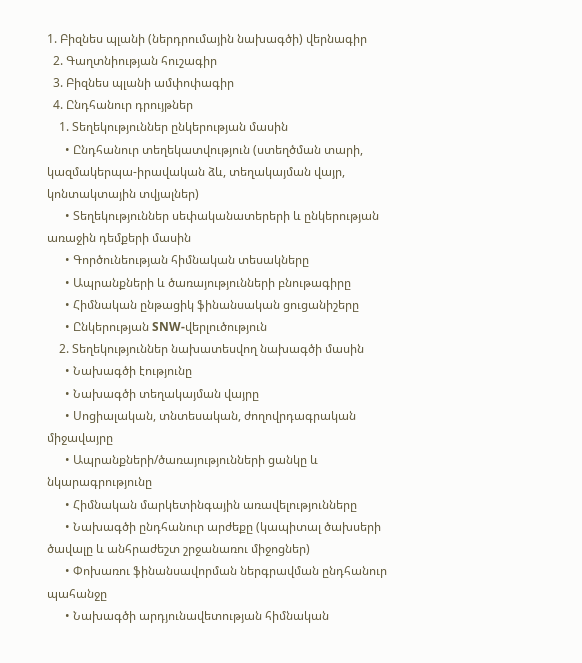1. Բիզնես պլանի (ներդրումային նախագծի) վերնագիր
  2. Գաղտնիության հուշագիր
  3. Բիզնես պլանի ամփոփագիր
  4. Ընդհանուր դրույթներ
    1. Տեղեկություններ ընկերության մասին
      • Ընդհանուր տեղեկատվություն (ստեղծման տարի, կազմակերպա-իրավական ձև, տեղակայման վայր, կոնտակտային տվյալներ)
      • Տեղեկություններ սեփականատերերի և ընկերության առաջին դեմքերի մասին
      • Գործունեության հիմնական տեսակները
      • Ապրանքների և ծառայությունների բնութագիրը
      • Հիմնական ընթացիկ ֆինանսական ցուցանիշերը
      • Ընկերության SNW-վերլուծություն
    2. Տեղեկություններ նախատեսվող նախագծի մասին
      • Նախագծի էությունը
      • Նախագծի տեղակայման վայրը
      • Սոցիալական, տնտեսական, ժողովրդագրական միջավայրը
      • Ապրանքների/ծառայությունների ցանկը և նկարագրությունը
      • Հիմնական մարկետինգային առավելությունները
      • Նախագծի ընդհանուր արժեքը (կապիտալ ծախսերի ծավալը և անհրաժեշտ շրջանառու միջոցներ)
      • Փոխառու ֆինանսավորման ներգրավման ընդհանուր պահանջը
      • Նախագծի արդյունավետության հիմնական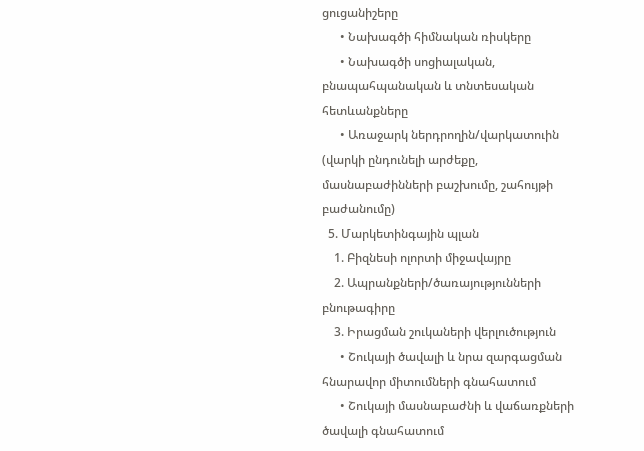ցուցանիշերը
      • Նախագծի հիմնական ռիսկերը
      • Նախագծի սոցիալական, բնապահպանական և տնտեսական հետևանքները
      • Առաջարկ ներդրողին/վարկատուին (վարկի ընդունելի արժեքը, մասնաբաժինների բաշխումը, շահույթի բաժանումը)
  5. Մարկետինգային պլան
    1. Բիզնեսի ոլորտի միջավայրը
    2. Ապրանքների/ծառայությունների բնութագիրը
    3. Իրացման շուկաների վերլուծություն
      • Շուկայի ծավալի և նրա զարգացման հնարավոր միտումների գնահատում
      • Շուկայի մասնաբաժնի և վաճառքների ծավալի գնահատում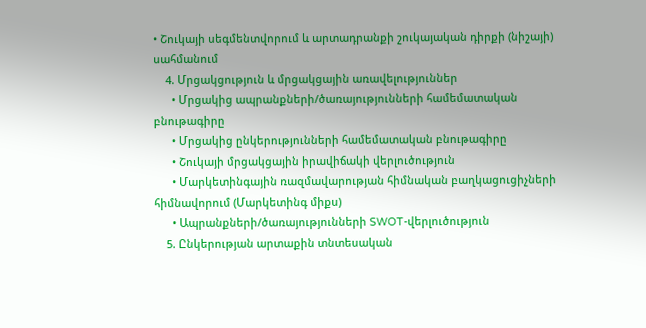• Շուկայի սեգմենտվորում և արտադրանքի շուկայական դիրքի (նիշայի) սահմանում
    4. Մրցակցություն և մրցակցային առավելություններ
      • Մրցակից ապրանքների/ծառայությունների համեմատական բնութագիրը
      • Մրցակից ընկերությունների համեմատական բնութագիրը
      • Շուկայի մրցակցային իրավիճակի վերլուծություն
      • Մարկետինգային ռազմավարության հիմնական բաղկացուցիչների հիմնավորում (Մարկետինգ միքս)
      • Ապրանքների/ծառայությունների SWOT-վերլուծություն
    5. Ընկերության արտաքին տնտեսական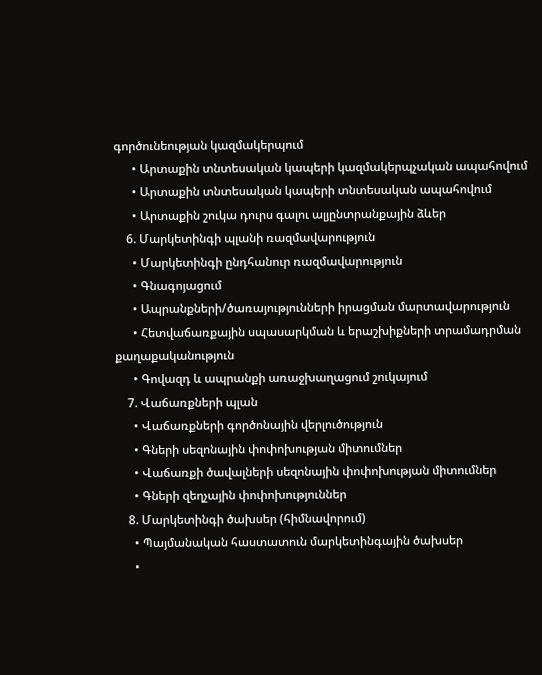գործունեության կազմակերպում
      • Արտաքին տնտեսական կապերի կազմակերպչական ապահովում
      • Արտաքին տնտեսական կապերի տնտեսական ապահովում
      • Արտաքին շուկա դուրս գալու ալյընտրանքային ձևեր
    6. Մարկետինգի պլանի ռազմավարություն
      • Մարկետինգի ընդհանուր ռազմավարություն
      • Գնագոյացում
      • Ապրանքների/ծառայությունների իրացման մարտավարություն
      • Հետվաճառքային սպասարկման և երաշխիքների տրամադրման քաղաքականություն
      • Գովազդ և ապրանքի առաջխաղացում շուկայում
    7. Վաճառքների պլան
      • Վաճառքների գործոնային վերլուծություն
      • Գների սեզոնային փոփոխության միտումներ
      • Վաճառքի ծավալների սեզոնային փոփոխության միտումներ
      • Գների զեղչային փոփոխություններ
    8. Մարկետինգի ծախսեր (հիմնավորում)
      • Պայմանական հաստատուն մարկետինգային ծախսեր
      •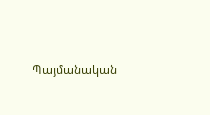Պայմանական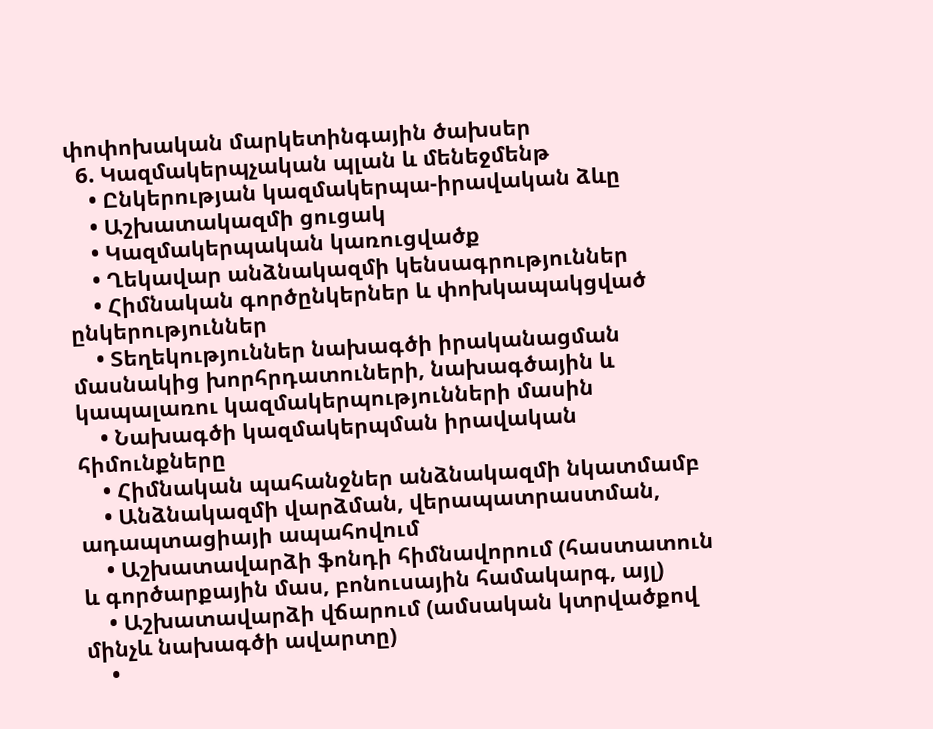փոփոխական մարկետինգային ծախսեր
  6. Կազմակերպչական պլան և մենեջմենթ
    • Ընկերության կազմակերպա-իրավական ձևը
    • Աշխատակազմի ցուցակ
    • Կազմակերպական կառուցվածք
    • Ղեկավար անձնակազմի կենսագրություններ
    • Հիմնական գործընկերներ և փոխկապակցված ընկերություններ
    • Տեղեկություններ նախագծի իրականացման մասնակից խորհրդատուների, նախագծային և կապալառու կազմակերպությունների մասին
    • Նախագծի կազմակերպման իրավական հիմունքները
    • Հիմնական պահանջներ անձնակազմի նկատմամբ
    • Անձնակազմի վարձման, վերապատրաստման, ադապտացիայի ապահովում
    • Աշխատավարձի ֆոնդի հիմնավորում (հաստատուն և գործարքային մաս, բոնուսային համակարգ, այլ)
    • Աշխատավարձի վճարում (ամսական կտրվածքով մինչև նախագծի ավարտը)
    •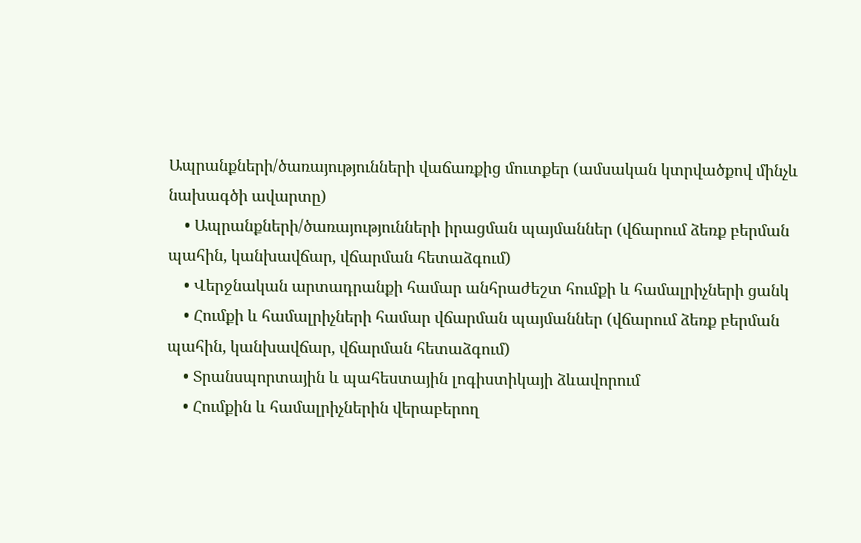Ապրանքների/ծառայությունների վաճառքից մուտքեր (ամսական կտրվածքով մինչև նախագծի ավարտը)
    • Ապրանքների/ծառայությունների իրացման պայմաններ (վճարում ձեռք բերման պահին, կանխավճար, վճարման հետաձգում)
    • Վերջնական արտադրանքի համար անհրաժեշտ հումքի և համալրիչների ցանկ
    • Հումքի և համալրիչների համար վճարման պայմաններ (վճարում ձեռք բերման պահին, կանխավճար, վճարման հետաձգում)
    • Տրանսպորտային և պահեստային լոգիստիկայի ձևավորում
    • Հումքին և համալրիչներին վերաբերող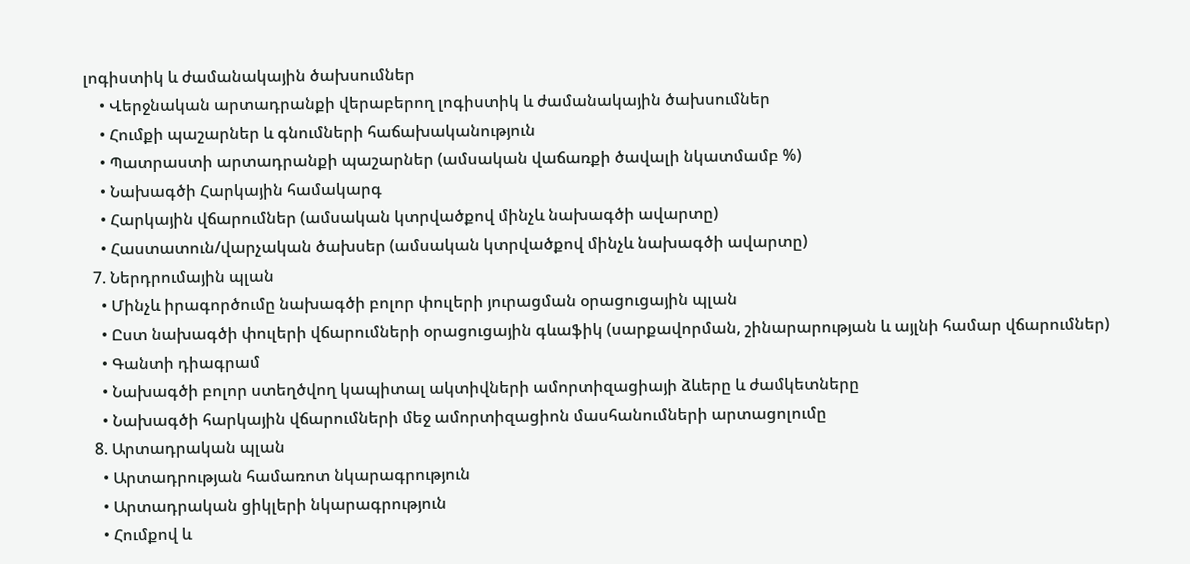լոգիստիկ և ժամանակային ծախսումներ
    • Վերջնական արտադրանքի վերաբերող լոգիստիկ և ժամանակային ծախսումներ
    • Հումքի պաշարներ և գնումների հաճախականություն
    • Պատրաստի արտադրանքի պաշարներ (ամսական վաճառքի ծավալի նկատմամբ %)
    • Նախագծի Հարկային համակարգ
    • Հարկային վճարումներ (ամսական կտրվածքով մինչև նախագծի ավարտը)
    • Հաստատուն/վարչական ծախսեր (ամսական կտրվածքով մինչև նախագծի ավարտը)
  7. Ներդրումային պլան
    • Մինչև իրագործումը նախագծի բոլոր փուլերի յուրացման օրացուցային պլան
    • Ըստ նախագծի փուլերի վճարումների օրացուցային գևաֆիկ (սարքավորման, շինարարության և այլնի համար վճարումներ)
    • Գանտի դիագրամ
    • Նախագծի բոլոր ստեղծվող կապիտալ ակտիվների ամորտիզացիայի ձևերը և ժամկետները
    • Նախագծի հարկային վճարումների մեջ ամորտիզացիոն մասհանումների արտացոլումը
  8. Արտադրական պլան
    • Արտադրության համառոտ նկարագրություն
    • Արտադրական ցիկլերի նկարագրություն
    • Հումքով և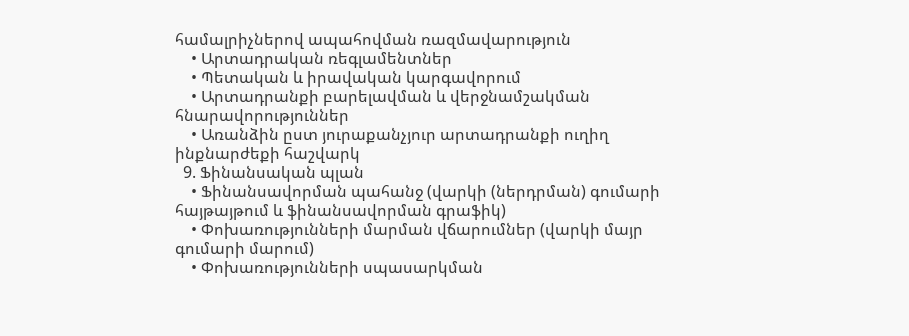համալրիչներով ապահովման ռազմավարություն
    • Արտադրական ռեգլամենտներ
    • Պետական և իրավական կարգավորում
    • Արտադրանքի բարելավման և վերջնամշակման հնարավորություններ
    • Առանձին ըստ յուրաքանչյուր արտադրանքի ուղիղ ինքնարժեքի հաշվարկ
  9. Ֆինանսական պլան
    • Ֆինանսավորման պահանջ (վարկի (ներդրման) գումարի հայթայթում և ֆինանսավորման գրաֆիկ)
    • Փոխառությունների մարման վճարումներ (վարկի մայր գումարի մարում)
    • Փոխառությունների սպասարկման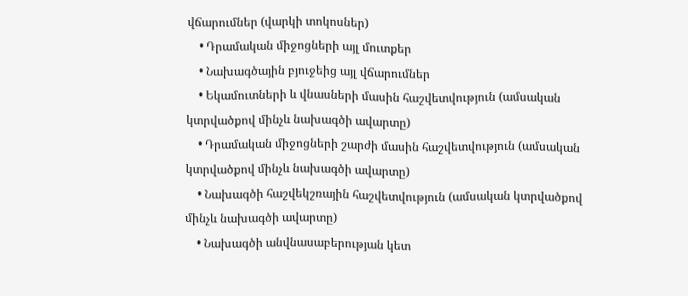վճարումներ (վարկի տոկոսներ)
    • Դրամական միջոցների այլ մուտքեր
    • Նախագծային բյուջեից այլ վճարումներ
    • Եկամուտների և վնասների մասին հաշվետվություն (ամսական կտրվածքով մինչև նախագծի ավարտը)
    • Դրամական միջոցների շարժի մասին հաշվետվություն (ամսական կտրվածքով մինչև նախագծի ավարտը)
    • Նախագծի հաշվեկշռային հաշվետվություն (ամսական կտրվածքով մինչև նախագծի ավարտը)
    • Նախագծի անվնասաբերության կետ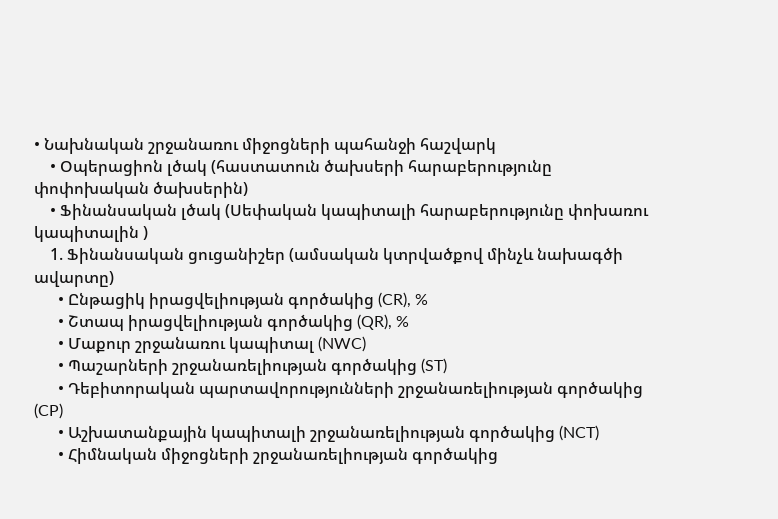• Նախնական շրջանառու միջոցների պահանջի հաշվարկ
    • Օպերացիոն լծակ (հաստատուն ծախսերի հարաբերությունը փոփոխական ծախսերին)
    • Ֆինանսական լծակ (Սեփական կապիտալի հարաբերությունը փոխառու կապիտալին )
    1. Ֆինանսական ցուցանիշեր (ամսական կտրվածքով մինչև նախագծի ավարտը)
      • Ընթացիկ իրացվելիության գործակից (CR), %
      • Շտապ իրացվելիության գործակից (QR), %
      • Մաքուր շրջանառու կապիտալ (NWC)
      • Պաշարների շրջանառելիության գործակից (ST)
      • Դեբիտորական պարտավորությունների շրջանառելիության գործակից (CP)
      • Աշխատանքային կապիտալի շրջանառելիության գործակից (NCT)
      • Հիմնական միջոցների շրջանառելիության գործակից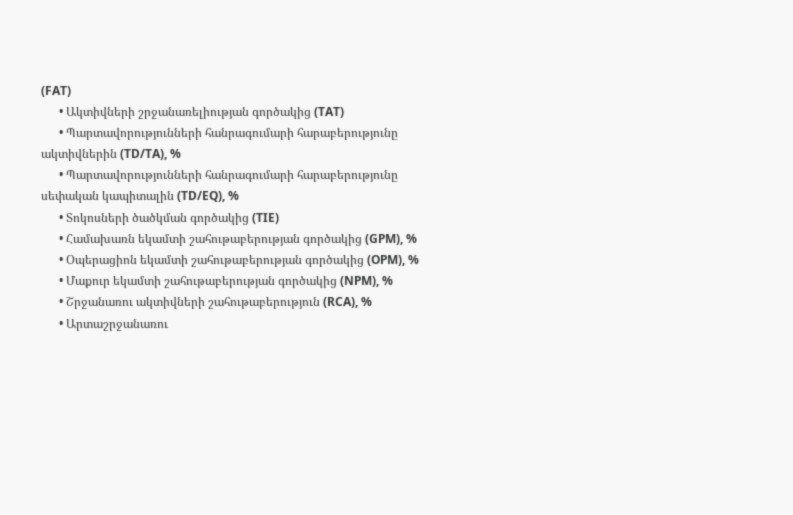(FAT)
      • Ակտիվների շրջանառելիության գործակից (TAT)
      • Պարտավորությունների հանրագումարի հարաբերությունը ակտիվներին (TD/TA), %
      • Պարտավորությունների հանրագումարի հարաբերությունը սեփական կապիտալին (TD/EQ), %
      • Տոկոսների ծածկման գործակից (TIE)
      • Համախառն եկամտի շահութաբերության գործակից (GPM), %
      • Օպերացիոն եկամտի շահութաբերության գործակից (OPM), %
      • Մաքուր եկամտի շահութաբերության գործակից (NPM), %
      • Շրջանառու ակտիվների շահութաբերություն (RCA), %
      • Արտաշրջանառու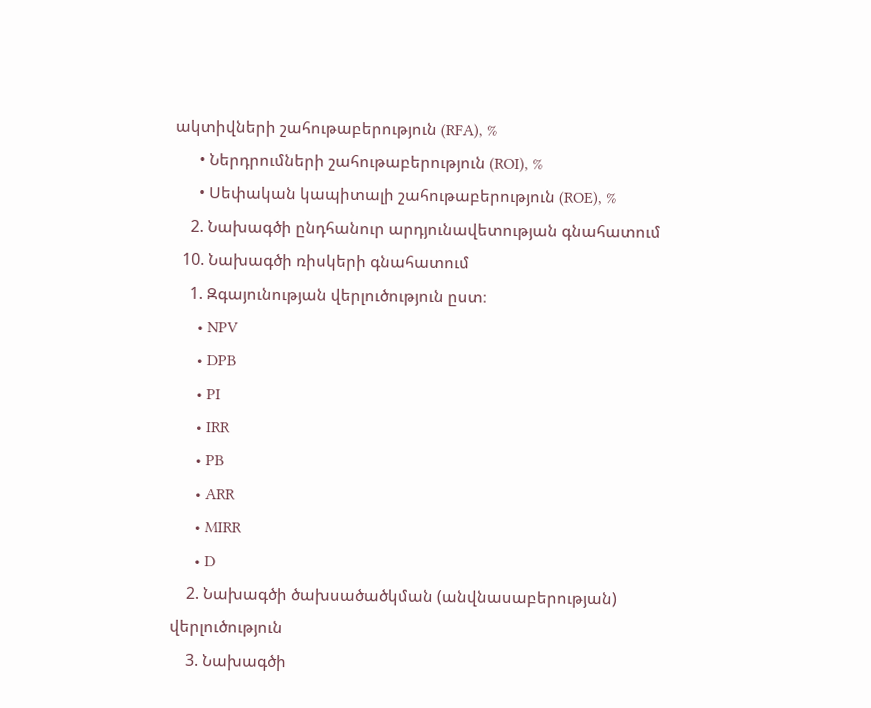ակտիվների շահութաբերություն (RFA), %
      • Ներդրումների շահութաբերություն (ROI), %
      • Սեփական կապիտալի շահութաբերություն (ROE), %
    2. Նախագծի ընդհանուր արդյունավետության գնահատում
  10. Նախագծի ռիսկերի գնահատում
    1. Զգայունության վերլուծություն ըստ։
      • NPV
      • DPB
      • PI
      • IRR
      • PB
      • ARR
      • MIRR
      • D
    2. Նախագծի ծախսածածկման (անվնասաբերության) վերլուծություն
    3. Նախագծի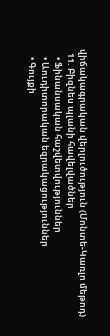վիճակագրական վերլուծություն (Մոնտե-Կառլո մեթոդ)
  11. Բիզնես պլանի հավելվածներ
    • Ֆինանսական հաշվետվություններ
    • Աուդիտորական եզրակացություններ
    • Գույքի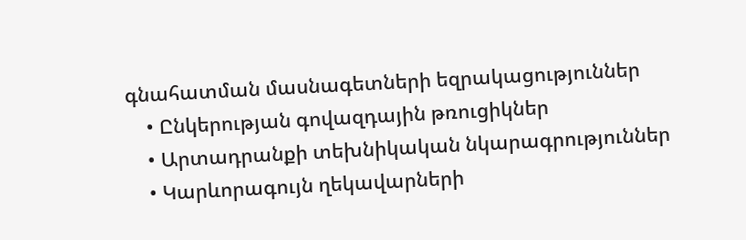գնահատման մասնագետների եզրակացություններ
    • Ընկերության գովազդային թռուցիկներ
    • Արտադրանքի տեխնիկական նկարագրություններ
    • Կարևորագույն ղեկավարների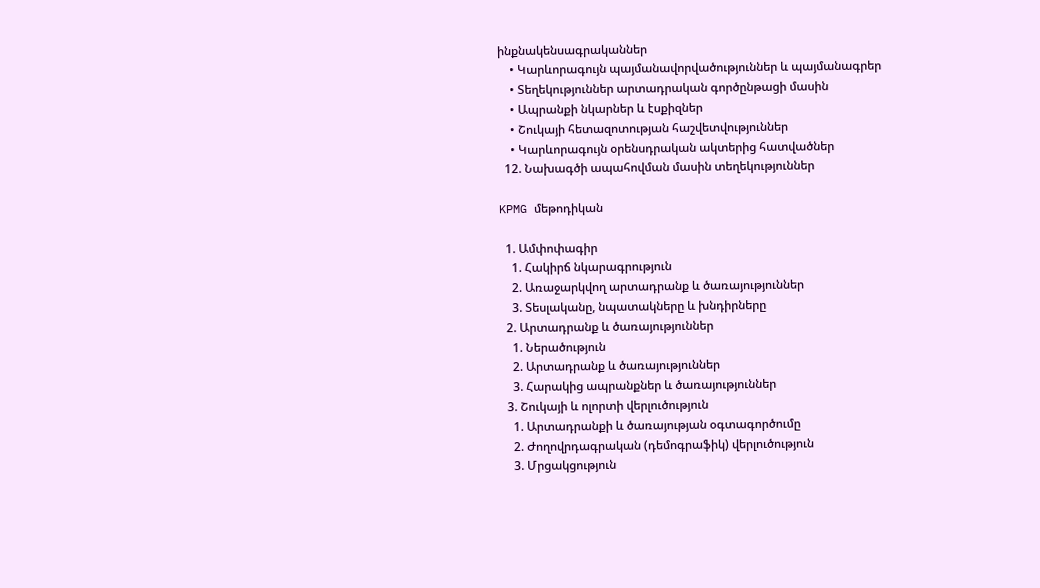ինքնակենսագրականներ
    • Կարևորագույն պայմանավորվածություններ և պայմանագրեր
    • Տեղեկություններ արտադրական գործընթացի մասին
    • Ապրանքի նկարներ և էսքիզներ
    • Շուկայի հետազոտության հաշվետվություններ
    • Կարևորագույն օրենսդրական ակտերից հատվածներ
  12. Նախագծի ապահովման մասին տեղեկություններ

KPMG մեթոդիկան

  1. Ամփոփագիր
    1. Հակիրճ նկարագրություն
    2. Առաջարկվող արտադրանք և ծառայություններ
    3. Տեսլականը, նպատակները և խնդիրները
  2. Արտադրանք և ծառայություններ
    1. Ներածություն
    2. Արտադրանք և ծառայություններ
    3. Հարակից ապրանքներ և ծառայություններ
  3. Շուկայի և ոլորտի վերլուծություն
    1. Արտադրանքի և ծառայության օգտագործումը
    2. Ժողովրդագրական (դեմոգրաֆիկ) վերլուծություն
    3. Մրցակցություն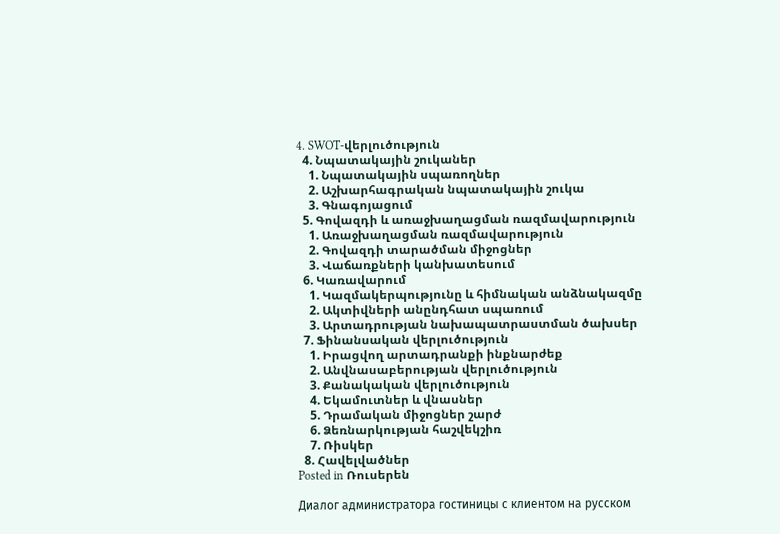4. SWOT-վերլուծություն
  4. Նպատակային շուկաներ
    1. Նպատակային սպառողներ
    2. Աշխարհագրական նպատակային շուկա
    3. Գնագոյացում
  5. Գովազդի և առաջխաղացման ռազմավարություն
    1. Առաջխաղացման ռազմավարություն
    2. Գովազդի տարածման միջոցներ
    3. Վաճառքների կանխատեսում
  6. Կառավարում
    1. Կազմակերպությունը և հիմնական անձնակազմը
    2. Ակտիվների անընդհատ սպառում
    3. Արտադրության նախապատրաստման ծախսեր
  7. Ֆինանսական վերլուծություն
    1. Իրացվող արտադրանքի ինքնարժեք
    2. Անվնասաբերության վերլուծություն
    3. Քանակական վերլուծություն
    4. Եկամուտներ և վնասներ
    5. Դրամական միջոցներ շարժ
    6. Ձեռնարկության հաշվեկշիռ
    7. Ռիսկեր
  8. Հավելվածներ
Posted in Ռուսերեն

Диалог администратора гостиницы с клиентом на русском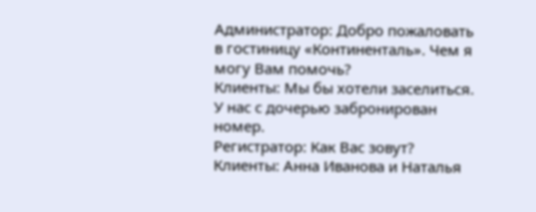Администратор: Добро пожаловать в гостиницу «Континенталь». Чем я могу Вам помочь?
Клиенты: Мы бы хотели заселиться. У нас с дочерью забронирован номер.
Регистратор: Как Вас зовут?
Клиенты: Анна Иванова и Наталья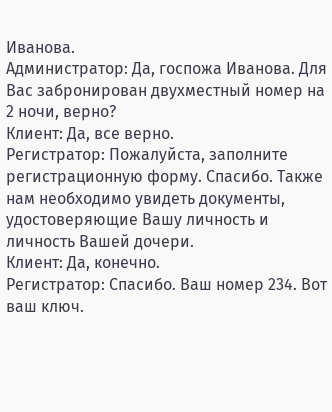Иванова.
Администратор: Да, госпожа Иванова. Для Вас забронирован двухместный номер на 2 ночи, верно?
Клиент: Да, все верно.
Регистратор: Пожалуйста, заполните регистрационную форму. Спасибо. Также нам необходимо увидеть документы, удостоверяющие Вашу личность и личность Вашей дочери.
Клиент: Да, конечно.
Регистратор: Спасибо. Ваш номер 234. Вот ваш ключ.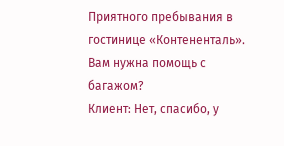Приятного пребывания в гостинице «Контененталь». Вам нужна помощь с багажом?
Клиент: Нет, спасибо, у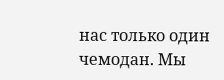нас только один чемодан. Мы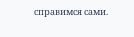справимся сами.